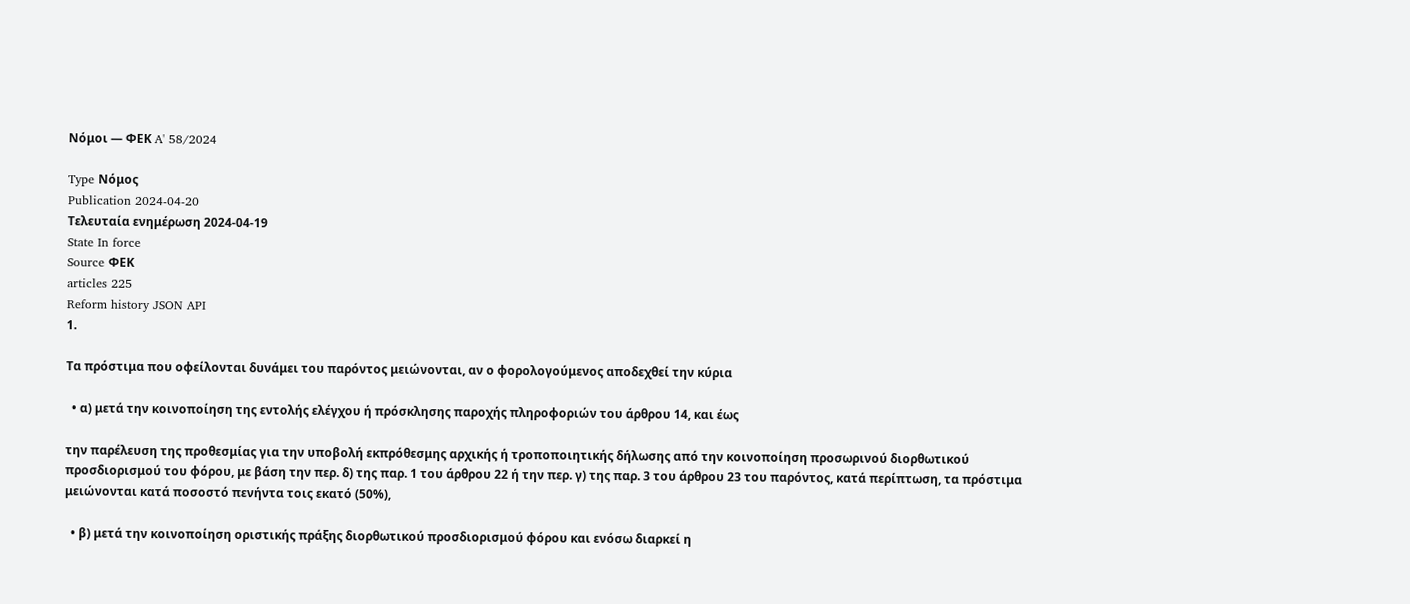Νόμοι — ΦΕΚ A' 58/2024

Type Νόμος
Publication 2024-04-20
Τελευταία ενημέρωση 2024-04-19
State In force
Source ΦΕΚ
articles 225
Reform history JSON API
1.

Τα πρόστιμα που οφείλονται δυνάμει του παρόντος μειώνονται, αν ο φορολογούμενος αποδεχθεί την κύρια

  • α) μετά την κοινοποίηση της εντολής ελέγχου ή πρόσκλησης παροχής πληροφοριών του άρθρου 14, και έως

την παρέλευση της προθεσμίας για την υποβολή εκπρόθεσμης αρχικής ή τροποποιητικής δήλωσης από την κοινοποίηση προσωρινού διορθωτικού προσδιορισμού του φόρου, με βάση την περ. δ) της παρ. 1 του άρθρου 22 ή την περ. γ) της παρ. 3 του άρθρου 23 του παρόντος, κατά περίπτωση, τα πρόστιμα μειώνονται κατά ποσοστό πενήντα τοις εκατό (50%),

  • β) μετά την κοινοποίηση οριστικής πράξης διορθωτικού προσδιορισμού φόρου και ενόσω διαρκεί η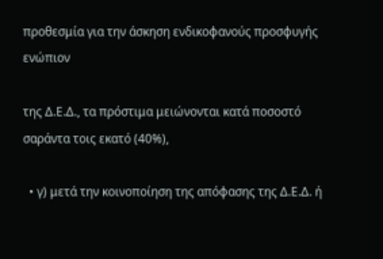προθεσμία για την άσκηση ενδικοφανούς προσφυγής ενώπιον

της Δ.Ε.Δ., τα πρόστιμα μειώνονται κατά ποσοστό σαράντα τοις εκατό (40%),

  • γ) μετά την κοινοποίηση της απόφασης της Δ.Ε.Δ. ή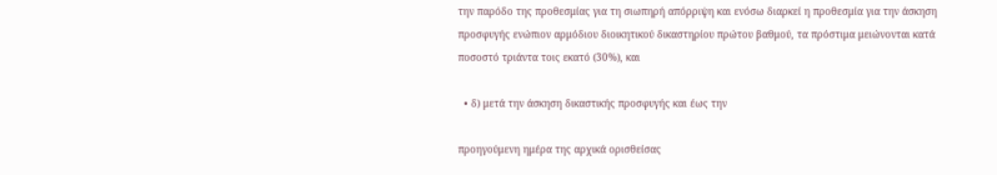την παρόδο της προθεσμίας για τη σιωπηρή απόρριψη και ενόσω διαρκεί η προθεσμία για την άσκηση προσφυγής ενώπιον αρμόδιου διοικητικού δικαστηρίου πρώτου βαθμού, τα πρόστιμα μειώνονται κατά ποσοστό τριάντα τοις εκατό (30%), και

  • δ) μετά την άσκηση δικαστικής προσφυγής και έως την

προηγούμενη ημέρα της αρχικά ορισθείσας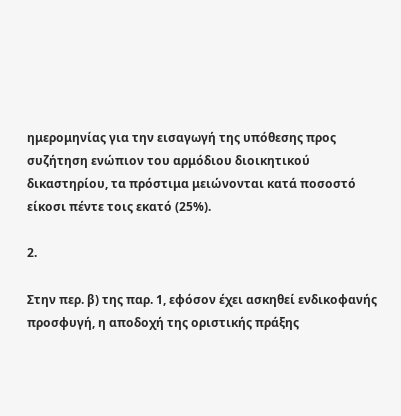ημερομηνίας για την εισαγωγή της υπόθεσης προς συζήτηση ενώπιον του αρμόδιου διοικητικού δικαστηρίου, τα πρόστιμα μειώνονται κατά ποσοστό είκοσι πέντε τοις εκατό (25%).

2.

Στην περ. β) της παρ. 1, εφόσον έχει ασκηθεί ενδικοφανής προσφυγή, η αποδοχή της οριστικής πράξης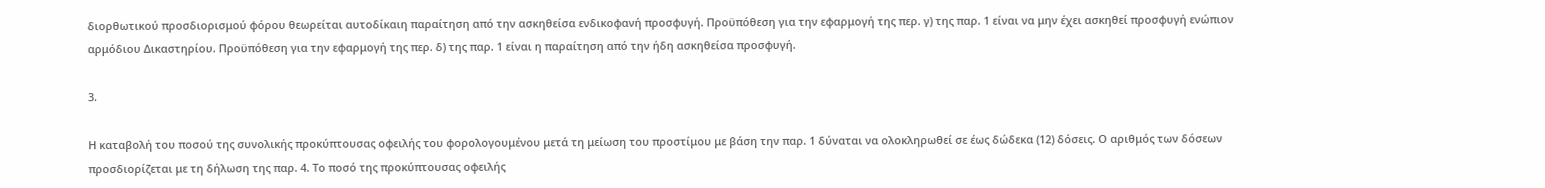διορθωτικού προσδιορισμού φόρου θεωρείται αυτοδίκαιη παραίτηση από την ασκηθείσα ενδικοφανή προσφυγή. Προϋπόθεση για την εφαρμογή της περ. γ) της παρ. 1 είναι να μην έχει ασκηθεί προσφυγή ενώπιον αρμόδιου Δικαστηρίου. Προϋπόθεση για την εφαρμογή της περ. δ) της παρ. 1 είναι η παραίτηση από την ήδη ασκηθείσα προσφυγή.

3.

Η καταβολή του ποσού της συνολικής προκύπτουσας οφειλής του φορολογουμένου μετά τη μείωση του προστίμου με βάση την παρ. 1 δύναται να ολοκληρωθεί σε έως δώδεκα (12) δόσεις. Ο αριθμός των δόσεων προσδιορίζεται με τη δήλωση της παρ. 4. Το ποσό της προκύπτουσας οφειλής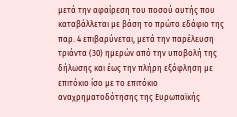μετά την αφαίρεση του ποσού αυτής που καταβάλλεται με βάση το πρώτο εδάφιο της παρ. 4 επιβαρύνεται, μετά την παρέλευση τριάντα (30) ημερών από την υποβολή της δήλωσης και έως την πλήρη εξόφληση με επιτόκιο ίσο με το επιτόκιο αναχρηματοδότησης της Ευρωπαϊκής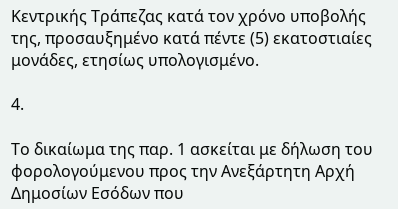Κεντρικής Τράπεζας κατά τον χρόνο υποβολής της, προσαυξημένο κατά πέντε (5) εκατοστιαίες μονάδες, ετησίως υπολογισμένο.

4.

Το δικαίωμα της παρ. 1 ασκείται με δήλωση του φορολογούμενου προς την Ανεξάρτητη Αρχή Δημοσίων Εσόδων που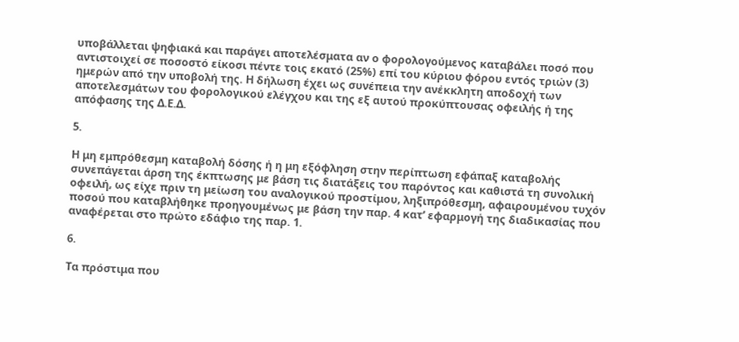υποβάλλεται ψηφιακά και παράγει αποτελέσματα αν ο φορολογούμενος καταβάλει ποσό που αντιστοιχεί σε ποσοστό είκοσι πέντε τοις εκατό (25%) επί του κύριου φόρου εντός τριών (3) ημερών από την υποβολή της. Η δήλωση έχει ως συνέπεια την ανέκκλητη αποδοχή των αποτελεσμάτων του φορολογικού ελέγχου και της εξ αυτού προκύπτουσας οφειλής ή της απόφασης της Δ.Ε.Δ.

5.

Η μη εμπρόθεσμη καταβολή δόσης ή η μη εξόφληση στην περίπτωση εφάπαξ καταβολής συνεπάγεται άρση της έκπτωσης με βάση τις διατάξεις του παρόντος και καθιστά τη συνολική οφειλή, ως είχε πριν τη μείωση του αναλογικού προστίμου, ληξιπρόθεσμη, αφαιρουμένου τυχόν ποσού που καταβλήθηκε προηγουμένως με βάση την παρ. 4 κατ’ εφαρμογή της διαδικασίας που αναφέρεται στο πρώτο εδάφιο της παρ. 1.

6.

Τα πρόστιμα που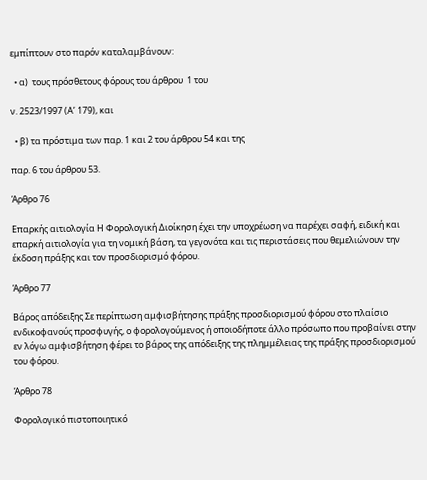εμπίπτουν στο παρόν καταλαμβάνουν:

  • α)  τους πρόσθετους φόρους του άρθρου  1 του

ν. 2523/1997 (Α’ 179), και

  • β) τα πρόστιμα των παρ. 1 και 2 του άρθρου 54 και της

παρ. 6 του άρθρου 53.

Άρθρο 76

Επαρκής αιτιολογία Η Φορολογική Διοίκηση έχει την υποχρέωση να παρέχει σαφή, ειδική και επαρκή αιτιολογία για τη νομική βάση, τα γεγονότα και τις περιστάσεις που θεμελιώνουν την έκδοση πράξης και τον προσδιορισμό φόρου.

Άρθρο 77

Βάρος απόδειξης Σε περίπτωση αμφισβήτησης πράξης προσδιορισμού φόρου στο πλαίσιο ενδικοφανούς προσφυγής, ο φορολογούμενος ή οποιοδήποτε άλλο πρόσωπο που προβαίνει στην εν λόγω αμφισβήτηση φέρει το βάρος της απόδειξης της πλημμέλειας της πράξης προσδιορισμού του φόρου.

Άρθρο 78

Φορολογικό πιστοποιητικό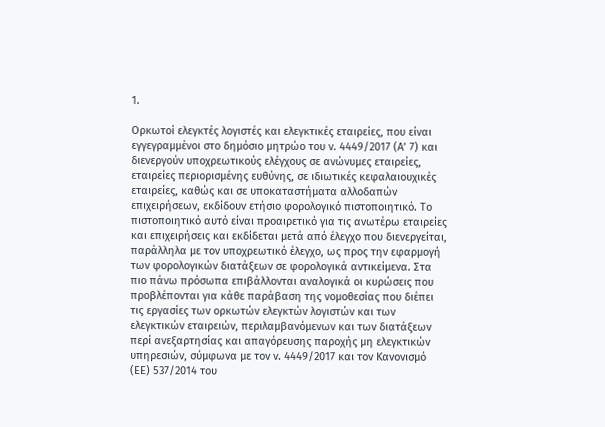1.

Ορκωτοί ελεγκτές λογιστές και ελεγκτικές εταιρείες, που είναι εγγεγραμμένοι στο δημόσιο μητρώο του ν. 4449/2017 (Α’ 7) και διενεργούν υποχρεωτικούς ελέγχους σε ανώνυμες εταιρείες, εταιρείες περιορισμένης ευθύνης, σε ιδιωτικές κεφαλαιουχικές εταιρείες, καθώς και σε υποκαταστήματα αλλοδαπών επιχειρήσεων, εκδίδουν ετήσιο φορολογικό πιστοποιητικό. Το πιστοποιητικό αυτό είναι προαιρετικό για τις ανωτέρω εταιρείες και επιχειρήσεις και εκδίδεται μετά από έλεγχο που διενεργείται, παράλληλα με τον υποχρεωτικό έλεγχο, ως προς την εφαρμογή των φορολογικών διατάξεων σε φορολογικά αντικείμενα. Στα πιο πάνω πρόσωπα επιβάλλονται αναλογικά οι κυρώσεις που προβλέπονται για κάθε παράβαση της νομοθεσίας που διέπει τις εργασίες των ορκωτών ελεγκτών λογιστών και των ελεγκτικών εταιρειών, περιλαμβανόμενων και των διατάξεων περί ανεξαρτησίας και απαγόρευσης παροχής μη ελεγκτικών υπηρεσιών, σύμφωνα με τον ν. 4449/2017 και τον Κανονισμό (ΕΕ) 537/2014 του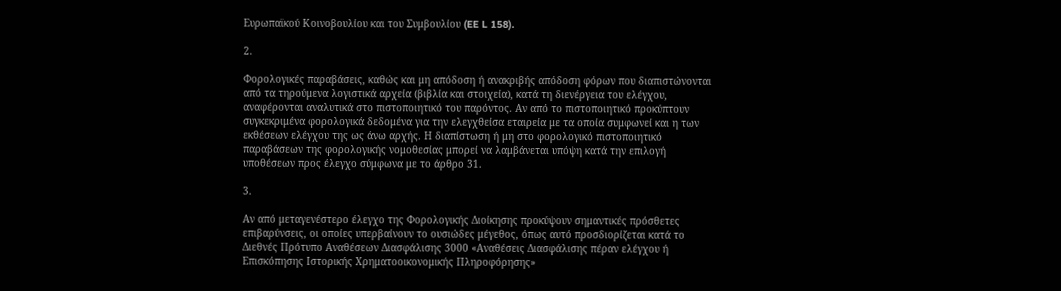Ευρωπαϊκού Κοινοβουλίου και του Συμβουλίου (EE L 158).

2.

Φορολογικές παραβάσεις, καθώς και μη απόδοση ή ανακριβής απόδοση φόρων που διαπιστώνονται από τα τηρούμενα λογιστικά αρχεία (βιβλία και στοιχεία), κατά τη διενέργεια του ελέγχου, αναφέρονται αναλυτικά στο πιστοποιητικό του παρόντος. Αν από το πιστοποιητικό προκύπτουν συγκεκριμένα φορολογικά δεδομένα για την ελεγχθείσα εταιρεία με τα οποία συμφωνεί και η των εκθέσεων ελέγχου της ως άνω αρχής. Η διαπίστωση ή μη στο φορολογικό πιστοποιητικό παραβάσεων της φορολογικής νομοθεσίας μπορεί να λαμβάνεται υπόψη κατά την επιλογή υποθέσεων προς έλεγχο σύμφωνα με το άρθρο 31.

3.

Αν από μεταγενέστερο έλεγχο της Φορολογικής Διοίκησης προκύψουν σημαντικές πρόσθετες επιβαρύνσεις, οι οποίες υπερβαίνουν το ουσιώδες μέγεθος, όπως αυτό προσδιορίζεται κατά το Διεθνές Πρότυπο Αναθέσεων Διασφάλισης 3000 «Αναθέσεις Διασφάλισης πέραν ελέγχου ή Επισκόπησης Ιστορικής Χρηματοοικονομικής Πληροφόρησης»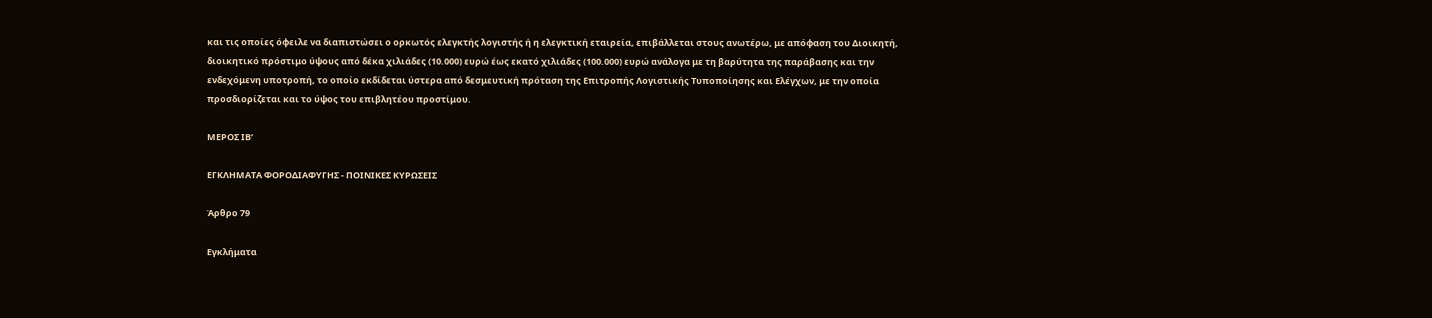και τις οποίες όφειλε να διαπιστώσει ο ορκωτός ελεγκτής λογιστής ή η ελεγκτική εταιρεία, επιβάλλεται στους ανωτέρω, με απόφαση του Διοικητή, διοικητικό πρόστιμο ύψους από δέκα χιλιάδες (10.000) ευρώ έως εκατό χιλιάδες (100.000) ευρώ ανάλογα με τη βαρύτητα της παράβασης και την ενδεχόμενη υποτροπή, το οποίο εκδίδεται ύστερα από δεσμευτική πρόταση της Επιτροπής Λογιστικής Τυποποίησης και Ελέγχων, με την οποία προσδιορίζεται και το ύψος του επιβλητέου προστίμου.

ΜΕΡΟΣ ΙΒ’

ΕΓΚΛΗΜΑΤΑ ΦΟΡΟΔΙΑΦΥΓΗΣ - ΠΟΙΝΙΚΕΣ ΚΥΡΩΣΕΙΣ

Άρθρο 79

Εγκλήματα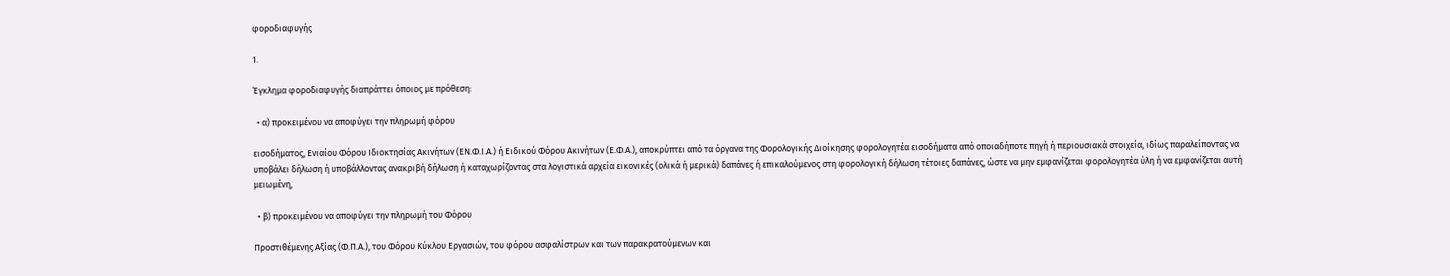φοροδιαφυγής

1.

Έγκλημα φοροδιαφυγής διαπράττει όποιος με πρόθεση:

  • α) προκειμένου να αποφύγει την πληρωμή φόρου

εισοδήματος, Ενιαίου Φόρου Ιδιοκτησίας Ακινήτων (ΕΝ.Φ.Ι.Α.) ή Ειδικού Φόρου Ακινήτων (Ε.Φ.Α.), αποκρύπτει από τα όργανα της Φορολογικής Διοίκησης φορολογητέα εισοδήματα από οποιαδήποτε πηγή ή περιουσιακά στοιχεία, ιδίως παραλείποντας να υποβάλει δήλωση ή υποβάλλοντας ανακριβή δήλωση ή καταχωρίζοντας στα λογιστικά αρχεία εικονικές (ολικά ή μερικά) δαπάνες ή επικαλούμενος στη φορολογική δήλωση τέτοιες δαπάνες, ώστε να μην εμφανίζεται φορολογητέα ύλη ή να εμφανίζεται αυτή μειωμένη,

  • β) προκειμένου να αποφύγει την πληρωμή του Φόρου

Προστιθέμενης Αξίας (Φ.Π.Α.), του Φόρου Κύκλου Εργασιών, του φόρου ασφαλίστρων και των παρακρατούμενων και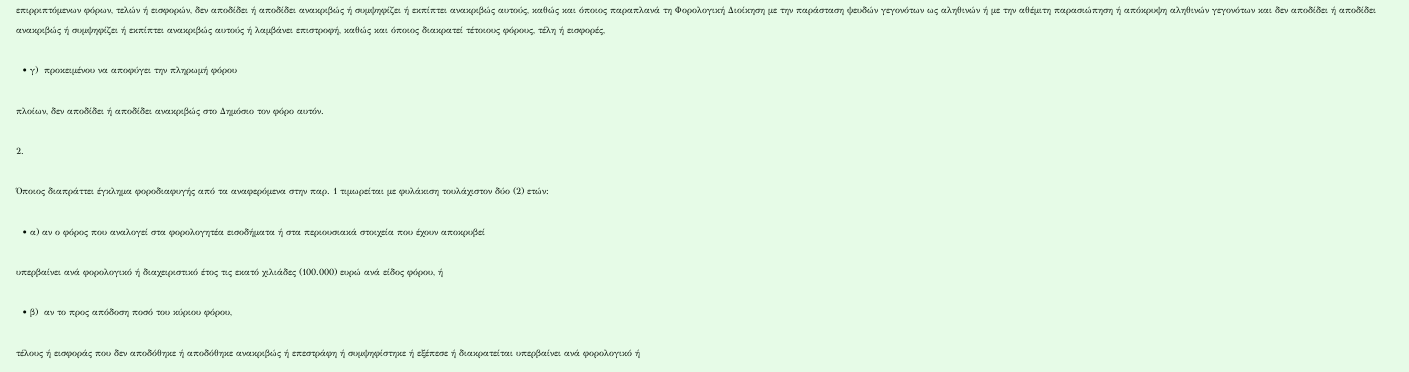επιρριπτόμενων φόρων, τελών ή εισφορών, δεν αποδίδει ή αποδίδει ανακριβώς ή συμψηφίζει ή εκπίπτει ανακριβώς αυτούς, καθώς και όποιος παραπλανά τη Φορολογική Διοίκηση με την παράσταση ψευδών γεγονότων ως αληθινών ή με την αθέμιτη παρασιώπηση ή απόκρυψη αληθινών γεγονότων και δεν αποδίδει ή αποδίδει ανακριβώς ή συμψηφίζει ή εκπίπτει ανακριβώς αυτούς ή λαμβάνει επιστροφή, καθώς και όποιος διακρατεί τέτοιους φόρους, τέλη ή εισφορές,

  • γ)  προκειμένου να αποφύγει την πληρωμή φόρου

πλοίων, δεν αποδίδει ή αποδίδει ανακριβώς στο Δημόσιο τον φόρο αυτόν.

2.

Όποιος διαπράττει έγκλημα φοροδιαφυγής από τα αναφερόμενα στην παρ. 1 τιμωρείται με φυλάκιση τουλάχιστον δύο (2) ετών:

  • α) αν ο φόρος που αναλογεί στα φορολογητέα εισοδήματα ή στα περιουσιακά στοιχεία που έχουν αποκρυβεί

υπερβαίνει ανά φορολογικό ή διαχειριστικό έτος τις εκατό χιλιάδες (100.000) ευρώ ανά είδος φόρου, ή

  • β)  αν το προς απόδοση ποσό του κύριου φόρου,

τέλους ή εισφοράς που δεν αποδόθηκε ή αποδόθηκε ανακριβώς ή επεστράφη ή συμψηφίστηκε ή εξέπεσε ή διακρατείται υπερβαίνει ανά φορολογικό ή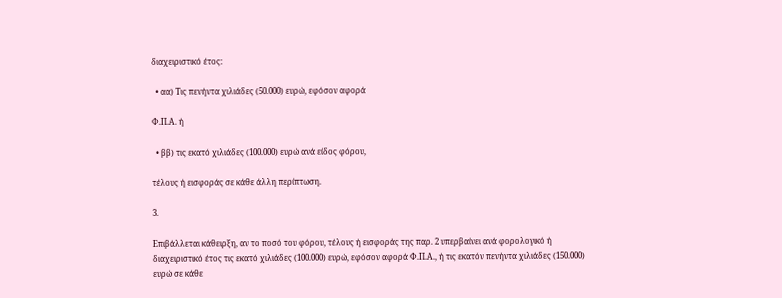διαχειριστικό έτος:

  • αα) Τις πενήντα χιλιάδες (50.000) ευρώ, εφόσον αφορά

Φ.Π.Α. ή

  • ββ) τις εκατό χιλιάδες (100.000) ευρώ ανά είδος φόρου,

τέλους ή εισφοράς σε κάθε άλλη περίπτωση.

3.

Επιβάλλεται κάθειρξη, αν το ποσό του φόρου, τέλους ή εισφοράς της παρ. 2 υπερβαίνει ανά φορολογικό ή διαχειριστικό έτος τις εκατό χιλιάδες (100.000) ευρώ, εφόσον αφορά Φ.Π.Α., ή τις εκατόν πενήντα χιλιάδες (150.000) ευρώ σε κάθε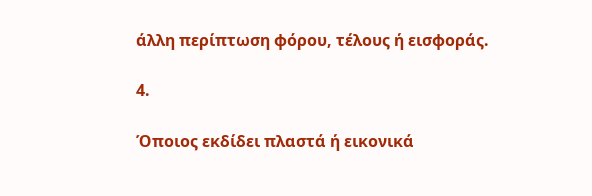άλλη περίπτωση φόρου, τέλους ή εισφοράς.

4.

Όποιος εκδίδει πλαστά ή εικονικά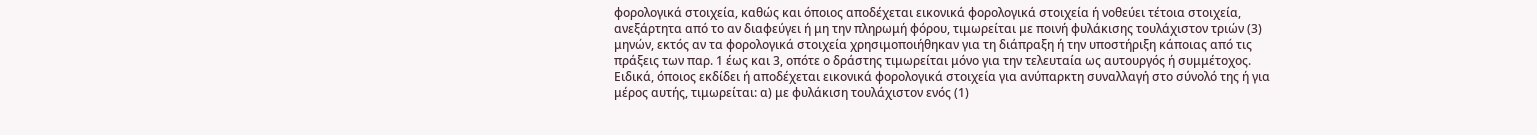φορολογικά στοιχεία, καθώς και όποιος αποδέχεται εικονικά φορολογικά στοιχεία ή νοθεύει τέτοια στοιχεία, ανεξάρτητα από το αν διαφεύγει ή μη την πληρωμή φόρου, τιμωρείται με ποινή φυλάκισης τουλάχιστον τριών (3) μηνών, εκτός αν τα φορολογικά στοιχεία χρησιμοποιήθηκαν για τη διάπραξη ή την υποστήριξη κάποιας από τις πράξεις των παρ. 1 έως και 3, οπότε ο δράστης τιμωρείται μόνο για την τελευταία ως αυτουργός ή συμμέτοχος. Ειδικά, όποιος εκδίδει ή αποδέχεται εικονικά φορολογικά στοιχεία για ανύπαρκτη συναλλαγή στο σύνολό της ή για μέρος αυτής, τιμωρείται: α) με φυλάκιση τουλάχιστον ενός (1)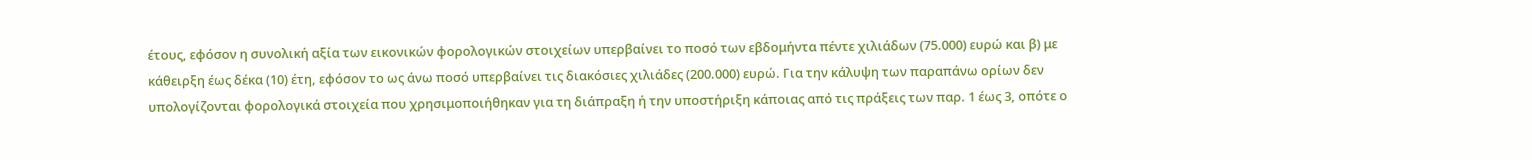έτους, εφόσον η συνολική αξία των εικονικών φορολογικών στοιχείων υπερβαίνει το ποσό των εβδομήντα πέντε χιλιάδων (75.000) ευρώ και β) με κάθειρξη έως δέκα (10) έτη, εφόσον το ως άνω ποσό υπερβαίνει τις διακόσιες χιλιάδες (200.000) ευρώ. Για την κάλυψη των παραπάνω ορίων δεν υπολογίζονται φορολογικά στοιχεία που χρησιμοποιήθηκαν για τη διάπραξη ή την υποστήριξη κάποιας από τις πράξεις των παρ. 1 έως 3, οπότε ο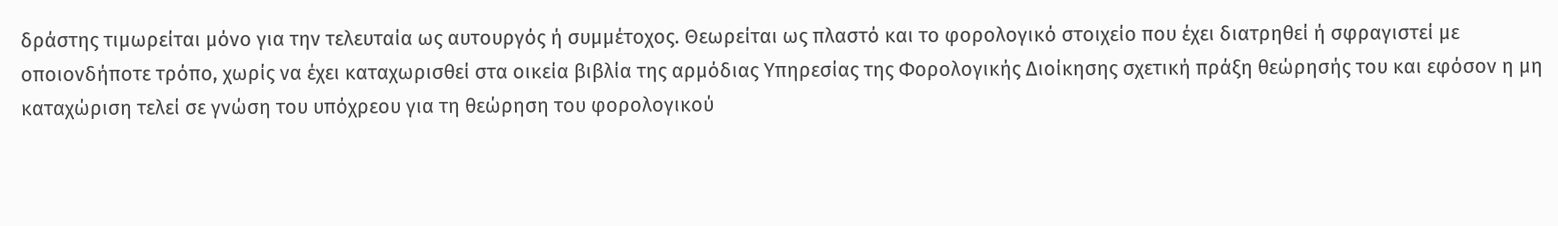δράστης τιμωρείται μόνο για την τελευταία ως αυτουργός ή συμμέτοχος. Θεωρείται ως πλαστό και το φορολογικό στοιχείο που έχει διατρηθεί ή σφραγιστεί με οποιονδήποτε τρόπο, χωρίς να έχει καταχωρισθεί στα οικεία βιβλία της αρμόδιας Υπηρεσίας της Φορολογικής Διοίκησης σχετική πράξη θεώρησής του και εφόσον η μη καταχώριση τελεί σε γνώση του υπόχρεου για τη θεώρηση του φορολογικού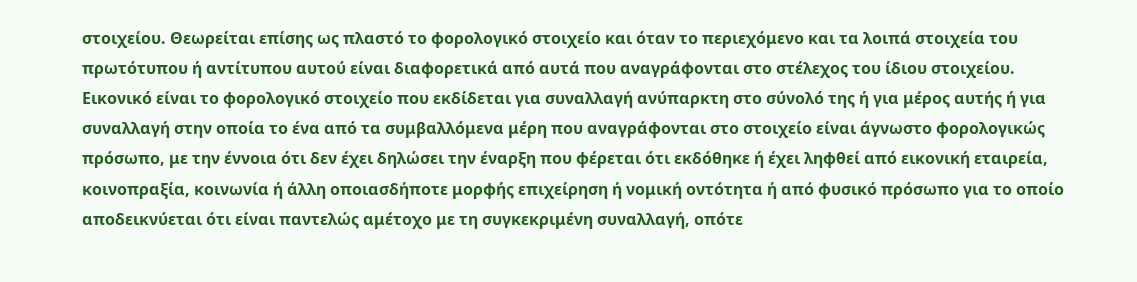στοιχείου. Θεωρείται επίσης ως πλαστό το φορολογικό στοιχείο και όταν το περιεχόμενο και τα λοιπά στοιχεία του πρωτότυπου ή αντίτυπου αυτού είναι διαφορετικά από αυτά που αναγράφονται στο στέλεχος του ίδιου στοιχείου. Εικονικό είναι το φορολογικό στοιχείο που εκδίδεται για συναλλαγή ανύπαρκτη στο σύνολό της ή για μέρος αυτής ή για συναλλαγή στην οποία το ένα από τα συμβαλλόμενα μέρη που αναγράφονται στο στοιχείο είναι άγνωστο φορολογικώς πρόσωπο, με την έννοια ότι δεν έχει δηλώσει την έναρξη που φέρεται ότι εκδόθηκε ή έχει ληφθεί από εικονική εταιρεία, κοινοπραξία, κοινωνία ή άλλη οποιασδήποτε μορφής επιχείρηση ή νομική οντότητα ή από φυσικό πρόσωπο για το οποίο αποδεικνύεται ότι είναι παντελώς αμέτοχο με τη συγκεκριμένη συναλλαγή, οπότε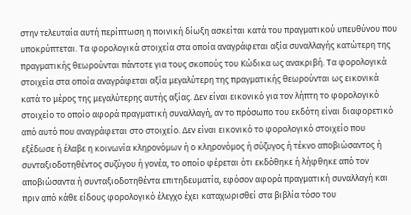στην τελευταία αυτή περίπτωση η ποινική δίωξη ασκείται κατά του πραγματικού υπευθύνου που υποκρύπτεται. Τα φορολογικά στοιχεία στα οποία αναγράφεται αξία συναλλαγής κατώτερη της πραγματικής θεωρούνται πάντοτε για τους σκοπούς του Κώδικα ως ανακριβή. Τα φορολογικά στοιχεία στα οποία αναγράφεται αξία μεγαλύτερη της πραγματικής θεωρούνται ως εικονικά κατά το μέρος της μεγαλύτερης αυτής αξίας. Δεν είναι εικονικό για τον λήπτη το φορολογικό στοιχείο το οποίο αφορά πραγματική συναλλαγή, αν το πρόσωπο του εκδότη είναι διαφορετικό από αυτό που αναγράφεται στο στοιχείο. Δεν είναι εικονικό το φορολογικό στοιχείο που εξέδωσε ή έλαβε η κοινωνία κληρονόμων ή ο κληρονόμος ή σύζυγος ή τέκνο αποβιώσαντος ή συνταξιοδοτηθέντος συζύγου ή γονέα, το οποίο φέρεται ότι εκδόθηκε ή λήφθηκε από τον αποβιώσαντα ή συνταξιοδοτηθέντα επιτηδευματία, εφόσον αφορά πραγματική συναλλαγή και πριν από κάθε είδους φορολογικό έλεγχο έχει καταχωρισθεί στα βιβλία τόσο του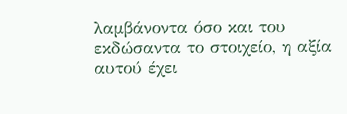λαμβάνοντα όσο και του εκδώσαντα το στοιχείο, η αξία αυτού έχει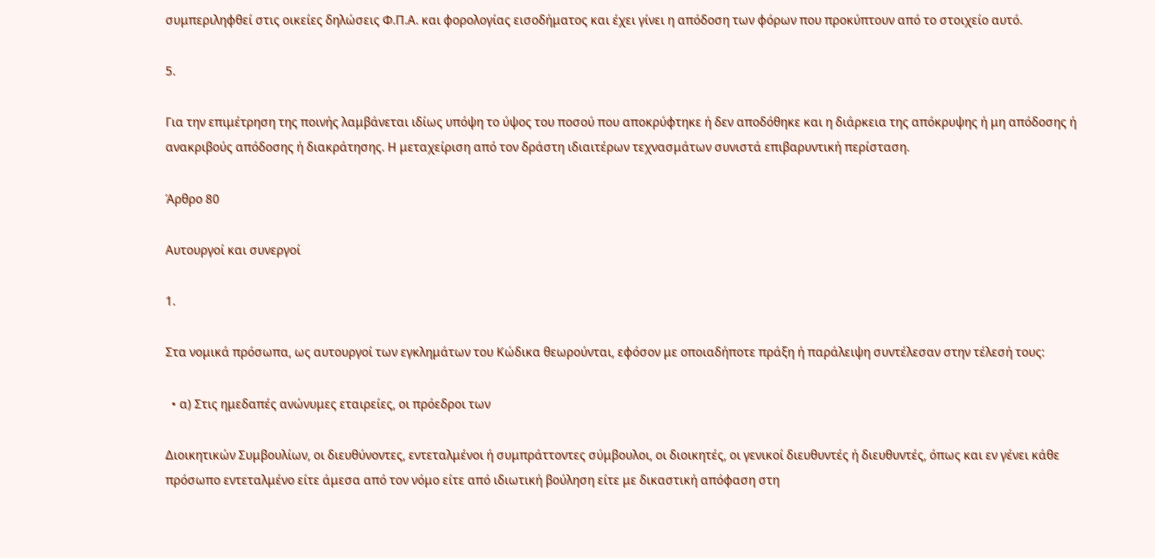συμπεριληφθεί στις οικείες δηλώσεις Φ.Π.Α. και φορολογίας εισοδήματος και έχει γίνει η απόδοση των φόρων που προκύπτουν από το στοιχείο αυτό.

5.

Για την επιμέτρηση της ποινής λαμβάνεται ιδίως υπόψη το ύψος του ποσού που αποκρύφτηκε ή δεν αποδόθηκε και η διάρκεια της απόκρυψης ή μη απόδοσης ή ανακριβούς απόδοσης ή διακράτησης. Η μεταχείριση από τον δράστη ιδιαιτέρων τεχνασμάτων συνιστά επιβαρυντική περίσταση.

Άρθρο 80

Αυτουργοί και συνεργοί

1.

Στα νομικά πρόσωπα, ως αυτουργοί των εγκλημάτων του Κώδικα θεωρούνται, εφόσον με οποιαδήποτε πράξη ή παράλειψη συντέλεσαν στην τέλεσή τους:

  • α) Στις ημεδαπές ανώνυμες εταιρείες, οι πρόεδροι των

Διοικητικών Συμβουλίων, οι διευθύνοντες, εντεταλμένοι ή συμπράττοντες σύμβουλοι, οι διοικητές, οι γενικοί διευθυντές ή διευθυντές, όπως και εν γένει κάθε πρόσωπο εντεταλμένο είτε άμεσα από τον νόμο είτε από ιδιωτική βούληση είτε με δικαστική απόφαση στη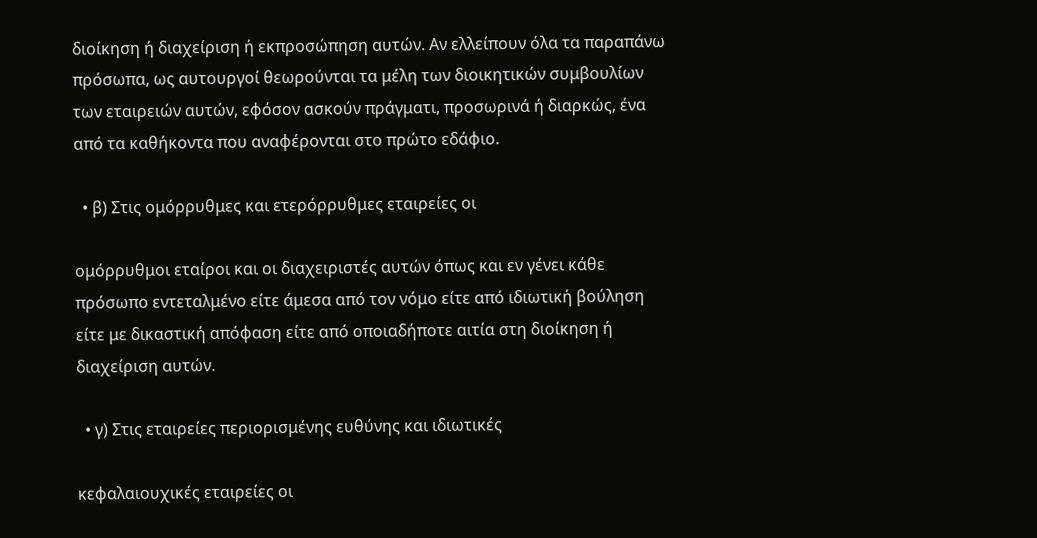διοίκηση ή διαχείριση ή εκπροσώπηση αυτών. Αν ελλείπουν όλα τα παραπάνω πρόσωπα, ως αυτουργοί θεωρούνται τα μέλη των διοικητικών συμβουλίων των εταιρειών αυτών, εφόσον ασκούν πράγματι, προσωρινά ή διαρκώς, ένα από τα καθήκοντα που αναφέρονται στο πρώτο εδάφιο.

  • β) Στις ομόρρυθμες και ετερόρρυθμες εταιρείες οι

ομόρρυθμοι εταίροι και οι διαχειριστές αυτών όπως και εν γένει κάθε πρόσωπο εντεταλμένο είτε άμεσα από τον νόμο είτε από ιδιωτική βούληση είτε με δικαστική απόφαση είτε από οποιαδήποτε αιτία στη διοίκηση ή διαχείριση αυτών.

  • γ) Στις εταιρείες περιορισμένης ευθύνης και ιδιωτικές

κεφαλαιουχικές εταιρείες οι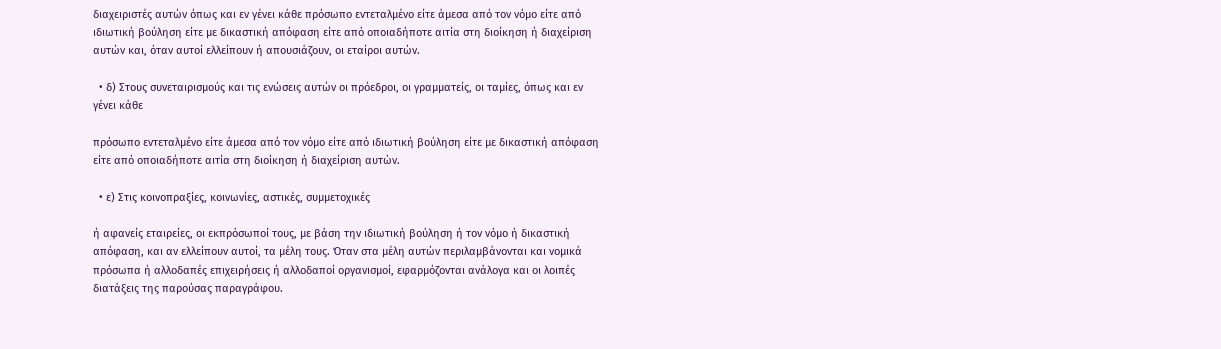διαχειριστές αυτών όπως και εν γένει κάθε πρόσωπο εντεταλμένο είτε άμεσα από τον νόμο είτε από ιδιωτική βούληση είτε με δικαστική απόφαση είτε από οποιαδήποτε αιτία στη διοίκηση ή διαχείριση αυτών και, όταν αυτοί ελλείπουν ή απουσιάζουν, οι εταίροι αυτών.

  • δ) Στους συνεταιρισμούς και τις ενώσεις αυτών οι πρόεδροι, οι γραμματείς, οι ταμίες, όπως και εν γένει κάθε

πρόσωπο εντεταλμένο είτε άμεσα από τον νόμο είτε από ιδιωτική βούληση είτε με δικαστική απόφαση είτε από οποιαδήποτε αιτία στη διοίκηση ή διαχείριση αυτών.

  • ε) Στις κοινοπραξίες, κοινωνίες, αστικές, συμμετοχικές

ή αφανείς εταιρείες, οι εκπρόσωποί τους, με βάση την ιδιωτική βούληση ή τον νόμο ή δικαστική απόφαση, και αν ελλείπουν αυτοί, τα μέλη τους. Όταν στα μέλη αυτών περιλαμβάνονται και νομικά πρόσωπα ή αλλοδαπές επιχειρήσεις ή αλλοδαποί οργανισμοί, εφαρμόζονται ανάλογα και οι λοιπές διατάξεις της παρούσας παραγράφου.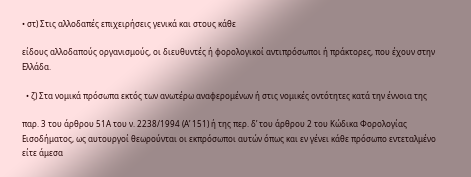• στ) Στις αλλοδαπές επιχειρήσεις γενικά και στους κάθε

είδους αλλοδαπούς οργανισμούς, οι διευθυντές ή φορολογικοί αντιπρόσωποι ή πράκτορες, που έχουν στην Ελλάδα.

  • ζ) Στα νομικά πρόσωπα εκτός των ανωτέρω αναφερομένων ή στις νομικές οντότητες κατά την έννοια της

παρ. 3 του άρθρου 51Α του ν. 2238/1994 (Α’ 151) ή της περ. δ’ του άρθρου 2 του Κώδικα Φορολογίας Εισοδήματος, ως αυτουργοί θεωρούνται οι εκπρόσωποι αυτών όπως και εν γένει κάθε πρόσωπο εντεταλμένο είτε άμεσα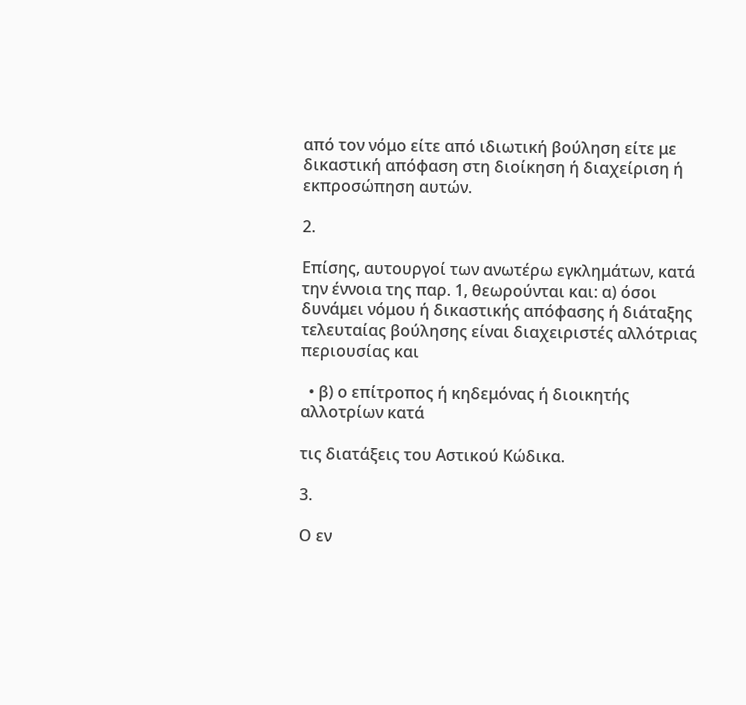από τον νόμο είτε από ιδιωτική βούληση είτε με δικαστική απόφαση στη διοίκηση ή διαχείριση ή εκπροσώπηση αυτών.

2.

Επίσης, αυτουργοί των ανωτέρω εγκλημάτων, κατά την έννοια της παρ. 1, θεωρούνται και: α) όσοι δυνάμει νόμου ή δικαστικής απόφασης ή διάταξης τελευταίας βούλησης είναι διαχειριστές αλλότριας περιουσίας και

  • β) ο επίτροπος ή κηδεμόνας ή διοικητής αλλοτρίων κατά

τις διατάξεις του Αστικού Κώδικα.

3.

Ο εν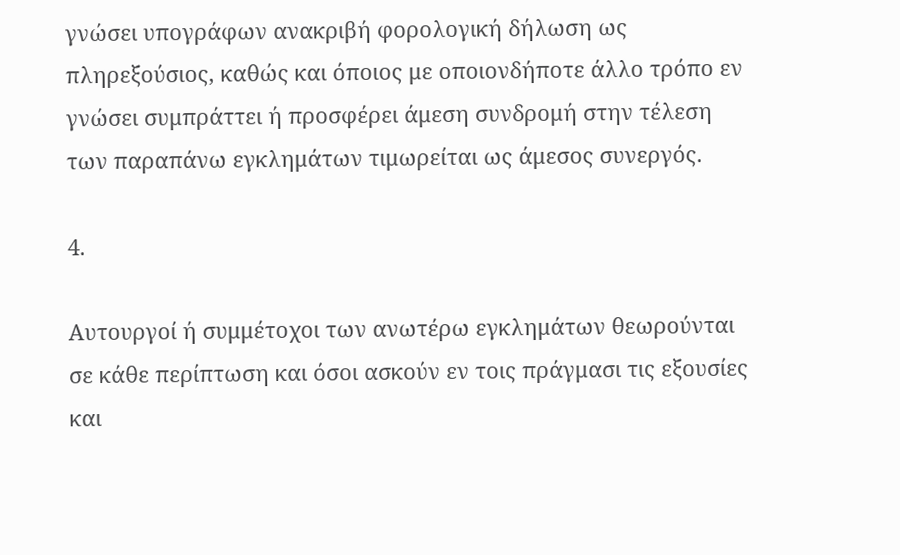γνώσει υπογράφων ανακριβή φορολογική δήλωση ως πληρεξούσιος, καθώς και όποιος με οποιονδήποτε άλλο τρόπο εν γνώσει συμπράττει ή προσφέρει άμεση συνδρομή στην τέλεση των παραπάνω εγκλημάτων τιμωρείται ως άμεσος συνεργός.

4.

Αυτουργοί ή συμμέτοχοι των ανωτέρω εγκλημάτων θεωρούνται σε κάθε περίπτωση και όσοι ασκούν εν τοις πράγμασι τις εξουσίες και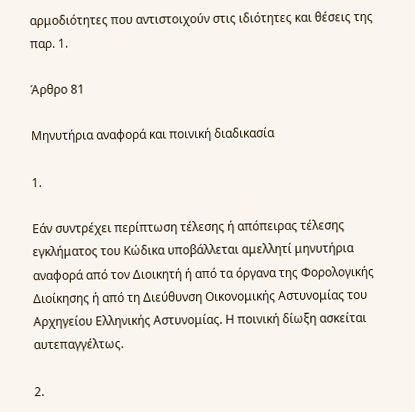αρμοδιότητες που αντιστοιχούν στις ιδιότητες και θέσεις της παρ. 1.

Άρθρο 81

Μηνυτήρια αναφορά και ποινική διαδικασία

1.

Εάν συντρέχει περίπτωση τέλεσης ή απόπειρας τέλεσης εγκλήματος του Κώδικα υποβάλλεται αμελλητί μηνυτήρια αναφορά από τον Διοικητή ή από τα όργανα της Φορολογικής Διοίκησης ή από τη Διεύθυνση Οικονομικής Αστυνομίας του Αρχηγείου Ελληνικής Αστυνομίας. Η ποινική δίωξη ασκείται αυτεπαγγέλτως.

2.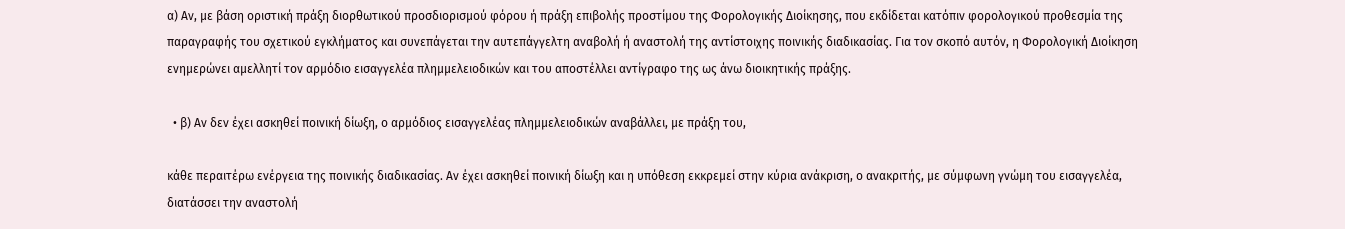α) Αν, με βάση οριστική πράξη διορθωτικού προσδιορισμού φόρου ή πράξη επιβολής προστίμου της Φορολογικής Διοίκησης, που εκδίδεται κατόπιν φορολογικού προθεσμία της παραγραφής του σχετικού εγκλήματος και συνεπάγεται την αυτεπάγγελτη αναβολή ή αναστολή της αντίστοιχης ποινικής διαδικασίας. Για τον σκοπό αυτόν, η Φορολογική Διοίκηση ενημερώνει αμελλητί τον αρμόδιο εισαγγελέα πλημμελειοδικών και του αποστέλλει αντίγραφο της ως άνω διοικητικής πράξης.

  • β) Αν δεν έχει ασκηθεί ποινική δίωξη, ο αρμόδιος εισαγγελέας πλημμελειοδικών αναβάλλει, με πράξη του,

κάθε περαιτέρω ενέργεια της ποινικής διαδικασίας. Αν έχει ασκηθεί ποινική δίωξη και η υπόθεση εκκρεμεί στην κύρια ανάκριση, ο ανακριτής, με σύμφωνη γνώμη του εισαγγελέα, διατάσσει την αναστολή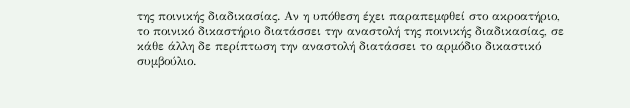της ποινικής διαδικασίας. Αν η υπόθεση έχει παραπεμφθεί στο ακροατήριο, το ποινικό δικαστήριο διατάσσει την αναστολή της ποινικής διαδικασίας, σε κάθε άλλη δε περίπτωση την αναστολή διατάσσει το αρμόδιο δικαστικό συμβούλιο.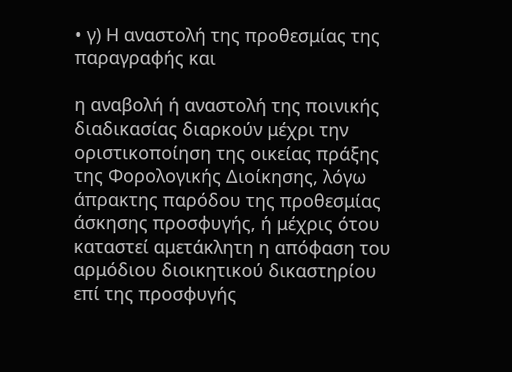• γ) Η αναστολή της προθεσμίας της παραγραφής και

η αναβολή ή αναστολή της ποινικής διαδικασίας διαρκούν μέχρι την οριστικοποίηση της οικείας πράξης της Φορολογικής Διοίκησης, λόγω άπρακτης παρόδου της προθεσμίας άσκησης προσφυγής, ή μέχρις ότου καταστεί αμετάκλητη η απόφαση του αρμόδιου διοικητικού δικαστηρίου επί της προσφυγής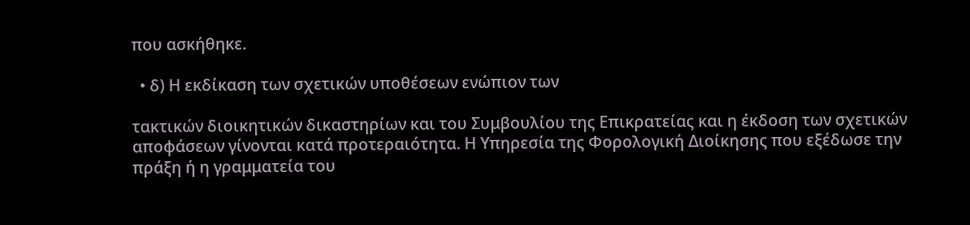που ασκήθηκε.

  • δ) Η εκδίκαση των σχετικών υποθέσεων ενώπιον των

τακτικών διοικητικών δικαστηρίων και του Συμβουλίου της Επικρατείας και η έκδοση των σχετικών αποφάσεων γίνονται κατά προτεραιότητα. Η Υπηρεσία της Φορολογική Διοίκησης που εξέδωσε την πράξη ή η γραμματεία του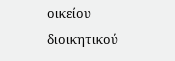οικείου διοικητικού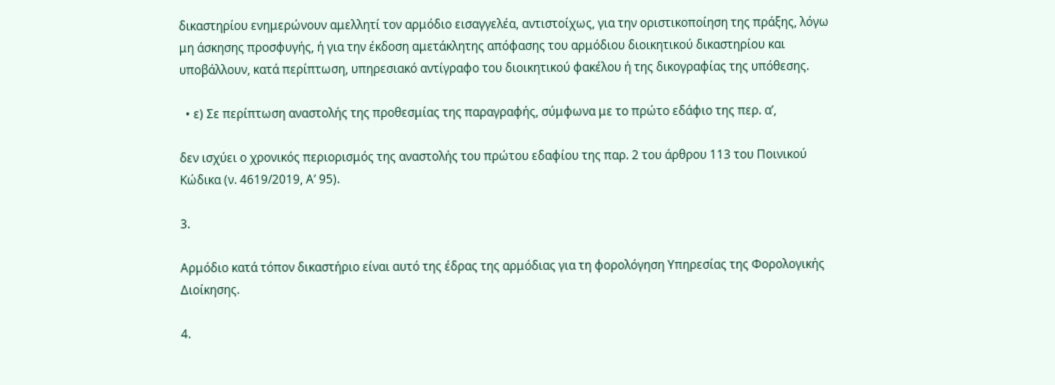δικαστηρίου ενημερώνουν αμελλητί τον αρμόδιο εισαγγελέα, αντιστοίχως, για την οριστικοποίηση της πράξης, λόγω μη άσκησης προσφυγής, ή για την έκδοση αμετάκλητης απόφασης του αρμόδιου διοικητικού δικαστηρίου και υποβάλλουν, κατά περίπτωση, υπηρεσιακό αντίγραφο του διοικητικού φακέλου ή της δικογραφίας της υπόθεσης.

  • ε) Σε περίπτωση αναστολής της προθεσμίας της παραγραφής, σύμφωνα με το πρώτο εδάφιο της περ. α’,

δεν ισχύει ο χρονικός περιορισμός της αναστολής του πρώτου εδαφίου της παρ. 2 του άρθρου 113 του Ποινικού Κώδικα (ν. 4619/2019, Α’ 95).

3.

Αρμόδιο κατά τόπον δικαστήριο είναι αυτό της έδρας της αρμόδιας για τη φορολόγηση Υπηρεσίας της Φορολογικής Διοίκησης.

4.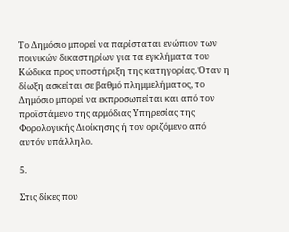Το Δημόσιο μπορεί να παρίσταται ενώπιον των ποινικών δικαστηρίων για τα εγκλήματα του Κώδικα προς υποστήριξη της κατηγορίας. Όταν η δίωξη ασκείται σε βαθμό πλημμελήματος, το Δημόσιο μπορεί να εκπροσωπείται και από τον προϊστάμενο της αρμόδιας Υπηρεσίας της Φορολογικής Διοίκησης ή τον οριζόμενο από αυτόν υπάλληλο.

5.

Στις δίκες που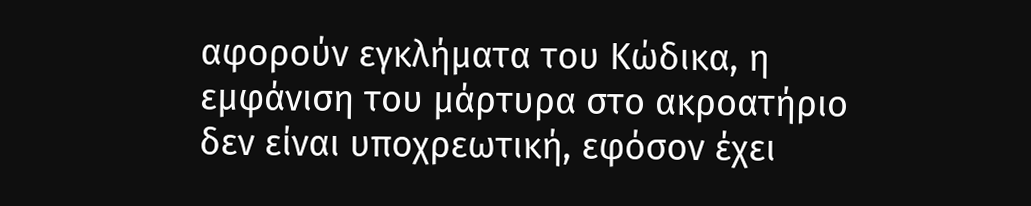αφορούν εγκλήματα του Κώδικα, η εμφάνιση του μάρτυρα στο ακροατήριο δεν είναι υποχρεωτική, εφόσον έχει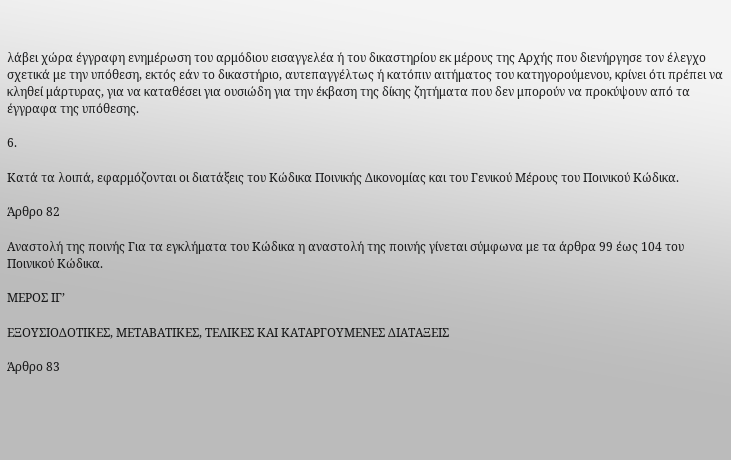λάβει χώρα έγγραφη ενημέρωση του αρμόδιου εισαγγελέα ή του δικαστηρίου εκ μέρους της Αρχής που διενήργησε τον έλεγχο σχετικά με την υπόθεση, εκτός εάν το δικαστήριο, αυτεπαγγέλτως ή κατόπιν αιτήματος του κατηγορούμενου, κρίνει ότι πρέπει να κληθεί μάρτυρας, για να καταθέσει για ουσιώδη για την έκβαση της δίκης ζητήματα που δεν μπορούν να προκύψουν από τα έγγραφα της υπόθεσης.

6.

Κατά τα λοιπά, εφαρμόζονται οι διατάξεις του Κώδικα Ποινικής Δικονομίας και του Γενικού Μέρους του Ποινικού Κώδικα.

Άρθρο 82

Αναστολή της ποινής Για τα εγκλήματα του Κώδικα η αναστολή της ποινής γίνεται σύμφωνα με τα άρθρα 99 έως 104 του Ποινικού Κώδικα.

ΜΕΡΟΣ ΙΓ’

ΕΞΟΥΣΙΟΔΟΤΙΚΕΣ, ΜΕΤΑΒΑΤΙΚΕΣ, ΤΕΛΙΚΕΣ ΚΑΙ ΚΑΤΑΡΓΟΥΜΕΝΕΣ ΔΙΑΤΑΞΕΙΣ

Άρθρο 83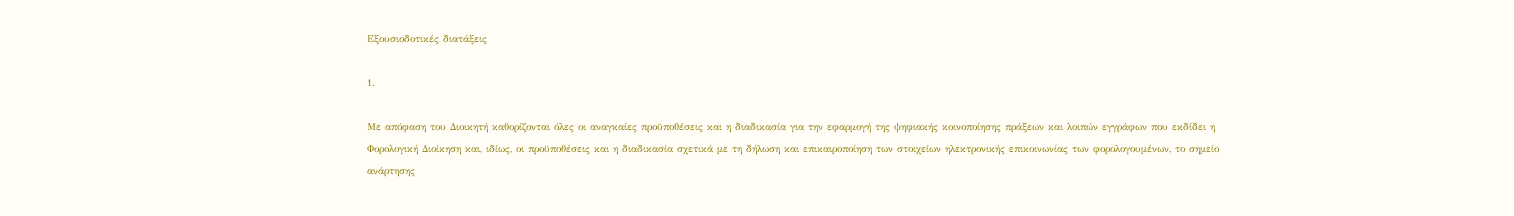Εξουσιοδοτικές διατάξεις

1.

Με απόφαση του Διοικητή καθορίζονται όλες οι αναγκαίες προϋποθέσεις και η διαδικασία για την εφαρμογή της ψηφιακής κοινοποίησης πράξεων και λοιπών εγγράφων που εκδίδει η Φορολογική Διοίκηση και, ιδίως, οι προϋποθέσεις και η διαδικασία σχετικά με τη δήλωση και επικαιροποίηση των στοιχείων ηλεκτρονικής επικοινωνίας των φορολογουμένων, το σημείο ανάρτησης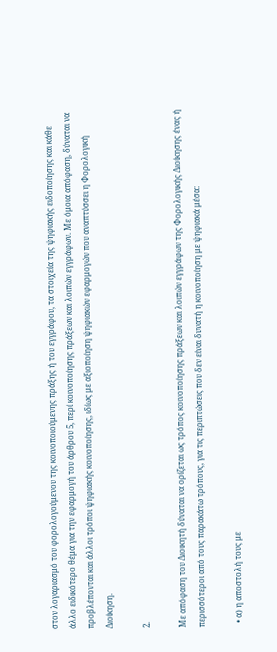στον λογαριασμό του φορολογούμενου της κοινοποιούμενης πράξης ή του εγγράφου, τα στοιχεία της ψηφιακής ειδοποίησης και κάθε άλλο ειδικότερο θέμα για την εφαρμογή του άρθρου 5, περί κοινοποίησης πράξεων και λοιπών εγγράφων. Με όμοια απόφαση, δύναται να προβλέπονται και άλλοι τρόποι ψηφιακής κοινοποίησης, ιδίως με αξιοποίηση ψηφιακών εφαρμογών που αναπτύσσει η Φορολογική Διοίκηση.

2.

Με απόφαση του Διοικητή δύναται να ορίζεται ως τρόπος κοινοποίησης πράξεων και λοιπών εγγράφων της Φορολογικής Διοίκησης ένας ή περισσότεροι από τους παρακάτω τρόπους, για τις περιπτώσεις που δεν είναι δυνατή η κοινοποίηση με ψηφιακά μέσα:

  • α) η αποστολή τους με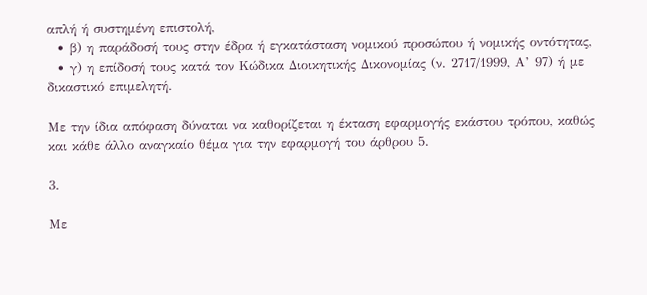απλή ή συστημένη επιστολή,
  • β) η παράδοσή τους στην έδρα ή εγκατάσταση νομικού προσώπου ή νομικής οντότητας,
  • γ) η επίδοσή τους κατά τον Κώδικα Διοικητικής Δικονομίας (ν. 2717/1999, Α’ 97) ή με δικαστικό επιμελητή.

Με την ίδια απόφαση δύναται να καθορίζεται η έκταση εφαρμογής εκάστου τρόπου, καθώς και κάθε άλλο αναγκαίο θέμα για την εφαρμογή του άρθρου 5.

3.

Με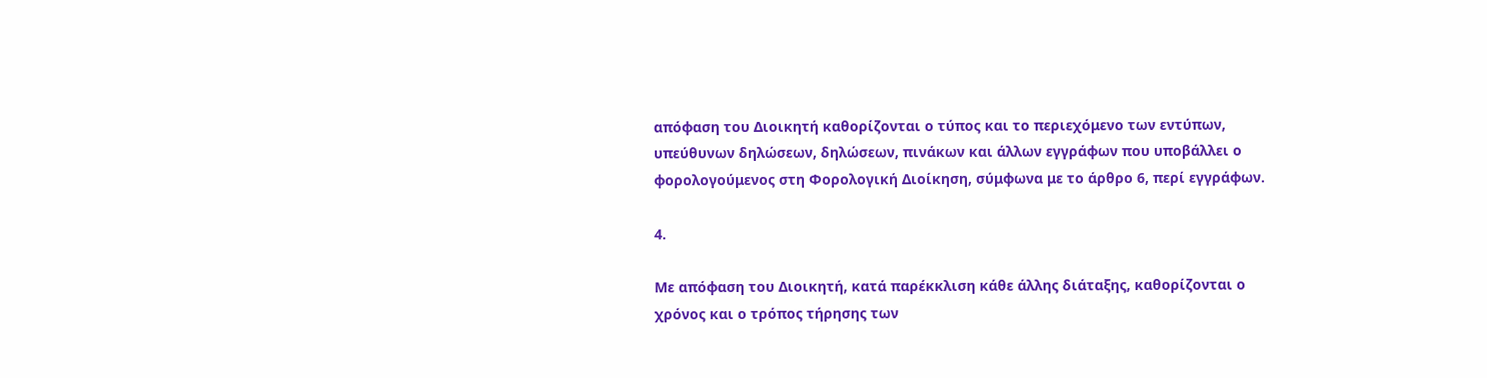απόφαση του Διοικητή καθορίζονται ο τύπος και το περιεχόμενο των εντύπων, υπεύθυνων δηλώσεων, δηλώσεων, πινάκων και άλλων εγγράφων που υποβάλλει ο φορολογούμενος στη Φορολογική Διοίκηση, σύμφωνα με το άρθρο 6, περί εγγράφων.

4.

Με απόφαση του Διοικητή, κατά παρέκκλιση κάθε άλλης διάταξης, καθορίζονται ο χρόνος και ο τρόπος τήρησης των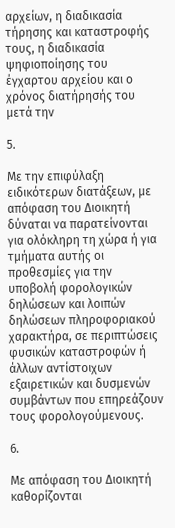αρχείων, η διαδικασία τήρησης και καταστροφής τους, η διαδικασία ψηφιοποίησης του έγχαρτου αρχείου και ο χρόνος διατήρησής του μετά την

5.

Με την επιφύλαξη ειδικότερων διατάξεων, με απόφαση του Διοικητή δύναται να παρατείνονται για ολόκληρη τη χώρα ή για τμήματα αυτής οι προθεσμίες για την υποβολή φορολογικών δηλώσεων και λοιπών δηλώσεων πληροφοριακού χαρακτήρα, σε περιπτώσεις φυσικών καταστροφών ή άλλων αντίστοιχων εξαιρετικών και δυσμενών συμβάντων που επηρεάζουν τους φορολογούμενους.

6.

Με απόφαση του Διοικητή καθορίζονται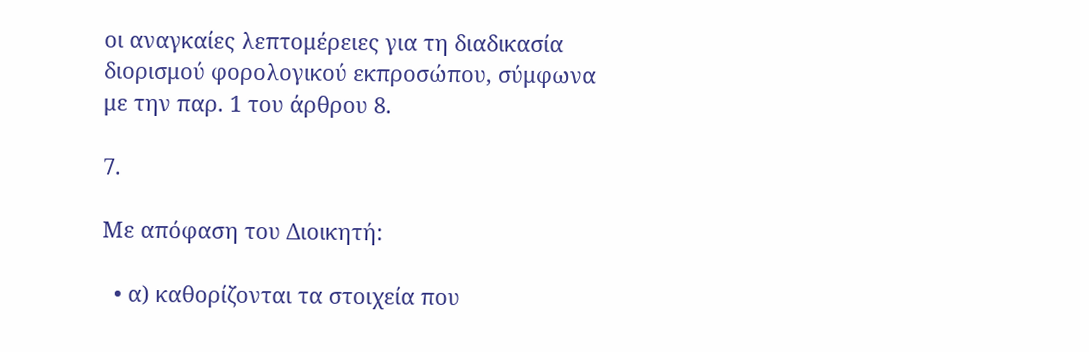οι αναγκαίες λεπτομέρειες για τη διαδικασία διορισμού φορολογικού εκπροσώπου, σύμφωνα με την παρ. 1 του άρθρου 8.

7.

Με απόφαση του Διοικητή:

  • α) καθορίζονται τα στοιχεία που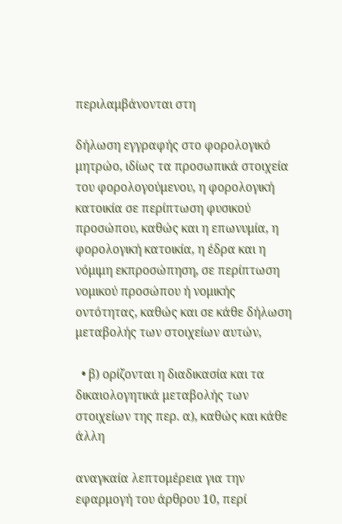περιλαμβάνονται στη

δήλωση εγγραφής στο φορολογικό μητρώο, ιδίως τα προσωπικά στοιχεία του φορολογούμενου, η φορολογική κατοικία σε περίπτωση φυσικού προσώπου, καθώς και η επωνυμία, η φορολογική κατοικία, η έδρα και η νόμιμη εκπροσώπηση, σε περίπτωση νομικού προσώπου ή νομικής οντότητας, καθώς και σε κάθε δήλωση μεταβολής των στοιχείων αυτών,

  • β) ορίζονται η διαδικασία και τα δικαιολογητικά μεταβολής των στοιχείων της περ. α), καθώς και κάθε άλλη

αναγκαία λεπτομέρεια για την εφαρμογή του άρθρου 10, περί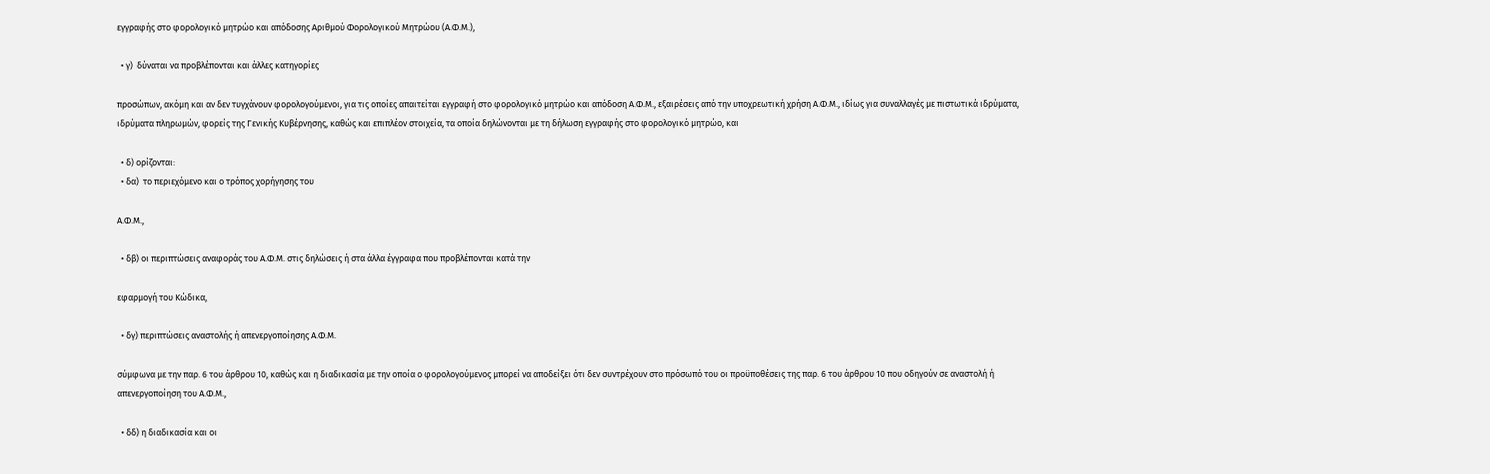εγγραφής στο φορολογικό μητρώο και απόδοσης Αριθμού Φορολογικού Μητρώου (Α.Φ.Μ.),

  • γ)  δύναται να προβλέπονται και άλλες κατηγορίες

προσώπων, ακόμη και αν δεν τυγχάνουν φορολογούμενοι, για τις οποίες απαιτείται εγγραφή στο φορολογικό μητρώο και απόδοση Α.Φ.Μ., εξαιρέσεις από την υποχρεωτική χρήση Α.Φ.Μ., ιδίως για συναλλαγές με πιστωτικά ιδρύματα, ιδρύματα πληρωμών, φορείς της Γενικής Κυβέρνησης, καθώς και επιπλέον στοιχεία, τα οποία δηλώνονται με τη δήλωση εγγραφής στο φορολογικό μητρώο, και

  • δ) ορίζονται:
  • δα)  το περιεχόμενο και ο τρόπος χορήγησης του

Α.Φ.Μ.,

  • δβ) οι περιπτώσεις αναφοράς του Α.Φ.Μ. στις δηλώσεις ή στα άλλα έγγραφα που προβλέπονται κατά την

εφαρμογή του Κώδικα,

  • δγ) περιπτώσεις αναστολής ή απενεργοποίησης Α.Φ.Μ.

σύμφωνα με την παρ. 6 του άρθρου 10, καθώς και η διαδικασία με την οποία ο φορολογούμενος μπορεί να αποδείξει ότι δεν συντρέχουν στο πρόσωπό του οι προϋποθέσεις της παρ. 6 του άρθρου 10 που οδηγούν σε αναστολή ή απενεργοποίηση του Α.Φ.Μ.,

  • δδ) η διαδικασία και οι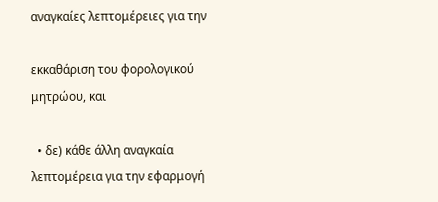αναγκαίες λεπτομέρειες για την

εκκαθάριση του φορολογικού μητρώου, και

  • δε) κάθε άλλη αναγκαία λεπτομέρεια για την εφαρμογή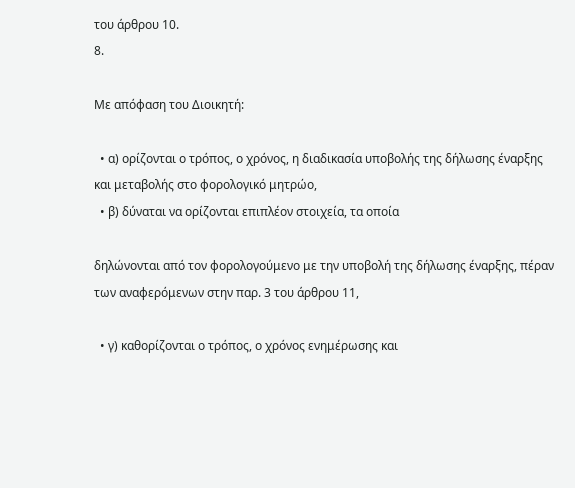του άρθρου 10.
8.

Με απόφαση του Διοικητή:

  • α) ορίζονται ο τρόπος, ο χρόνος, η διαδικασία υποβολής της δήλωσης έναρξης και μεταβολής στο φορολογικό μητρώο,
  • β) δύναται να ορίζονται επιπλέον στοιχεία, τα οποία

δηλώνονται από τον φορολογούμενο με την υποβολή της δήλωσης έναρξης, πέραν των αναφερόμενων στην παρ. 3 του άρθρου 11,

  • γ) καθορίζονται ο τρόπος, ο χρόνος ενημέρωσης και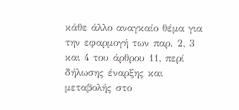κάθε άλλο αναγκαίο θέμα για την εφαρμογή των παρ. 2, 3 και 4 του άρθρου 11, περί δήλωσης έναρξης και μεταβολής στο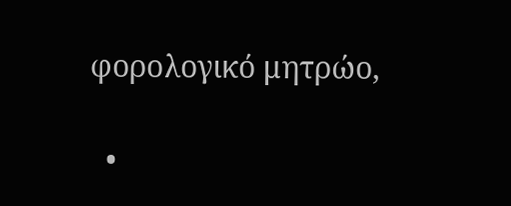φορολογικό μητρώο,

  •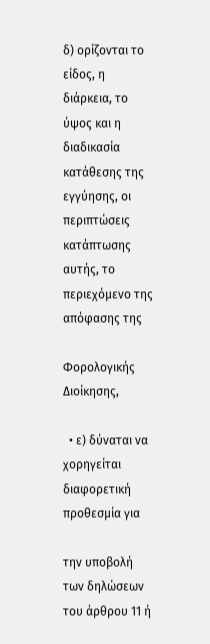δ) ορίζονται το είδος, η διάρκεια, το ύψος και η διαδικασία κατάθεσης της εγγύησης, οι περιπτώσεις κατάπτωσης αυτής, το περιεχόμενο της απόφασης της

Φορολογικής Διοίκησης,

  • ε) δύναται να χορηγείται διαφορετική προθεσμία για

την υποβολή των δηλώσεων του άρθρου 11 ή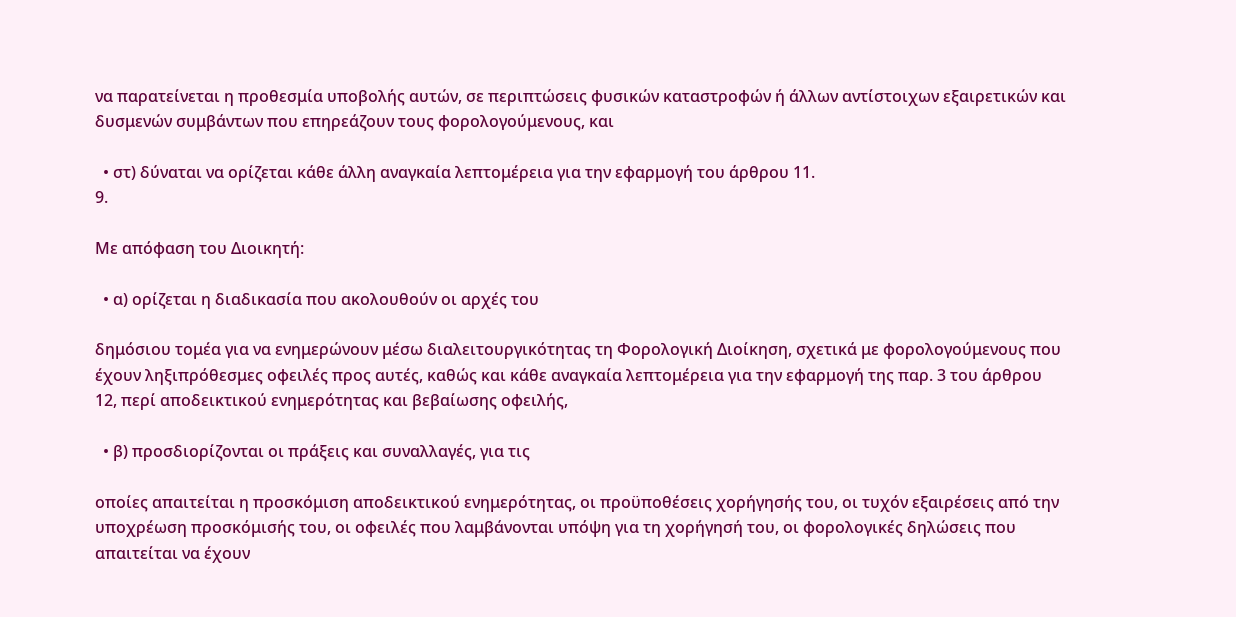να παρατείνεται η προθεσμία υποβολής αυτών, σε περιπτώσεις φυσικών καταστροφών ή άλλων αντίστοιχων εξαιρετικών και δυσμενών συμβάντων που επηρεάζουν τους φορολογούμενους, και

  • στ) δύναται να ορίζεται κάθε άλλη αναγκαία λεπτομέρεια για την εφαρμογή του άρθρου 11.
9.

Με απόφαση του Διοικητή:

  • α) ορίζεται η διαδικασία που ακολουθούν οι αρχές του

δημόσιου τομέα για να ενημερώνουν μέσω διαλειτουργικότητας τη Φορολογική Διοίκηση, σχετικά με φορολογούμενους που έχουν ληξιπρόθεσμες οφειλές προς αυτές, καθώς και κάθε αναγκαία λεπτομέρεια για την εφαρμογή της παρ. 3 του άρθρου 12, περί αποδεικτικού ενημερότητας και βεβαίωσης οφειλής,

  • β) προσδιορίζονται οι πράξεις και συναλλαγές, για τις

οποίες απαιτείται η προσκόμιση αποδεικτικού ενημερότητας, οι προϋποθέσεις χορήγησής του, οι τυχόν εξαιρέσεις από την υποχρέωση προσκόμισής του, οι οφειλές που λαμβάνονται υπόψη για τη χορήγησή του, οι φορολογικές δηλώσεις που απαιτείται να έχουν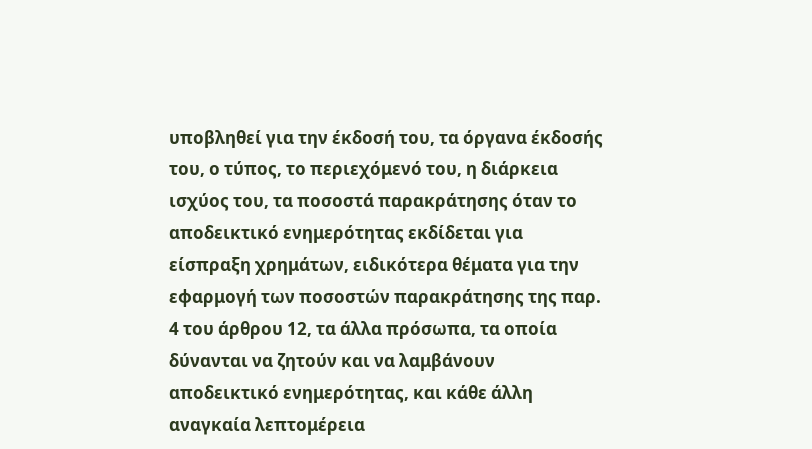υποβληθεί για την έκδοσή του, τα όργανα έκδοσής του, ο τύπος, το περιεχόμενό του, η διάρκεια ισχύος του, τα ποσοστά παρακράτησης όταν το αποδεικτικό ενημερότητας εκδίδεται για είσπραξη χρημάτων, ειδικότερα θέματα για την εφαρμογή των ποσοστών παρακράτησης της παρ. 4 του άρθρου 12, τα άλλα πρόσωπα, τα οποία δύνανται να ζητούν και να λαμβάνουν αποδεικτικό ενημερότητας, και κάθε άλλη αναγκαία λεπτομέρεια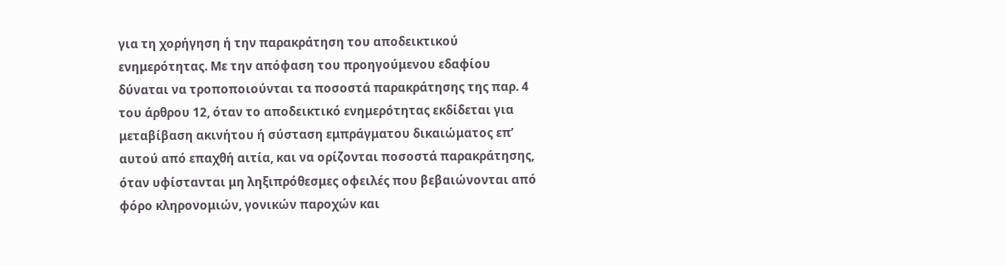για τη χορήγηση ή την παρακράτηση του αποδεικτικού ενημερότητας. Με την απόφαση του προηγούμενου εδαφίου δύναται να τροποποιούνται τα ποσοστά παρακράτησης της παρ. 4 του άρθρου 12, όταν το αποδεικτικό ενημερότητας εκδίδεται για μεταβίβαση ακινήτου ή σύσταση εμπράγματου δικαιώματος επ’ αυτού από επαχθή αιτία, και να ορίζονται ποσοστά παρακράτησης, όταν υφίστανται μη ληξιπρόθεσμες οφειλές που βεβαιώνονται από φόρο κληρονομιών, γονικών παροχών και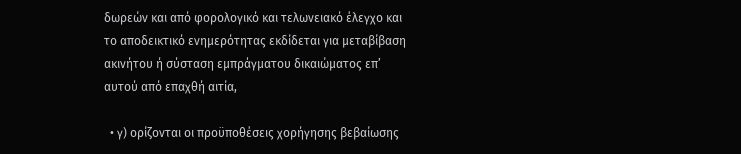δωρεών και από φορολογικό και τελωνειακό έλεγχο και το αποδεικτικό ενημερότητας εκδίδεται για μεταβίβαση ακινήτου ή σύσταση εμπράγματου δικαιώματος επ’ αυτού από επαχθή αιτία,

  • γ) ορίζονται οι προϋποθέσεις χορήγησης βεβαίωσης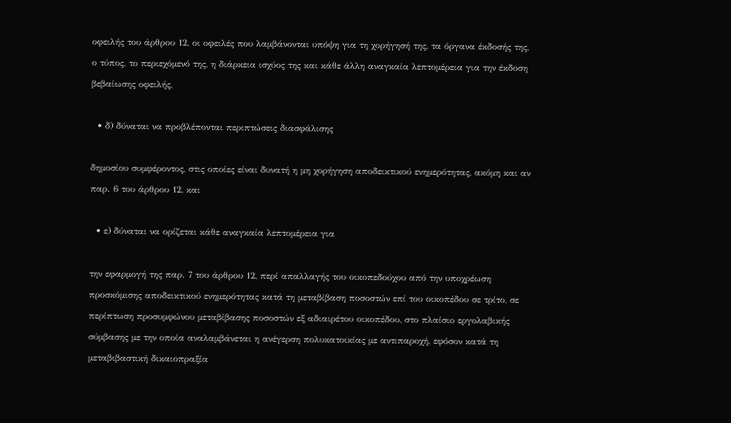οφειλής του άρθρου 12, οι οφειλές που λαμβάνονται υπόψη για τη χορήγησή της, τα όργανα έκδοσής της, ο τύπος, το περιεχόμενό της, η διάρκεια ισχύος της και κάθε άλλη αναγκαία λεπτομέρεια για την έκδοση βεβαίωσης οφειλής,

  • δ) δύναται να προβλέπονται περιπτώσεις διασφάλισης

δημοσίου συμφέροντος, στις οποίες είναι δυνατή η μη χορήγηση αποδεικτικού ενημερότητας, ακόμη και αν παρ. 6 του άρθρου 12, και

  • ε) δύναται να ορίζεται κάθε αναγκαία λεπτομέρεια για

την εφαρμογή της παρ. 7 του άρθρου 12, περί απαλλαγής του οικοπεδούχου από την υποχρέωση προσκόμισης αποδεικτικού ενημερότητας κατά τη μεταβίβαση ποσοστών επί του οικοπέδου σε τρίτο, σε περίπτωση προσυμφώνου μεταβίβασης ποσοστών εξ αδιαιρέτου οικοπέδου, στο πλαίσιο εργολαβικής σύμβασης με την οποία αναλαμβάνεται η ανέγερση πολυκατοικίας με αντιπαροχή, εφόσον κατά τη μεταβιβαστική δικαιοπραξία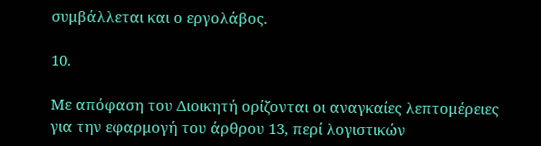συμβάλλεται και ο εργολάβος.

10.

Με απόφαση του Διοικητή ορίζονται οι αναγκαίες λεπτομέρειες για την εφαρμογή του άρθρου 13, περί λογιστικών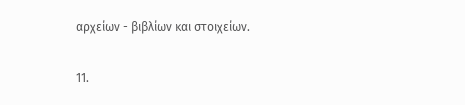αρχείων - βιβλίων και στοιχείων.

11.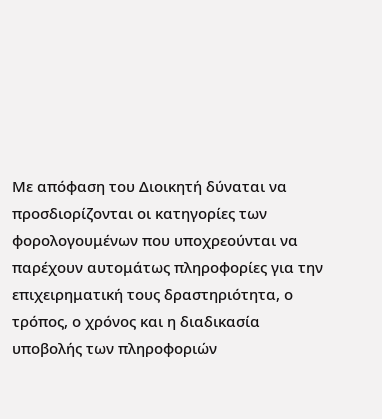Με απόφαση του Διοικητή δύναται να προσδιορίζονται οι κατηγορίες των φορολογουμένων που υποχρεούνται να παρέχουν αυτομάτως πληροφορίες για την επιχειρηματική τους δραστηριότητα, ο τρόπος, ο χρόνος και η διαδικασία υποβολής των πληροφοριών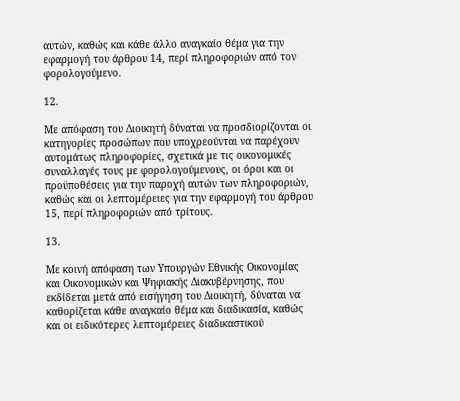αυτών, καθώς και κάθε άλλο αναγκαίο θέμα για την εφαρμογή του άρθρου 14, περί πληροφοριών από τον φορολογούμενο.

12.

Με απόφαση του Διοικητή δύναται να προσδιορίζονται οι κατηγορίες προσώπων που υποχρεούνται να παρέχουν αυτομάτως πληροφορίες, σχετικά με τις οικονομικές συναλλαγές τους με φορολογούμενους, οι όροι και οι προϋποθέσεις για την παροχή αυτών των πληροφοριών, καθώς και οι λεπτομέρειες για την εφαρμογή του άρθρου 15, περί πληροφοριών από τρίτους.

13.

Με κοινή απόφαση των Υπουργών Εθνικής Οικονομίας και Οικονομικών και Ψηφιακής Διακυβέρνησης, που εκδίδεται μετά από εισήγηση του Διοικητή, δύναται να καθορίζεται κάθε αναγκαίο θέμα και διαδικασία, καθώς και οι ειδικότερες λεπτομέρειες διαδικαστικού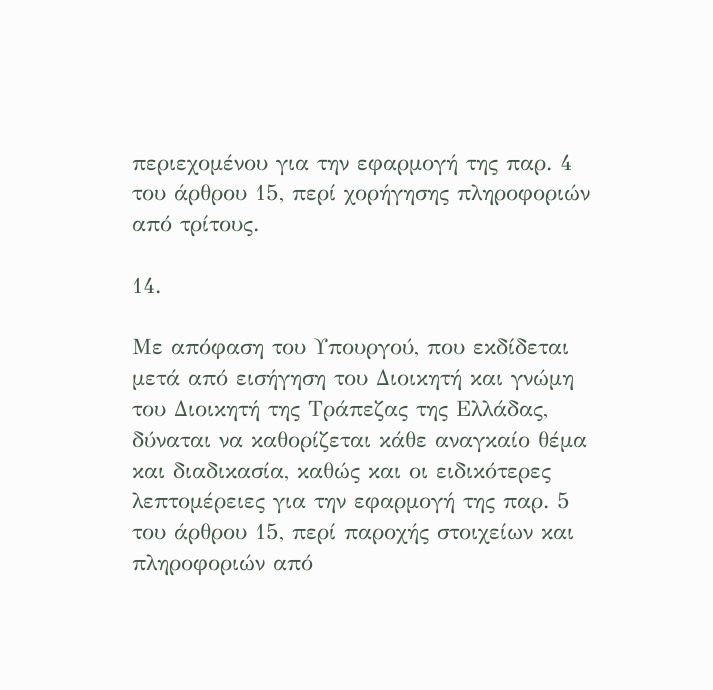περιεχομένου για την εφαρμογή της παρ. 4 του άρθρου 15, περί χορήγησης πληροφοριών από τρίτους.

14.

Με απόφαση του Υπουργού, που εκδίδεται μετά από εισήγηση του Διοικητή και γνώμη του Διοικητή της Τράπεζας της Ελλάδας, δύναται να καθορίζεται κάθε αναγκαίο θέμα και διαδικασία, καθώς και οι ειδικότερες λεπτομέρειες για την εφαρμογή της παρ. 5 του άρθρου 15, περί παροχής στοιχείων και πληροφοριών από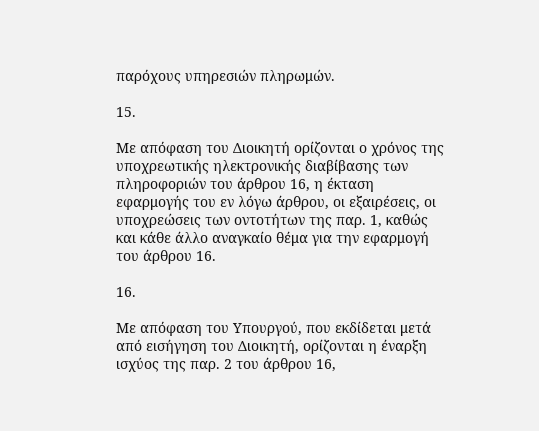παρόχους υπηρεσιών πληρωμών.

15.

Με απόφαση του Διοικητή ορίζονται ο χρόνος της υποχρεωτικής ηλεκτρονικής διαβίβασης των πληροφοριών του άρθρου 16, η έκταση εφαρμογής του εν λόγω άρθρου, οι εξαιρέσεις, οι υποχρεώσεις των οντοτήτων της παρ. 1, καθώς και κάθε άλλο αναγκαίο θέμα για την εφαρμογή του άρθρου 16.

16.

Με απόφαση του Υπουργού, που εκδίδεται μετά από εισήγηση του Διοικητή, ορίζονται η έναρξη ισχύος της παρ. 2 του άρθρου 16,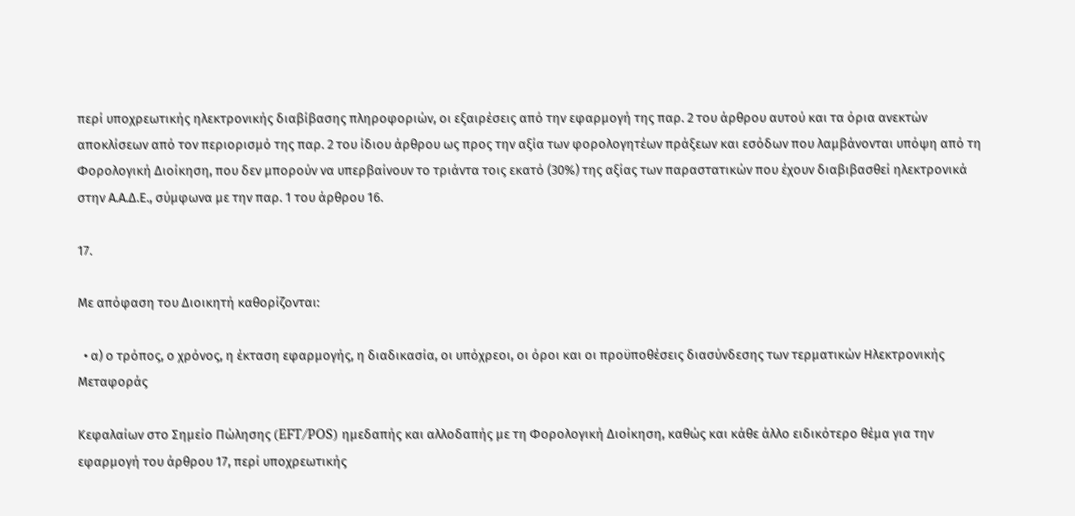περί υποχρεωτικής ηλεκτρονικής διαβίβασης πληροφοριών, οι εξαιρέσεις από την εφαρμογή της παρ. 2 του άρθρου αυτού και τα όρια ανεκτών αποκλίσεων από τον περιορισμό της παρ. 2 του ίδιου άρθρου ως προς την αξία των φορολογητέων πράξεων και εσόδων που λαμβάνονται υπόψη από τη Φορολογική Διοίκηση, που δεν μπορούν να υπερβαίνουν το τριάντα τοις εκατό (30%) της αξίας των παραστατικών που έχουν διαβιβασθεί ηλεκτρονικά στην Α.Α.Δ.Ε., σύμφωνα με την παρ. 1 του άρθρου 16.

17.

Με απόφαση του Διοικητή καθορίζονται:

  • α) ο τρόπος, ο χρόνος, η έκταση εφαρμογής, η διαδικασία, οι υπόχρεοι, οι όροι και οι προϋποθέσεις διασύνδεσης των τερματικών Ηλεκτρονικής Μεταφοράς

Κεφαλαίων στο Σημείο Πώλησης (EFT/POS) ημεδαπής και αλλοδαπής με τη Φορολογική Διοίκηση, καθώς και κάθε άλλο ειδικότερο θέμα για την εφαρμογή του άρθρου 17, περί υποχρεωτικής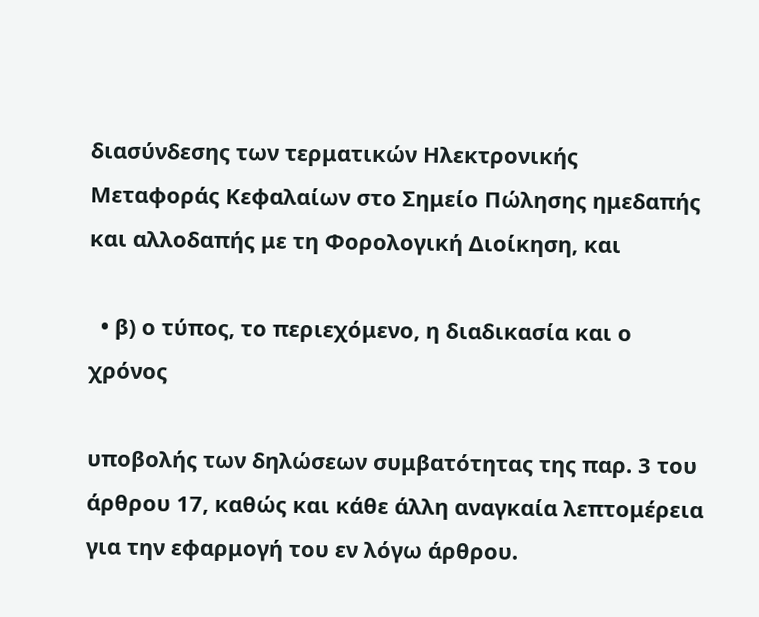διασύνδεσης των τερματικών Ηλεκτρονικής Μεταφοράς Κεφαλαίων στο Σημείο Πώλησης ημεδαπής και αλλοδαπής με τη Φορολογική Διοίκηση, και

  • β) ο τύπος, το περιεχόμενο, η διαδικασία και ο χρόνος

υποβολής των δηλώσεων συμβατότητας της παρ. 3 του άρθρου 17, καθώς και κάθε άλλη αναγκαία λεπτομέρεια για την εφαρμογή του εν λόγω άρθρου.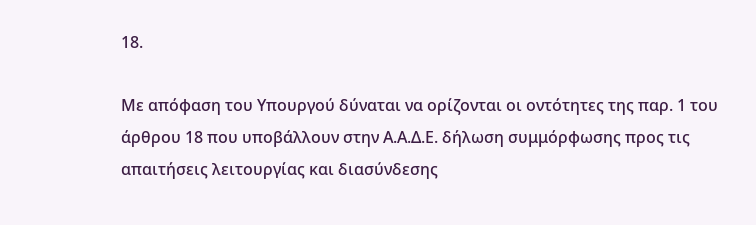18.

Με απόφαση του Υπουργού δύναται να ορίζονται οι οντότητες της παρ. 1 του άρθρου 18 που υποβάλλουν στην Α.Α.Δ.Ε. δήλωση συμμόρφωσης προς τις απαιτήσεις λειτουργίας και διασύνδεσης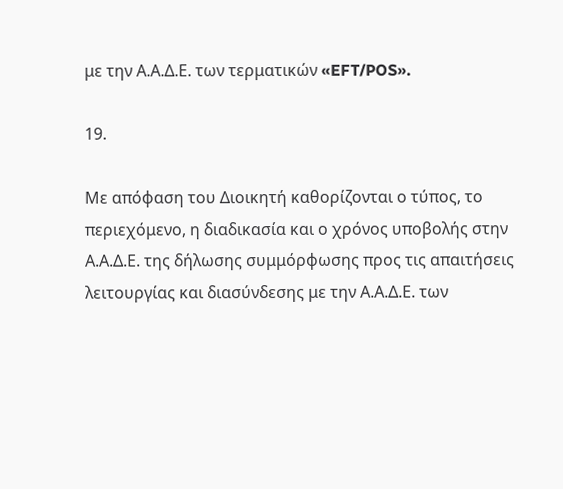με την Α.Α.Δ.Ε. των τερματικών «EFT/POS».

19.

Με απόφαση του Διοικητή καθορίζονται ο τύπος, το περιεχόμενο, η διαδικασία και ο χρόνος υποβολής στην Α.Α.Δ.Ε. της δήλωσης συμμόρφωσης προς τις απαιτήσεις λειτουργίας και διασύνδεσης με την Α.Α.Δ.Ε. των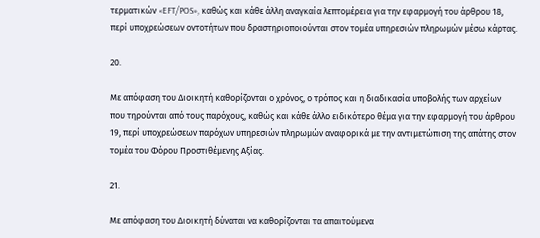τερματικών «EFT/POS», καθώς και κάθε άλλη αναγκαία λεπτομέρεια για την εφαρμογή του άρθρου 18, περί υποχρεώσεων οντοτήτων που δραστηριοποιούνται στον τομέα υπηρεσιών πληρωμών μέσω κάρτας.

20.

Με απόφαση του Διοικητή καθορίζονται ο χρόνος, ο τρόπος και η διαδικασία υποβολής των αρχείων που τηρούνται από τους παρόχους, καθώς και κάθε άλλο ειδικότερο θέμα για την εφαρμογή του άρθρου 19, περί υποχρεώσεων παρόχων υπηρεσιών πληρωμών αναφορικά με την αντιμετώπιση της απάτης στον τομέα του Φόρου Προστιθέμενης Αξίας.

21.

Με απόφαση του Διοικητή δύναται να καθορίζονται τα απαιτούμενα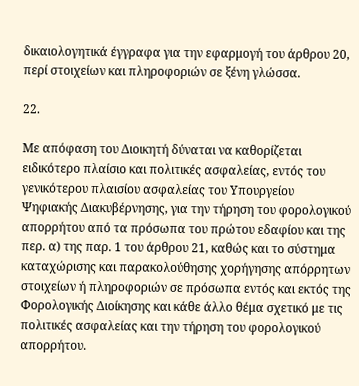δικαιολογητικά έγγραφα για την εφαρμογή του άρθρου 20, περί στοιχείων και πληροφοριών σε ξένη γλώσσα.

22.

Με απόφαση του Διοικητή δύναται να καθορίζεται ειδικότερο πλαίσιο και πολιτικές ασφαλείας, εντός του γενικότερου πλαισίου ασφαλείας του Υπουργείου Ψηφιακής Διακυβέρνησης, για την τήρηση του φορολογικού απορρήτου από τα πρόσωπα του πρώτου εδαφίου και της περ. α) της παρ. 1 του άρθρου 21, καθώς και το σύστημα καταχώρισης και παρακολούθησης χορήγησης απόρρητων στοιχείων ή πληροφοριών σε πρόσωπα εντός και εκτός της Φορολογικής Διοίκησης και κάθε άλλο θέμα σχετικό με τις πολιτικές ασφαλείας και την τήρηση του φορολογικού απορρήτου.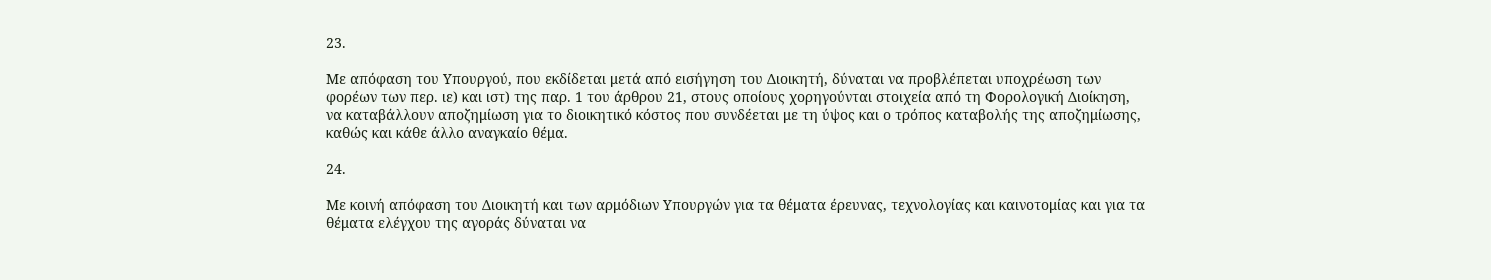23.

Με απόφαση του Υπουργού, που εκδίδεται μετά από εισήγηση του Διοικητή, δύναται να προβλέπεται υποχρέωση των φορέων των περ. ιε) και ιστ) της παρ. 1 του άρθρου 21, στους οποίους χορηγούνται στοιχεία από τη Φορολογική Διοίκηση, να καταβάλλουν αποζημίωση για το διοικητικό κόστος που συνδέεται με τη ύψος και ο τρόπος καταβολής της αποζημίωσης, καθώς και κάθε άλλο αναγκαίο θέμα.

24.

Με κοινή απόφαση του Διοικητή και των αρμόδιων Υπουργών για τα θέματα έρευνας, τεχνολογίας και καινοτομίας και για τα θέματα ελέγχου της αγοράς δύναται να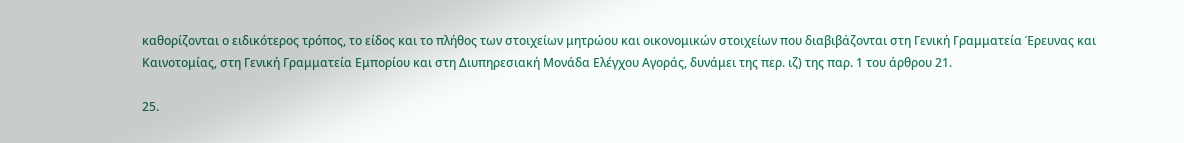καθορίζονται ο ειδικότερος τρόπος, το είδος και το πλήθος των στοιχείων μητρώου και οικονομικών στοιχείων που διαβιβάζονται στη Γενική Γραμματεία Έρευνας και Καινοτομίας, στη Γενική Γραμματεία Εμπορίου και στη Διυπηρεσιακή Μονάδα Ελέγχου Αγοράς, δυνάμει της περ. ιζ) της παρ. 1 του άρθρου 21.

25.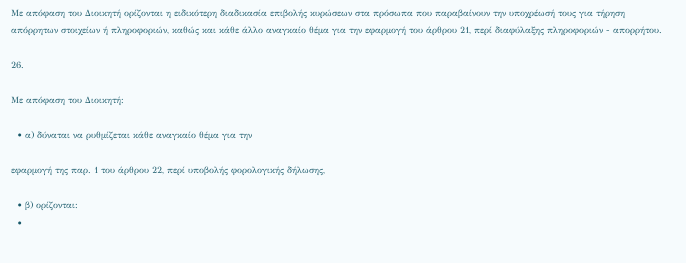Με απόφαση του Διοικητή ορίζονται η ειδικότερη διαδικασία επιβολής κυρώσεων στα πρόσωπα που παραβαίνουν την υποχρέωσή τους για τήρηση απόρρητων στοιχείων ή πληροφοριών, καθώς και κάθε άλλο αναγκαίο θέμα για την εφαρμογή του άρθρου 21, περί διαφύλαξης πληροφοριών - απορρήτου.

26.

Με απόφαση του Διοικητή:

  • α) δύναται να ρυθμίζεται κάθε αναγκαίο θέμα για την

εφαρμογή της παρ. 1 του άρθρου 22, περί υποβολής φορολογικής δήλωσης,

  • β) ορίζονται:
  •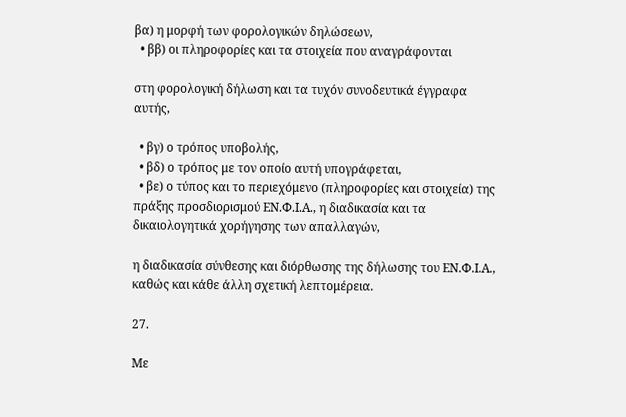βα) η μορφή των φορολογικών δηλώσεων,
  • ββ) οι πληροφορίες και τα στοιχεία που αναγράφονται

στη φορολογική δήλωση και τα τυχόν συνοδευτικά έγγραφα αυτής,

  • βγ) ο τρόπος υποβολής,
  • βδ) ο τρόπος με τον οποίο αυτή υπογράφεται,
  • βε) ο τύπος και το περιεχόμενο (πληροφορίες και στοιχεία) της πράξης προσδιορισμού ΕΝ.Φ.Ι.Α., η διαδικασία και τα δικαιολογητικά χορήγησης των απαλλαγών,

η διαδικασία σύνθεσης και διόρθωσης της δήλωσης του ΕΝ.Φ.Ι.Α., καθώς και κάθε άλλη σχετική λεπτομέρεια.

27.

Με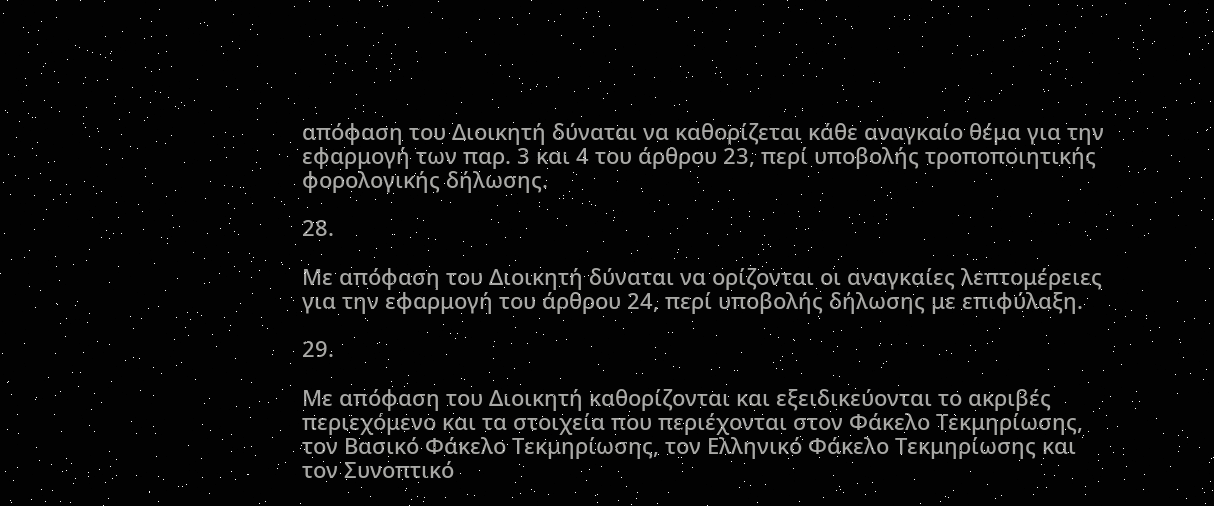απόφαση του Διοικητή δύναται να καθορίζεται κάθε αναγκαίο θέμα για την εφαρμογή των παρ. 3 και 4 του άρθρου 23, περί υποβολής τροποποιητικής φορολογικής δήλωσης.

28.

Με απόφαση του Διοικητή δύναται να ορίζονται οι αναγκαίες λεπτομέρειες για την εφαρμογή του άρθρου 24, περί υποβολής δήλωσης με επιφύλαξη.

29.

Με απόφαση του Διοικητή καθορίζονται και εξειδικεύονται το ακριβές περιεχόμενο και τα στοιχεία που περιέχονται στον Φάκελο Τεκμηρίωσης, τον Βασικό Φάκελο Τεκμηρίωσης, τον Ελληνικό Φάκελο Τεκμηρίωσης και τον Συνοπτικό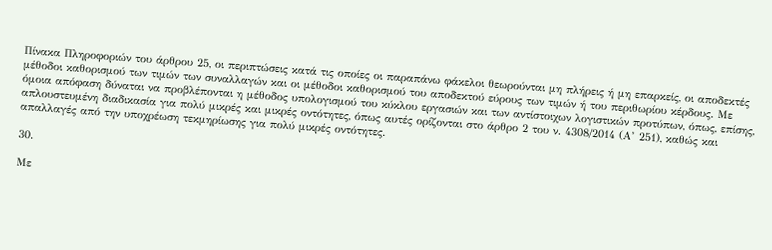Πίνακα Πληροφοριών του άρθρου 25, οι περιπτώσεις κατά τις οποίες οι παραπάνω φάκελοι θεωρούνται μη πλήρεις ή μη επαρκείς, οι αποδεκτές μέθοδοι καθορισμού των τιμών των συναλλαγών και οι μέθοδοι καθορισμού του αποδεκτού εύρους των τιμών ή του περιθωρίου κέρδους. Με όμοια απόφαση δύναται να προβλέπονται η μέθοδος υπολογισμού του κύκλου εργασιών και των αντίστοιχων λογιστικών προτύπων, όπως, επίσης, απλουστευμένη διαδικασία για πολύ μικρές και μικρές οντότητες, όπως αυτές ορίζονται στο άρθρο 2 του ν. 4308/2014 (Α’ 251), καθώς και απαλλαγές από την υποχρέωση τεκμηρίωσης για πολύ μικρές οντότητες.

30.

Με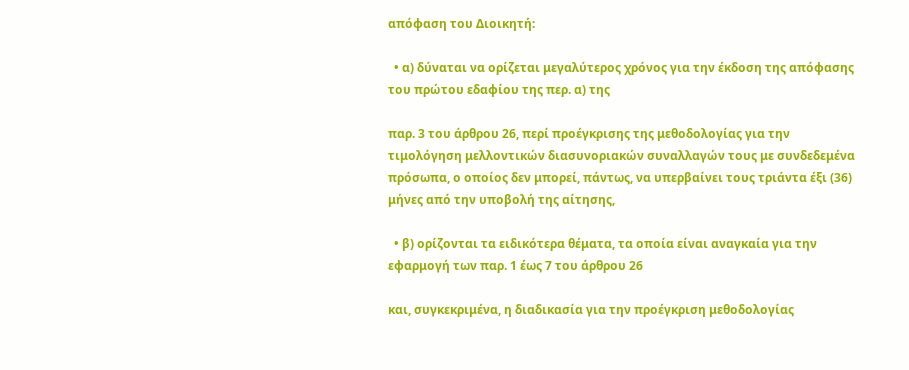απόφαση του Διοικητή:

  • α) δύναται να ορίζεται μεγαλύτερος χρόνος για την έκδοση της απόφασης του πρώτου εδαφίου της περ. α) της

παρ. 3 του άρθρου 26, περί προέγκρισης της μεθοδολογίας για την τιμολόγηση μελλοντικών διασυνοριακών συναλλαγών τους με συνδεδεμένα πρόσωπα, ο οποίος δεν μπορεί, πάντως, να υπερβαίνει τους τριάντα έξι (36) μήνες από την υποβολή της αίτησης,

  • β) ορίζονται τα ειδικότερα θέματα, τα οποία είναι αναγκαία για την εφαρμογή των παρ. 1 έως 7 του άρθρου 26

και, συγκεκριμένα, η διαδικασία για την προέγκριση μεθοδολογίας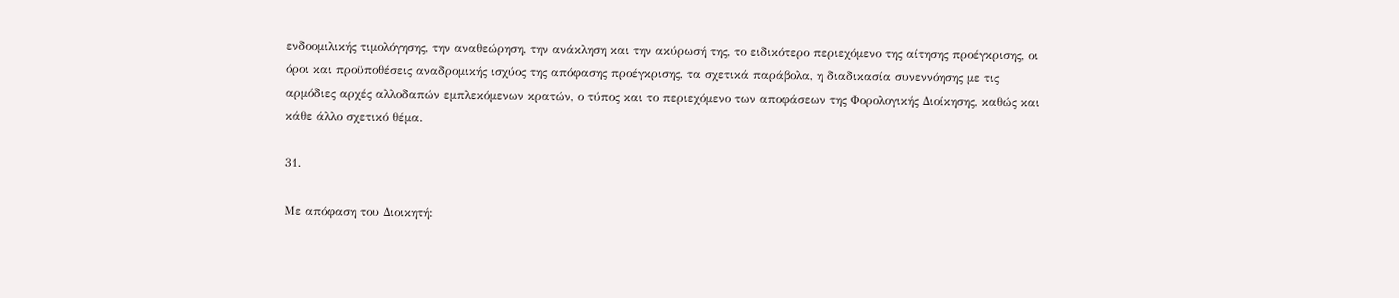ενδοομιλικής τιμολόγησης, την αναθεώρηση, την ανάκληση και την ακύρωσή της, το ειδικότερο περιεχόμενο της αίτησης προέγκρισης, οι όροι και προϋποθέσεις αναδρομικής ισχύος της απόφασης προέγκρισης, τα σχετικά παράβολα, η διαδικασία συνεννόησης με τις αρμόδιες αρχές αλλοδαπών εμπλεκόμενων κρατών, ο τύπος και το περιεχόμενο των αποφάσεων της Φορολογικής Διοίκησης, καθώς και κάθε άλλο σχετικό θέμα.

31.

Με απόφαση του Διοικητή: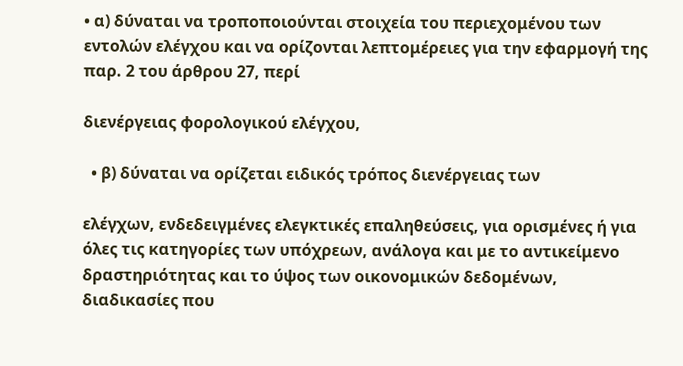• α) δύναται να τροποποιούνται στοιχεία του περιεχομένου των εντολών ελέγχου και να ορίζονται λεπτομέρειες για την εφαρμογή της παρ. 2 του άρθρου 27, περί

διενέργειας φορολογικού ελέγχου,

  • β) δύναται να ορίζεται ειδικός τρόπος διενέργειας των

ελέγχων, ενδεδειγμένες ελεγκτικές επαληθεύσεις, για ορισμένες ή για όλες τις κατηγορίες των υπόχρεων, ανάλογα και με το αντικείμενο δραστηριότητας και το ύψος των οικονομικών δεδομένων, διαδικασίες που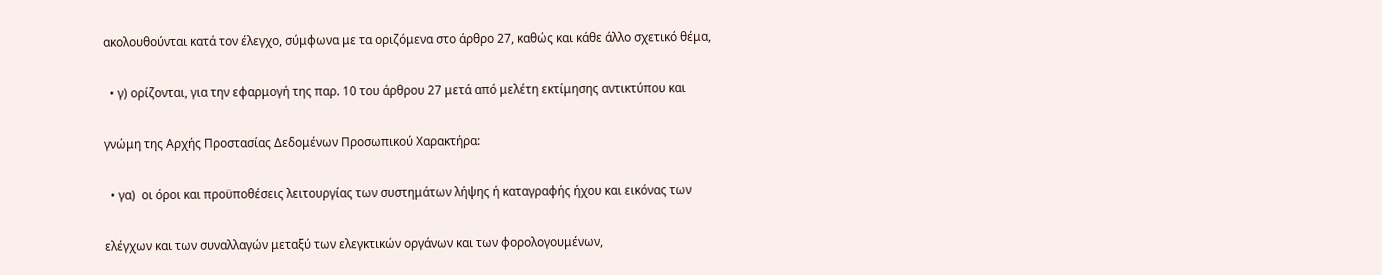ακολουθούνται κατά τον έλεγχο, σύμφωνα με τα οριζόμενα στο άρθρο 27, καθώς και κάθε άλλο σχετικό θέμα,

  • γ) ορίζονται, για την εφαρμογή της παρ. 10 του άρθρου 27 μετά από μελέτη εκτίμησης αντικτύπου και

γνώμη της Αρχής Προστασίας Δεδομένων Προσωπικού Χαρακτήρα:

  • γα)  οι όροι και προϋποθέσεις λειτουργίας των συστημάτων λήψης ή καταγραφής ήχου και εικόνας των

ελέγχων και των συναλλαγών μεταξύ των ελεγκτικών οργάνων και των φορολογουμένων,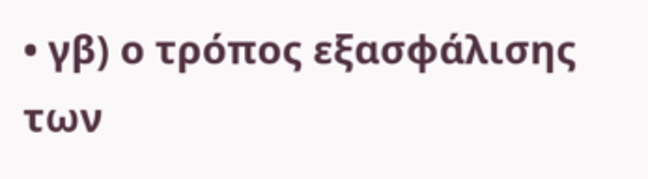• γβ) ο τρόπος εξασφάλισης των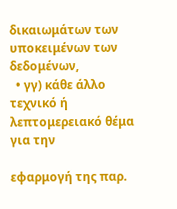δικαιωμάτων των υποκειμένων των δεδομένων,
  • γγ) κάθε άλλο τεχνικό ή λεπτομερειακό θέμα για την

εφαρμογή της παρ.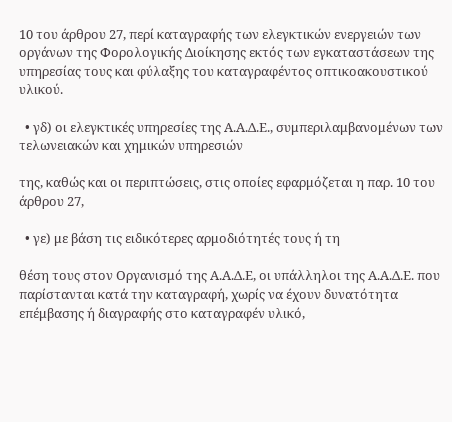10 του άρθρου 27, περί καταγραφής των ελεγκτικών ενεργειών των οργάνων της Φορολογικής Διοίκησης εκτός των εγκαταστάσεων της υπηρεσίας τους και φύλαξης του καταγραφέντος οπτικοακουστικού υλικού.

  • γδ) οι ελεγκτικές υπηρεσίες της Α.Α.Δ.Ε., συμπεριλαμβανομένων των τελωνειακών και χημικών υπηρεσιών

της, καθώς και οι περιπτώσεις, στις οποίες εφαρμόζεται η παρ. 10 του άρθρου 27,

  • γε) με βάση τις ειδικότερες αρμοδιότητές τους ή τη

θέση τους στον Οργανισμό της Α.Α.Δ.Ε, οι υπάλληλοι της Α.Α.Δ.Ε. που παρίστανται κατά την καταγραφή, χωρίς να έχουν δυνατότητα επέμβασης ή διαγραφής στο καταγραφέν υλικό,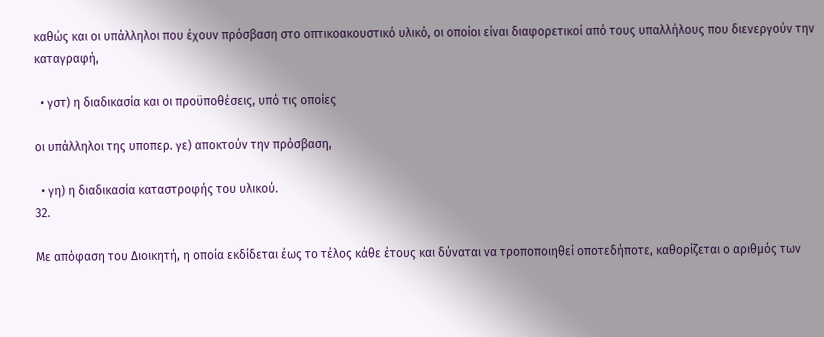καθώς και οι υπάλληλοι που έχουν πρόσβαση στο οπτικοακουστικό υλικό, οι οποίοι είναι διαφορετικοί από τους υπαλλήλους που διενεργούν την καταγραφή,

  • γστ) η διαδικασία και οι προϋποθέσεις, υπό τις οποίες

οι υπάλληλοι της υποπερ. γε) αποκτούν την πρόσβαση,

  • γη) η διαδικασία καταστροφής του υλικού.
32.

Με απόφαση του Διοικητή, η οποία εκδίδεται έως το τέλος κάθε έτους και δύναται να τροποποιηθεί οποτεδήποτε, καθορίζεται ο αριθμός των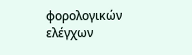φορολογικών ελέγχων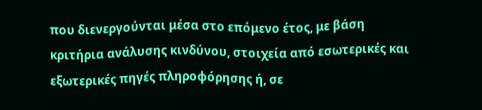που διενεργούνται μέσα στο επόμενο έτος, με βάση κριτήρια ανάλυσης κινδύνου, στοιχεία από εσωτερικές και εξωτερικές πηγές πληροφόρησης ή, σε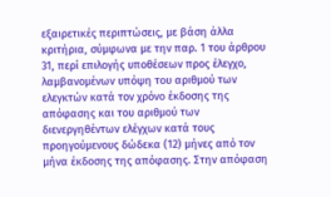εξαιρετικές περιπτώσεις, με βάση άλλα κριτήρια, σύμφωνα με την παρ. 1 του άρθρου 31, περί επιλογής υποθέσεων προς έλεγχο, λαμβανομένων υπόψη του αριθμού των ελεγκτών κατά τον χρόνο έκδοσης της απόφασης και του αριθμού των διενεργηθέντων ελέγχων κατά τους προηγούμενους δώδεκα (12) μήνες από τον μήνα έκδοσης της απόφασης. Στην απόφαση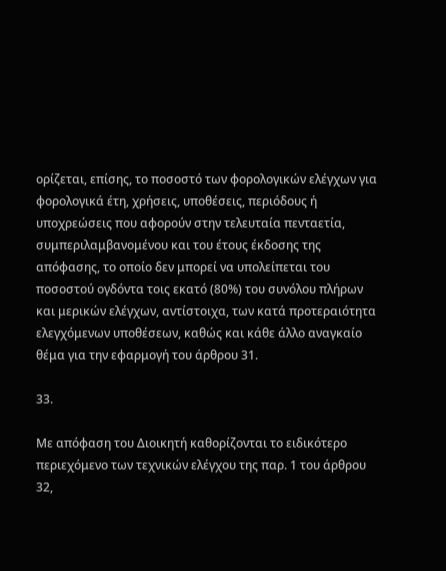ορίζεται, επίσης, το ποσοστό των φορολογικών ελέγχων για φορολογικά έτη, χρήσεις, υποθέσεις, περιόδους ή υποχρεώσεις που αφορούν στην τελευταία πενταετία, συμπεριλαμβανομένου και του έτους έκδοσης της απόφασης, το οποίο δεν μπορεί να υπολείπεται του ποσοστού ογδόντα τοις εκατό (80%) του συνόλου πλήρων και μερικών ελέγχων, αντίστοιχα, των κατά προτεραιότητα ελεγχόμενων υποθέσεων, καθώς και κάθε άλλο αναγκαίο θέμα για την εφαρμογή του άρθρου 31.

33.

Με απόφαση του Διοικητή καθορίζονται το ειδικότερο περιεχόμενο των τεχνικών ελέγχου της παρ. 1 του άρθρου 32,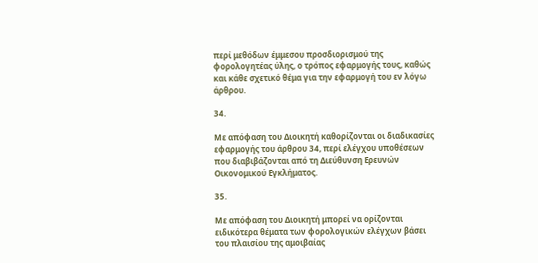περί μεθόδων έμμεσου προσδιορισμού της φορολογητέας ύλης, ο τρόπος εφαρμογής τους, καθώς και κάθε σχετικό θέμα για την εφαρμογή του εν λόγω άρθρου.

34.

Με απόφαση του Διοικητή καθορίζονται οι διαδικασίες εφαρμογής του άρθρου 34, περί ελέγχου υποθέσεων που διαβιβάζονται από τη Διεύθυνση Ερευνών Οικονομικού Εγκλήματος.

35.

Με απόφαση του Διοικητή μπορεί να ορίζονται ειδικότερα θέματα των φορολογικών ελέγχων βάσει του πλαισίου της αμοιβαίας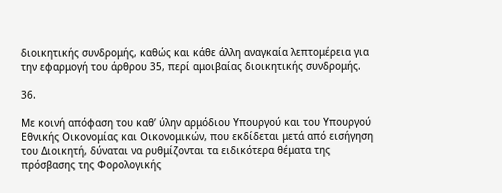διοικητικής συνδρομής, καθώς και κάθε άλλη αναγκαία λεπτομέρεια για την εφαρμογή του άρθρου 35, περί αμοιβαίας διοικητικής συνδρομής.

36.

Με κοινή απόφαση του καθ’ ύλην αρμόδιου Υπουργού και του Υπουργού Εθνικής Οικονομίας και Οικονομικών, που εκδίδεται μετά από εισήγηση του Διοικητή, δύναται να ρυθμίζονται τα ειδικότερα θέματα της πρόσβασης της Φορολογικής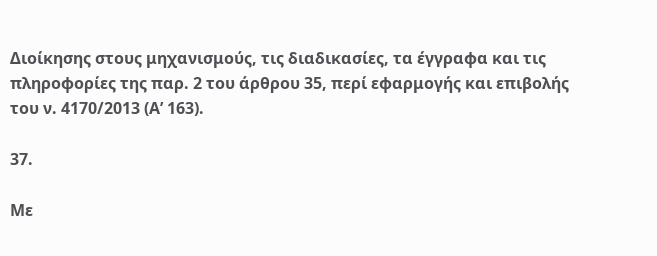Διοίκησης στους μηχανισμούς, τις διαδικασίες, τα έγγραφα και τις πληροφορίες της παρ. 2 του άρθρου 35, περί εφαρμογής και επιβολής του ν. 4170/2013 (Α’ 163).

37.

Με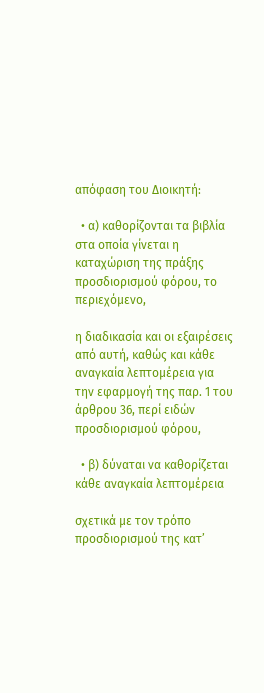απόφαση του Διοικητή:

  • α) καθορίζονται τα βιβλία στα οποία γίνεται η καταχώριση της πράξης προσδιορισμού φόρου, το περιεχόμενο,

η διαδικασία και οι εξαιρέσεις από αυτή, καθώς και κάθε αναγκαία λεπτομέρεια για την εφαρμογή της παρ. 1 του άρθρου 36, περί ειδών προσδιορισμού φόρου,

  • β) δύναται να καθορίζεται κάθε αναγκαία λεπτομέρεια

σχετικά με τον τρόπο προσδιορισμού της κατ’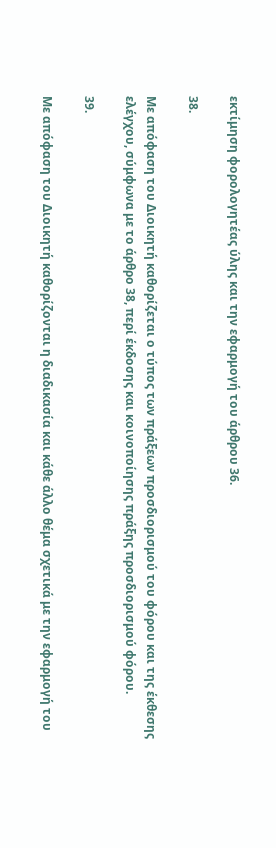εκτίμηση φορολογητέας ύλης και την εφαρμογή του άρθρου 36.

38.

Με απόφαση του Διοικητή καθορίζεται ο τύπος των πράξεων προσδιορισμού του φόρου και της έκθεσης ελέγχου, σύμφωνα με το άρθρο 38, περί έκδοσης και κοινοποίησης πράξης προσδιορισμού φόρου.

39.

Με απόφαση του Διοικητή καθορίζονται η διαδικασία και κάθε άλλο θέμα σχετικά με την εφαρμογή του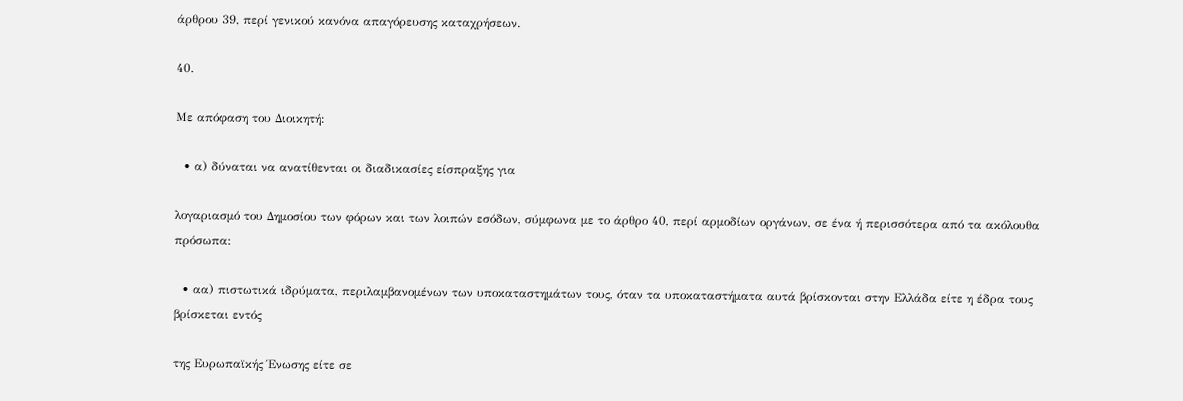άρθρου 39, περί γενικού κανόνα απαγόρευσης καταχρήσεων.

40.

Με απόφαση του Διοικητή:

  • α) δύναται να ανατίθενται οι διαδικασίες είσπραξης για

λογαριασμό του Δημοσίου των φόρων και των λοιπών εσόδων, σύμφωνα με το άρθρο 40, περί αρμοδίων οργάνων, σε ένα ή περισσότερα από τα ακόλουθα πρόσωπα:

  • αα) πιστωτικά ιδρύματα, περιλαμβανομένων των υποκαταστημάτων τους, όταν τα υποκαταστήματα αυτά βρίσκονται στην Ελλάδα είτε η έδρα τους βρίσκεται εντός

της Ευρωπαϊκής Ένωσης είτε σε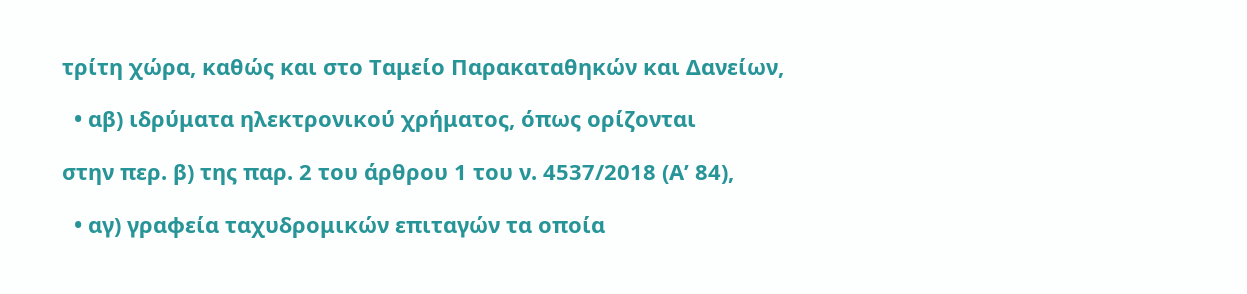τρίτη χώρα, καθώς και στο Ταμείο Παρακαταθηκών και Δανείων,

  • αβ) ιδρύματα ηλεκτρονικού χρήματος, όπως ορίζονται

στην περ. β) της παρ. 2 του άρθρου 1 του ν. 4537/2018 (Α’ 84),

  • αγ) γραφεία ταχυδρομικών επιταγών τα οποία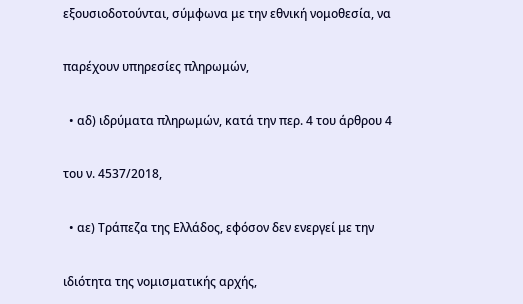εξουσιοδοτούνται, σύμφωνα με την εθνική νομοθεσία, να

παρέχουν υπηρεσίες πληρωμών,

  • αδ) ιδρύματα πληρωμών, κατά την περ. 4 του άρθρου 4

του ν. 4537/2018,

  • αε) Τράπεζα της Ελλάδος, εφόσον δεν ενεργεί με την

ιδιότητα της νομισματικής αρχής,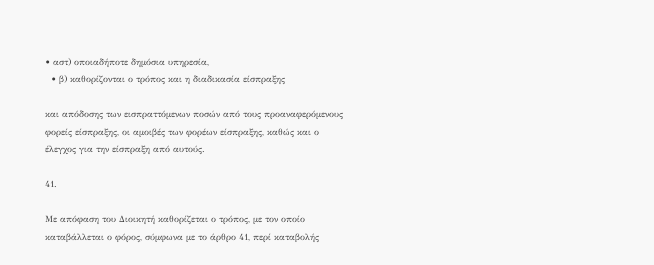• αστ) οποιαδήποτε δημόσια υπηρεσία,
  • β) καθορίζονται ο τρόπος και η διαδικασία είσπραξης

και απόδοσης των εισπραττόμενων ποσών από τους προαναφερόμενους φορείς είσπραξης, οι αμοιβές των φορέων είσπραξης, καθώς και ο έλεγχος για την είσπραξη από αυτούς.

41.

Με απόφαση του Διοικητή καθορίζεται ο τρόπος, με τον οποίο καταβάλλεται ο φόρος, σύμφωνα με το άρθρο 41, περί καταβολής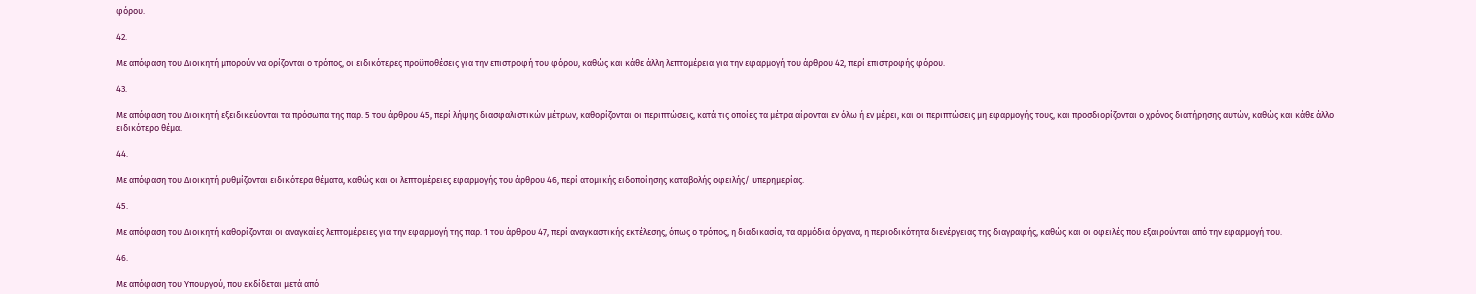φόρου.

42.

Με απόφαση του Διοικητή μπορούν να ορίζονται ο τρόπος, οι ειδικότερες προϋποθέσεις για την επιστροφή του φόρου, καθώς και κάθε άλλη λεπτομέρεια για την εφαρμογή του άρθρου 42, περί επιστροφής φόρου.

43.

Με απόφαση του Διοικητή εξειδικεύονται τα πρόσωπα της παρ. 5 του άρθρου 45, περί λήψης διασφαλιστικών μέτρων, καθορίζονται οι περιπτώσεις, κατά τις οποίες τα μέτρα αίρονται εν όλω ή εν μέρει, και οι περιπτώσεις μη εφαρμογής τους, και προσδιορίζονται ο χρόνος διατήρησης αυτών, καθώς και κάθε άλλο ειδικότερο θέμα.

44.

Με απόφαση του Διοικητή ρυθμίζονται ειδικότερα θέματα, καθώς και οι λεπτομέρειες εφαρμογής του άρθρου 46, περί ατομικής ειδοποίησης καταβολής οφειλής/ υπερημερίας.

45.

Με απόφαση του Διοικητή καθορίζονται οι αναγκαίες λεπτομέρειες για την εφαρμογή της παρ. 1 του άρθρου 47, περί αναγκαστικής εκτέλεσης, όπως ο τρόπος, η διαδικασία, τα αρμόδια όργανα, η περιοδικότητα διενέργειας της διαγραφής, καθώς και οι οφειλές που εξαιρούνται από την εφαρμογή του.

46.

Με απόφαση του Υπουργού, που εκδίδεται μετά από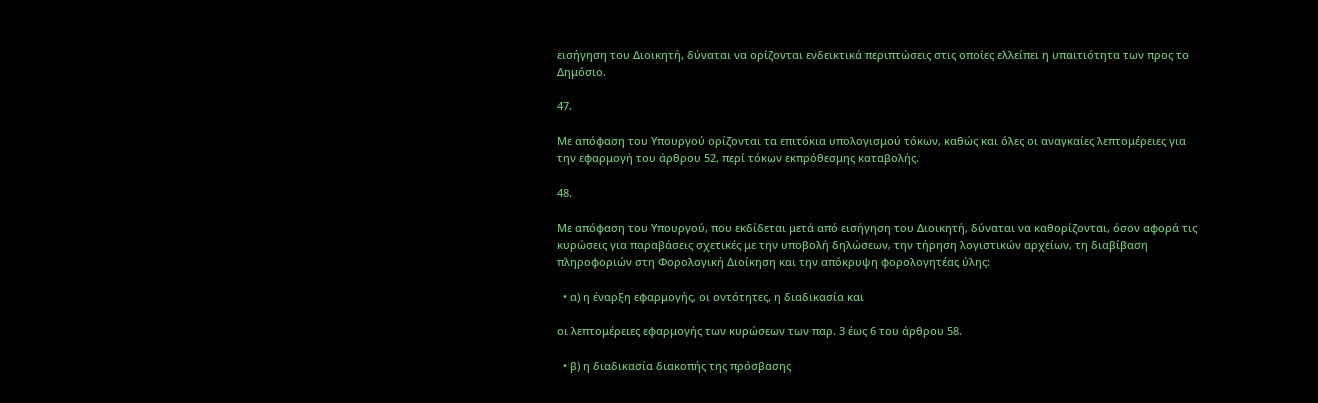εισήγηση του Διοικητή, δύναται να ορίζονται ενδεικτικά περιπτώσεις στις οποίες ελλείπει η υπαιτιότητα των προς το Δημόσιο.

47.

Με απόφαση του Υπουργού ορίζονται τα επιτόκια υπολογισμού τόκων, καθώς και όλες οι αναγκαίες λεπτομέρειες για την εφαρμογή του άρθρου 52, περί τόκων εκπρόθεσμης καταβολής.

48.

Με απόφαση του Υπουργού, που εκδίδεται μετά από εισήγηση του Διοικητή, δύναται να καθορίζονται, όσον αφορά τις κυρώσεις για παραβάσεις σχετικές με την υποβολή δηλώσεων, την τήρηση λογιστικών αρχείων, τη διαβίβαση πληροφοριών στη Φορολογική Διοίκηση και την απόκρυψη φορολογητέας ύλης:

  • α) η έναρξη εφαρμογής, οι οντότητες, η διαδικασία και

οι λεπτομέρειες εφαρμογής των κυρώσεων των παρ. 3 έως 6 του άρθρου 58.

  • β) η διαδικασία διακοπής της πρόσβασης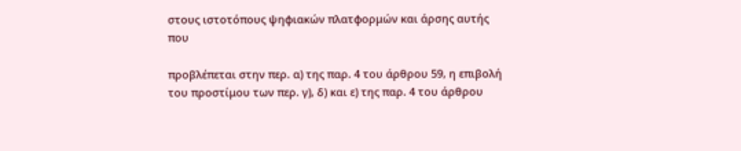στους ιστοτόπους ψηφιακών πλατφορμών και άρσης αυτής που

προβλέπεται στην περ. α) της παρ. 4 του άρθρου 59, η επιβολή του προστίμου των περ. γ), δ) και ε) της παρ. 4 του άρθρου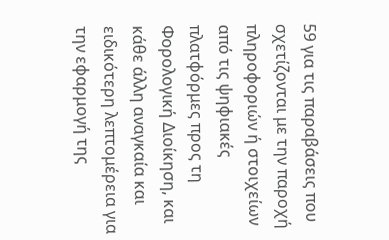59 για τις παραβάσεις που σχετίζονται με την παροχή πληροφοριών ή στοιχείων από τις ψηφιακές πλατφόρμες προς τη Φορολογική Διοίκηση, και κάθε άλλη αναγκαία και ειδικότερη λεπτομέρεια για την εφαρμογή της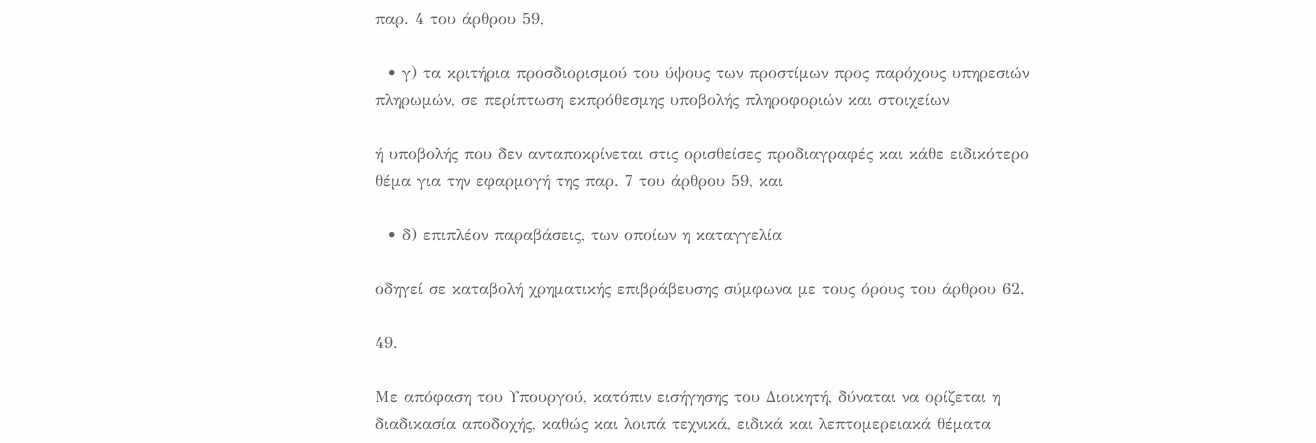παρ. 4 του άρθρου 59,

  • γ) τα κριτήρια προσδιορισμού του ύψους των προστίμων προς παρόχους υπηρεσιών πληρωμών, σε περίπτωση εκπρόθεσμης υποβολής πληροφοριών και στοιχείων

ή υποβολής που δεν ανταποκρίνεται στις ορισθείσες προδιαγραφές και κάθε ειδικότερο θέμα για την εφαρμογή της παρ. 7 του άρθρου 59, και

  • δ) επιπλέον παραβάσεις, των οποίων η καταγγελία

οδηγεί σε καταβολή χρηματικής επιβράβευσης σύμφωνα με τους όρους του άρθρου 62.

49.

Με απόφαση του Υπουργού, κατόπιν εισήγησης του Διοικητή, δύναται να ορίζεται η διαδικασία αποδοχής, καθώς και λοιπά τεχνικά, ειδικά και λεπτομερειακά θέματα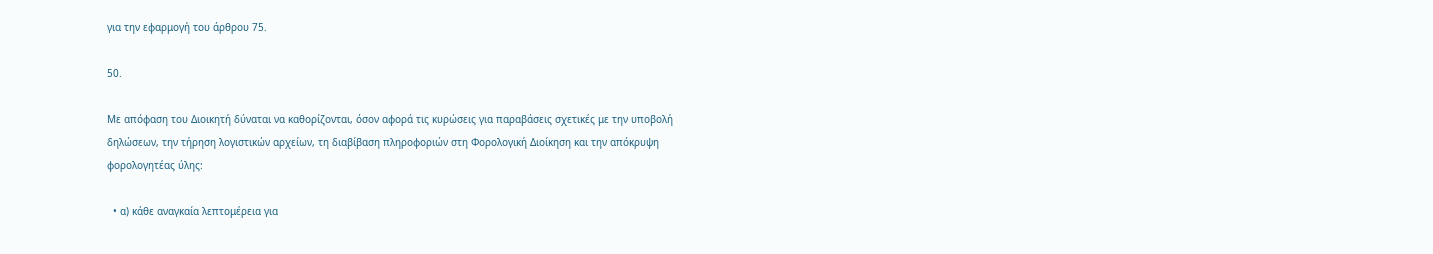για την εφαρμογή του άρθρου 75.

50.

Με απόφαση του Διοικητή δύναται να καθορίζονται, όσον αφορά τις κυρώσεις για παραβάσεις σχετικές με την υποβολή δηλώσεων, την τήρηση λογιστικών αρχείων, τη διαβίβαση πληροφοριών στη Φορολογική Διοίκηση και την απόκρυψη φορολογητέας ύλης:

  • α) κάθε αναγκαία λεπτομέρεια για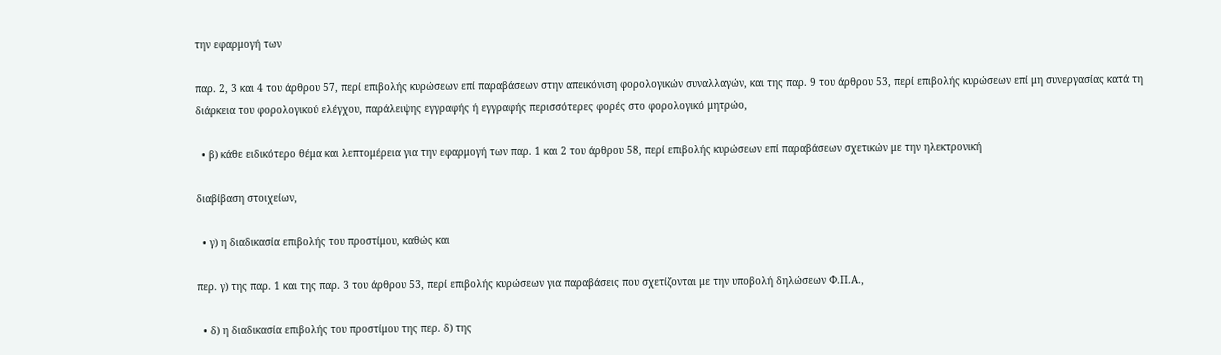την εφαρμογή των

παρ. 2, 3 και 4 του άρθρου 57, περί επιβολής κυρώσεων επί παραβάσεων στην απεικόνιση φορολογικών συναλλαγών, και της παρ. 9 του άρθρου 53, περί επιβολής κυρώσεων επί μη συνεργασίας κατά τη διάρκεια του φορολογικού ελέγχου, παράλειψης εγγραφής ή εγγραφής περισσότερες φορές στο φορολογικό μητρώο,

  • β) κάθε ειδικότερο θέμα και λεπτομέρεια για την εφαρμογή των παρ. 1 και 2 του άρθρου 58, περί επιβολής κυρώσεων επί παραβάσεων σχετικών με την ηλεκτρονική

διαβίβαση στοιχείων,

  • γ) η διαδικασία επιβολής του προστίμου, καθώς και

περ. γ) της παρ. 1 και της παρ. 3 του άρθρου 53, περί επιβολής κυρώσεων για παραβάσεις που σχετίζονται με την υποβολή δηλώσεων Φ.Π.Α.,

  • δ) η διαδικασία επιβολής του προστίμου της περ. δ) της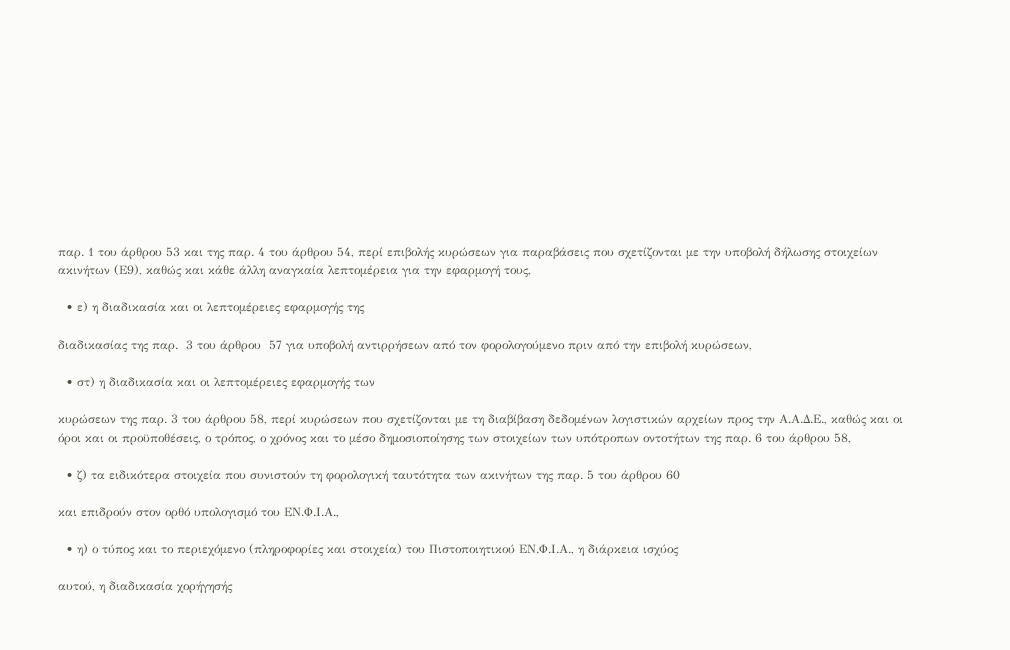παρ. 1 του άρθρου 53 και της παρ. 4 του άρθρου 54, περί επιβολής κυρώσεων για παραβάσεις που σχετίζονται με την υποβολή δήλωσης στοιχείων ακινήτων (Ε9), καθώς και κάθε άλλη αναγκαία λεπτομέρεια για την εφαρμογή τους,

  • ε) η διαδικασία και οι λεπτομέρειες εφαρμογής της

διαδικασίας της παρ.  3 του άρθρου  57 για υποβολή αντιρρήσεων από τον φορολογούμενο πριν από την επιβολή κυρώσεων,

  • στ) η διαδικασία και οι λεπτομέρειες εφαρμογής των

κυρώσεων της παρ. 3 του άρθρου 58, περί κυρώσεων που σχετίζονται με τη διαβίβαση δεδομένων λογιστικών αρχείων προς την Α.Α.Δ.Ε., καθώς και οι όροι και οι προϋποθέσεις, ο τρόπος, ο χρόνος και το μέσο δημοσιοποίησης των στοιχείων των υπότροπων οντοτήτων της παρ. 6 του άρθρου 58,

  • ζ) τα ειδικότερα στοιχεία που συνιστούν τη φορολογική ταυτότητα των ακινήτων της παρ. 5 του άρθρου 60

και επιδρούν στον ορθό υπολογισμό του ΕΝ.Φ.Ι.Α.,

  • η) ο τύπος και το περιεχόμενο (πληροφορίες και στοιχεία) του Πιστοποιητικού ΕΝ.Φ.Ι.Α., η διάρκεια ισχύος

αυτού, η διαδικασία χορήγησής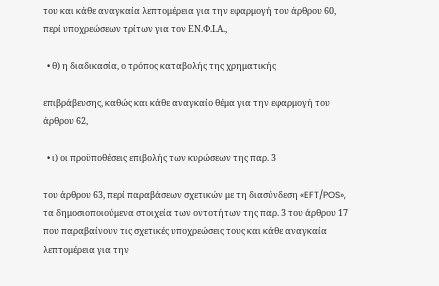του και κάθε αναγκαία λεπτομέρεια για την εφαρμογή του άρθρου 60, περί υποχρεώσεων τρίτων για τον ΕΝ.Φ.Ι.Α.,

  • θ) η διαδικασία, ο τρόπος καταβολής της χρηματικής

επιβράβευσης, καθώς και κάθε αναγκαίο θέμα για την εφαρμογή του άρθρου 62,

  • ι) οι προϋποθέσεις επιβολής των κυρώσεων της παρ. 3

του άρθρου 63, περί παραβάσεων σχετικών με τη διασύνδεση «EFT/POS», τα δημοσιοποιούμενα στοιχεία των οντοτήτων της παρ. 3 του άρθρου 17 που παραβαίνουν τις σχετικές υποχρεώσεις τους και κάθε αναγκαία λεπτομέρεια για την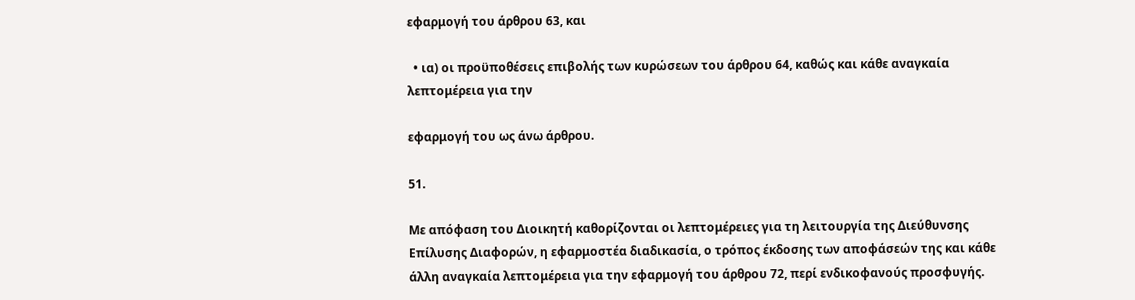εφαρμογή του άρθρου 63, και

  • ια) οι προϋποθέσεις επιβολής των κυρώσεων του άρθρου 64, καθώς και κάθε αναγκαία λεπτομέρεια για την

εφαρμογή του ως άνω άρθρου.

51.

Με απόφαση του Διοικητή καθορίζονται οι λεπτομέρειες για τη λειτουργία της Διεύθυνσης Επίλυσης Διαφορών, η εφαρμοστέα διαδικασία, ο τρόπος έκδοσης των αποφάσεών της και κάθε άλλη αναγκαία λεπτομέρεια για την εφαρμογή του άρθρου 72, περί ενδικοφανούς προσφυγής.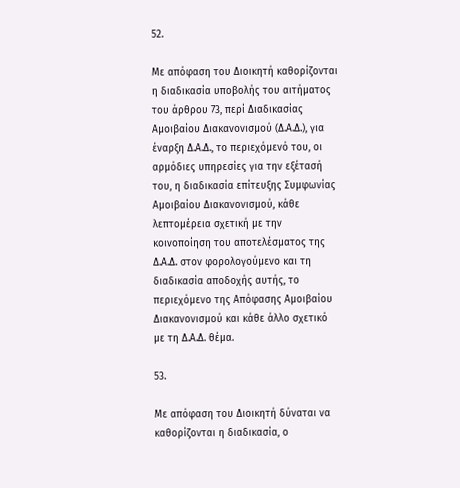52.

Με απόφαση του Διοικητή καθορίζονται η διαδικασία υποβολής του αιτήματος του άρθρου 73, περί Διαδικασίας Αμοιβαίου Διακανονισμού (Δ.Α.Δ.), για έναρξη Δ.Α.Δ., το περιεχόμενό του, οι αρμόδιες υπηρεσίες για την εξέτασή του, η διαδικασία επίτευξης Συμφωνίας Αμοιβαίου Διακανονισμού, κάθε λεπτομέρεια σχετική με την κοινοποίηση του αποτελέσματος της Δ.Α.Δ. στον φορολογούμενο και τη διαδικασία αποδοχής αυτής, το περιεχόμενο της Απόφασης Αμοιβαίου Διακανονισμού και κάθε άλλο σχετικό με τη Δ.Α.Δ. θέμα.

53.

Με απόφαση του Διοικητή δύναται να καθορίζονται η διαδικασία, ο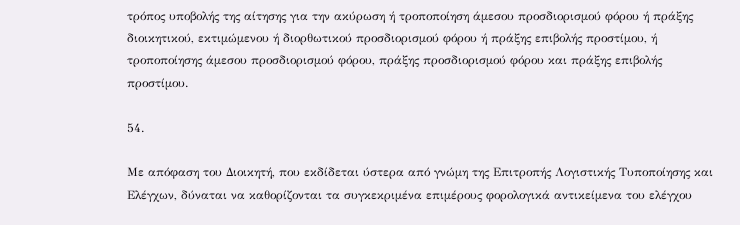τρόπος υποβολής της αίτησης για την ακύρωση ή τροποποίηση άμεσου προσδιορισμού φόρου ή πράξης διοικητικού, εκτιμώμενου ή διορθωτικού προσδιορισμού φόρου ή πράξης επιβολής προστίμου, ή τροποποίησης άμεσου προσδιορισμού φόρου, πράξης προσδιορισμού φόρου και πράξης επιβολής προστίμου.

54.

Με απόφαση του Διοικητή, που εκδίδεται ύστερα από γνώμη της Επιτροπής Λογιστικής Τυποποίησης και Ελέγχων, δύναται να καθορίζονται τα συγκεκριμένα επιμέρους φορολογικά αντικείμενα του ελέγχου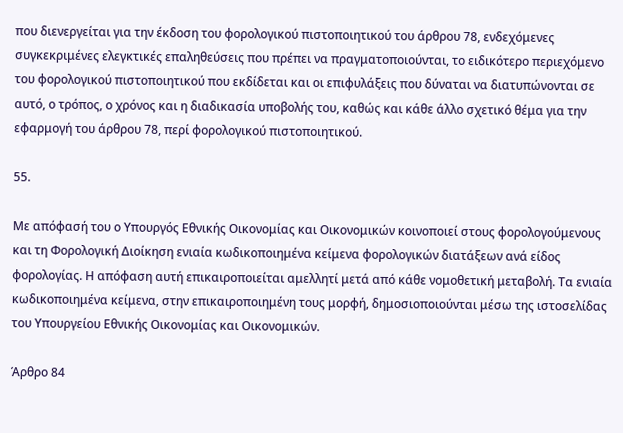που διενεργείται για την έκδοση του φορολογικού πιστοποιητικού του άρθρου 78, ενδεχόμενες συγκεκριμένες ελεγκτικές επαληθεύσεις που πρέπει να πραγματοποιούνται, το ειδικότερο περιεχόμενο του φορολογικού πιστοποιητικού που εκδίδεται και οι επιφυλάξεις που δύναται να διατυπώνονται σε αυτό, ο τρόπος, ο χρόνος και η διαδικασία υποβολής του, καθώς και κάθε άλλο σχετικό θέμα για την εφαρμογή του άρθρου 78, περί φορολογικού πιστοποιητικού.

55.

Με απόφασή του ο Υπουργός Εθνικής Οικονομίας και Οικονομικών κοινοποιεί στους φορολογούμενους και τη Φορολογική Διοίκηση ενιαία κωδικοποιημένα κείμενα φορολογικών διατάξεων ανά είδος φορολογίας. Η απόφαση αυτή επικαιροποιείται αμελλητί μετά από κάθε νομοθετική μεταβολή. Τα ενιαία κωδικοποιημένα κείμενα, στην επικαιροποιημένη τους μορφή, δημοσιοποιούνται μέσω της ιστοσελίδας του Υπουργείου Εθνικής Οικονομίας και Οικονομικών.

Άρθρο 84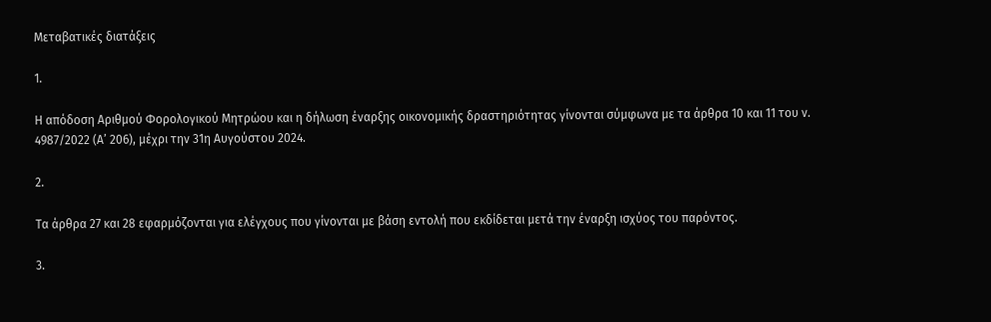Μεταβατικές διατάξεις

1.

Η απόδοση Αριθμού Φορολογικού Μητρώου και η δήλωση έναρξης οικονομικής δραστηριότητας γίνονται σύμφωνα με τα άρθρα 10 και 11 του ν. 4987/2022 (Α’ 206), μέχρι την 31η Αυγούστου 2024.

2.

Τα άρθρα 27 και 28 εφαρμόζονται για ελέγχους που γίνονται με βάση εντολή που εκδίδεται μετά την έναρξη ισχύος του παρόντος.

3.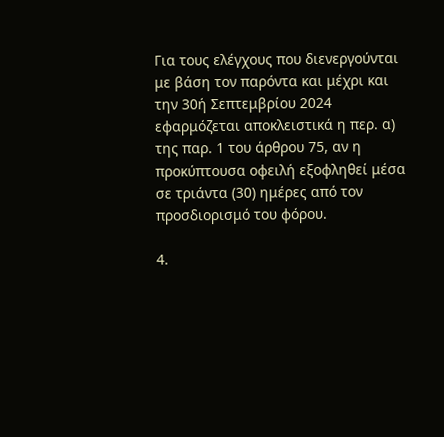Για τους ελέγχους που διενεργούνται με βάση τον παρόντα και μέχρι και την 30ή Σεπτεμβρίου 2024 εφαρμόζεται αποκλειστικά η περ. α) της παρ. 1 του άρθρου 75, αν η προκύπτουσα οφειλή εξοφληθεί μέσα σε τριάντα (30) ημέρες από τον προσδιορισμό του φόρου.

4.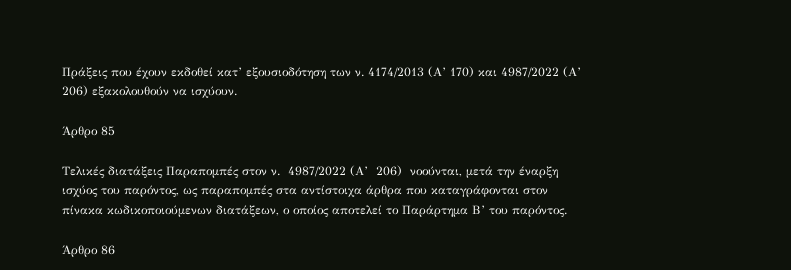Πράξεις που έχουν εκδοθεί κατ’ εξουσιοδότηση των ν. 4174/2013 (Α’ 170) και 4987/2022 (Α’ 206) εξακολουθούν να ισχύουν.

Άρθρο 85

Τελικές διατάξεις Παραπομπές στον ν.  4987/2022 (Α’  206)  νοούνται, μετά την έναρξη ισχύος του παρόντος, ως παραπομπές στα αντίστοιχα άρθρα που καταγράφονται στον πίνακα κωδικοποιούμενων διατάξεων, ο οποίος αποτελεί το Παράρτημα Β’ του παρόντος.

Άρθρο 86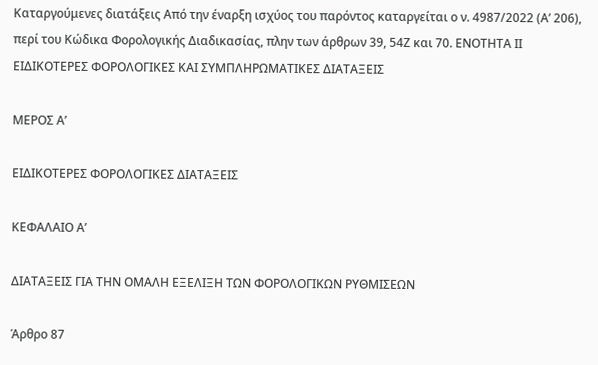Καταργούμενες διατάξεις Από την έναρξη ισχύος του παρόντος καταργείται ο ν. 4987/2022 (Α’ 206), περί του Κώδικα Φορολογικής Διαδικασίας, πλην των άρθρων 39, 54Ζ και 70. ΕΝΟΤΗΤΑ ΙΙ ΕΙΔΙΚΟΤΕΡΕΣ ΦΟΡΟΛΟΓΙΚΕΣ ΚΑΙ ΣΥΜΠΛΗΡΩΜΑΤΙΚΕΣ ΔΙΑΤΑΞΕΙΣ

ΜΕΡΟΣ Α’

ΕΙΔΙΚΟΤΕΡΕΣ ΦΟΡΟΛΟΓΙΚΕΣ ΔΙΑΤΑΞΕΙΣ

ΚΕΦΑΛΑΙΟ Α’

ΔΙΑΤΑΞΕΙΣ ΓΙΑ ΤΗΝ ΟΜΑΛΗ ΕΞΕΛΙΞΗ ΤΩΝ ΦΟΡΟΛΟΓΙΚΩΝ ΡΥΘΜΙΣΕΩΝ

Άρθρο 87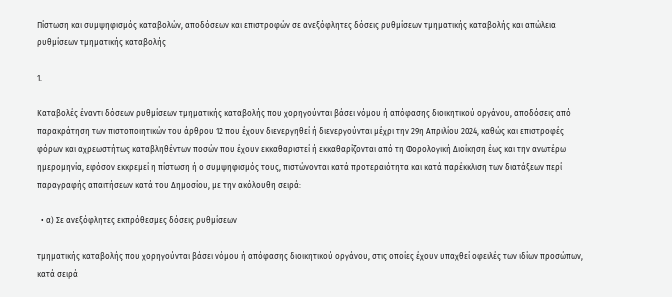Πίστωση και συμψηφισμός καταβολών, αποδόσεων και επιστροφών σε ανεξόφλητες δόσεις ρυθμίσεων τμηματικής καταβολής και απώλεια ρυθμίσεων τμηματικής καταβολής

1.

Καταβολές έναντι δόσεων ρυθμίσεων τμηματικής καταβολής που χορηγούνται βάσει νόμου ή απόφασης διοικητικού οργάνου, αποδόσεις από παρακράτηση των πιστοποιητικών του άρθρου 12 που έχουν διενεργηθεί ή διενεργούνται μέχρι την 29η Απριλίου 2024, καθώς και επιστροφές φόρων και αχρεωστήτως καταβληθέντων ποσών που έχουν εκκαθαριστεί ή εκκαθαρίζονται από τη Φορολογική Διοίκηση έως και την ανωτέρω ημερομηνία, εφόσον εκκρεμεί η πίστωση ή ο συμψηφισμός τους, πιστώνονται κατά προτεραιότητα και κατά παρέκκλιση των διατάξεων περί παραγραφής απαιτήσεων κατά του Δημοσίου, με την ακόλουθη σειρά:

  • α) Σε ανεξόφλητες εκπρόθεσμες δόσεις ρυθμίσεων

τμηματικής καταβολής που χορηγούνται βάσει νόμου ή απόφασης διοικητικού οργάνου, στις οποίες έχουν υπαχθεί οφειλές των ιδίων προσώπων, κατά σειρά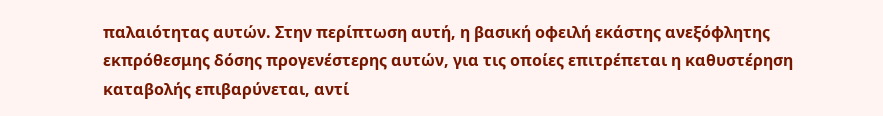παλαιότητας αυτών. Στην περίπτωση αυτή, η βασική οφειλή εκάστης ανεξόφλητης εκπρόθεσμης δόσης προγενέστερης αυτών, για τις οποίες επιτρέπεται η καθυστέρηση καταβολής επιβαρύνεται, αντί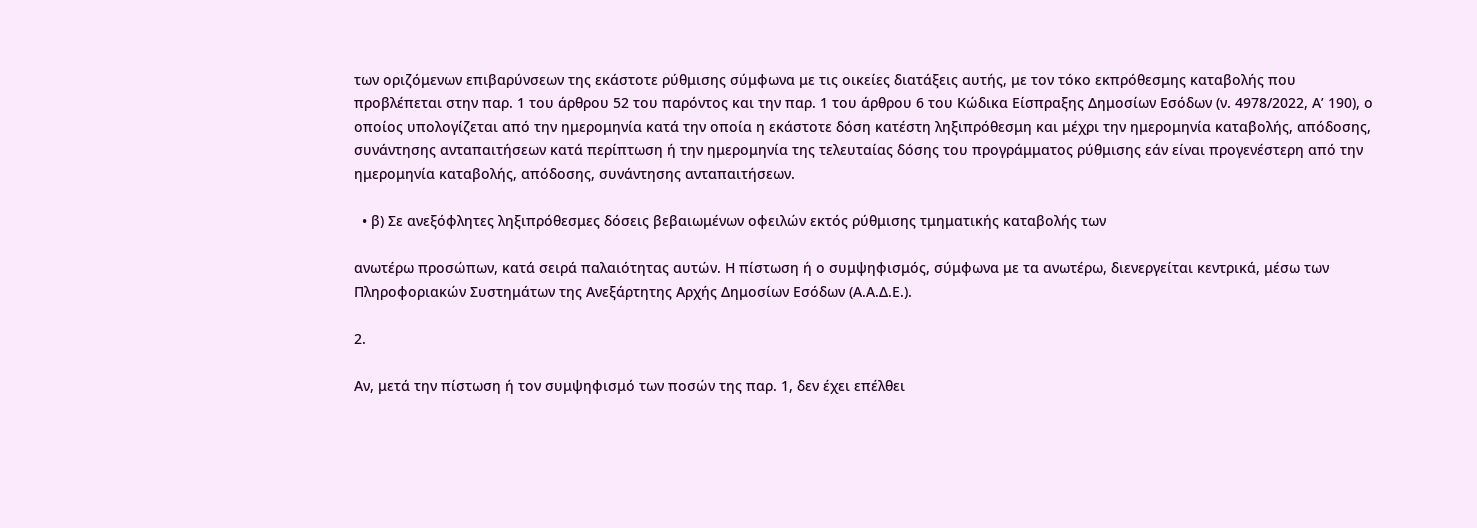των οριζόμενων επιβαρύνσεων της εκάστοτε ρύθμισης σύμφωνα με τις οικείες διατάξεις αυτής, με τον τόκο εκπρόθεσμης καταβολής που προβλέπεται στην παρ. 1 του άρθρου 52 του παρόντος και την παρ. 1 του άρθρου 6 του Κώδικα Είσπραξης Δημοσίων Εσόδων (ν. 4978/2022, Α’ 190), ο οποίος υπολογίζεται από την ημερομηνία κατά την οποία η εκάστοτε δόση κατέστη ληξιπρόθεσμη και μέχρι την ημερομηνία καταβολής, απόδοσης, συνάντησης ανταπαιτήσεων κατά περίπτωση ή την ημερομηνία της τελευταίας δόσης του προγράμματος ρύθμισης εάν είναι προγενέστερη από την ημερομηνία καταβολής, απόδοσης, συνάντησης ανταπαιτήσεων.

  • β) Σε ανεξόφλητες ληξιπρόθεσμες δόσεις βεβαιωμένων οφειλών εκτός ρύθμισης τμηματικής καταβολής των

ανωτέρω προσώπων, κατά σειρά παλαιότητας αυτών. Η πίστωση ή ο συμψηφισμός, σύμφωνα με τα ανωτέρω, διενεργείται κεντρικά, μέσω των Πληροφοριακών Συστημάτων της Ανεξάρτητης Αρχής Δημοσίων Εσόδων (Α.Α.Δ.Ε.).

2.

Αν, μετά την πίστωση ή τον συμψηφισμό των ποσών της παρ. 1, δεν έχει επέλθει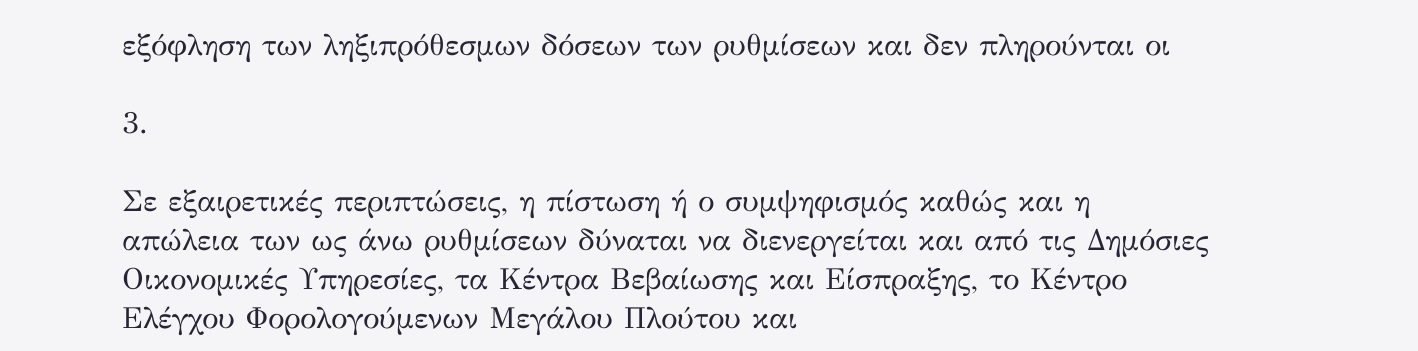εξόφληση των ληξιπρόθεσμων δόσεων των ρυθμίσεων και δεν πληρούνται οι

3.

Σε εξαιρετικές περιπτώσεις, η πίστωση ή ο συμψηφισμός καθώς και η απώλεια των ως άνω ρυθμίσεων δύναται να διενεργείται και από τις Δημόσιες Οικονομικές Υπηρεσίες, τα Κέντρα Βεβαίωσης και Είσπραξης, το Κέντρο Ελέγχου Φορολογούμενων Μεγάλου Πλούτου και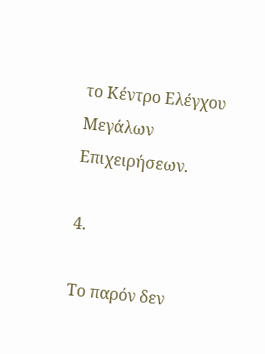το Κέντρο Ελέγχου Μεγάλων Επιχειρήσεων.

4.

Το παρόν δεν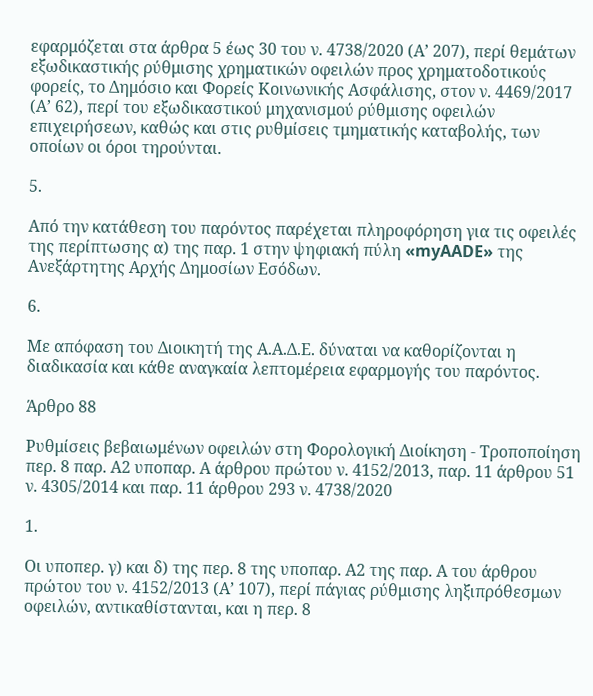εφαρμόζεται στα άρθρα 5 έως 30 του ν. 4738/2020 (Α’ 207), περί θεμάτων εξωδικαστικής ρύθμισης χρηματικών οφειλών προς χρηματοδοτικούς φορείς, το Δημόσιο και Φορείς Κοινωνικής Ασφάλισης, στον ν. 4469/2017 (Α’ 62), περί του εξωδικαστικού μηχανισμού ρύθμισης οφειλών επιχειρήσεων, καθώς και στις ρυθμίσεις τμηματικής καταβολής, των οποίων οι όροι τηρούνται.

5.

Από την κατάθεση του παρόντος παρέχεται πληροφόρηση για τις οφειλές της περίπτωσης α) της παρ. 1 στην ψηφιακή πύλη «myAADE» της Ανεξάρτητης Αρχής Δημοσίων Εσόδων.

6.

Με απόφαση του Διοικητή της Α.Α.Δ.Ε. δύναται να καθορίζονται η διαδικασία και κάθε αναγκαία λεπτομέρεια εφαρμογής του παρόντος.

Άρθρο 88

Ρυθμίσεις βεβαιωμένων οφειλών στη Φορολογική Διοίκηση - Τροποποίηση περ. 8 παρ. Α2 υποπαρ. Α άρθρου πρώτου ν. 4152/2013, παρ. 11 άρθρου 51 ν. 4305/2014 και παρ. 11 άρθρου 293 ν. 4738/2020

1.

Οι υποπερ. γ) και δ) της περ. 8 της υποπαρ. Α2 της παρ. Α του άρθρου πρώτου του ν. 4152/2013 (Α’ 107), περί πάγιας ρύθμισης ληξιπρόθεσμων οφειλών, αντικαθίστανται, και η περ. 8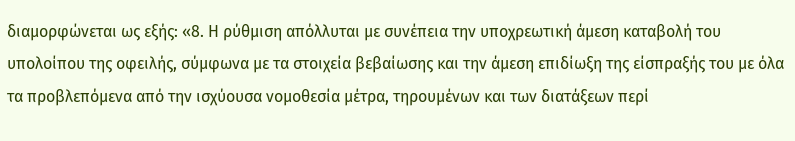διαμορφώνεται ως εξής: «8. Η ρύθμιση απόλλυται με συνέπεια την υποχρεωτική άμεση καταβολή του υπολοίπου της οφειλής, σύμφωνα με τα στοιχεία βεβαίωσης και την άμεση επιδίωξη της είσπραξής του με όλα τα προβλεπόμενα από την ισχύουσα νομοθεσία μέτρα, τηρουμένων και των διατάξεων περί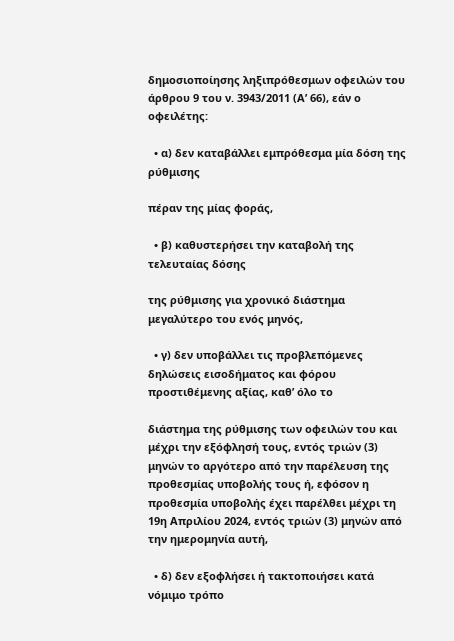δημοσιοποίησης ληξιπρόθεσμων οφειλών του άρθρου 9 του ν. 3943/2011 (Α’ 66), εάν ο οφειλέτης:

  • α) δεν καταβάλλει εμπρόθεσμα μία δόση της ρύθμισης

πέραν της μίας φοράς,

  • β) καθυστερήσει την καταβολή της τελευταίας δόσης

της ρύθμισης για χρονικό διάστημα μεγαλύτερο του ενός μηνός,

  • γ) δεν υποβάλλει τις προβλεπόμενες δηλώσεις εισοδήματος και φόρου προστιθέμενης αξίας, καθ’ όλο το

διάστημα της ρύθμισης των οφειλών του και μέχρι την εξόφλησή τους, εντός τριών (3) μηνών το αργότερο από την παρέλευση της προθεσμίας υποβολής τους ή, εφόσον η προθεσμία υποβολής έχει παρέλθει μέχρι τη 19η Απριλίου 2024, εντός τριών (3) μηνών από την ημερομηνία αυτή,

  • δ) δεν εξοφλήσει ή τακτοποιήσει κατά νόμιμο τρόπο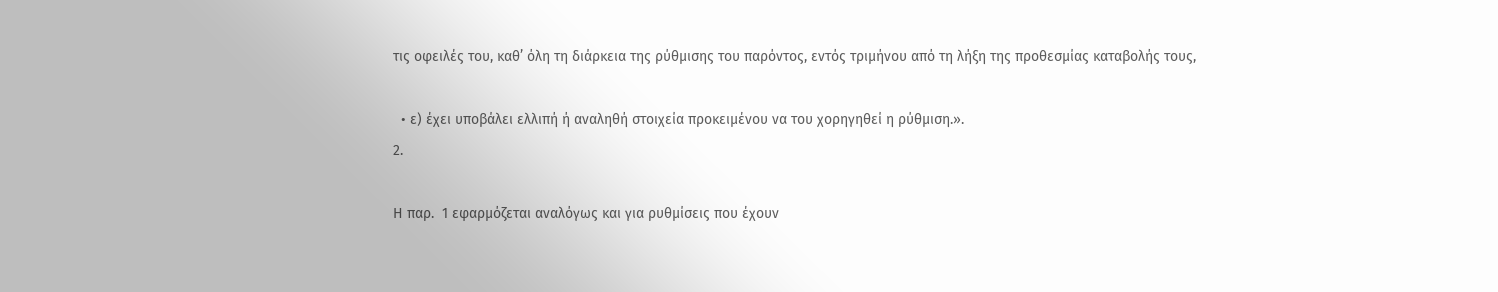τις οφειλές του, καθ’ όλη τη διάρκεια της ρύθμισης του παρόντος, εντός τριμήνου από τη λήξη της προθεσμίας καταβολής τους,

  • ε) έχει υποβάλει ελλιπή ή αναληθή στοιχεία προκειμένου να του χορηγηθεί η ρύθμιση.».
2.

Η παρ.  1 εφαρμόζεται αναλόγως και για ρυθμίσεις που έχουν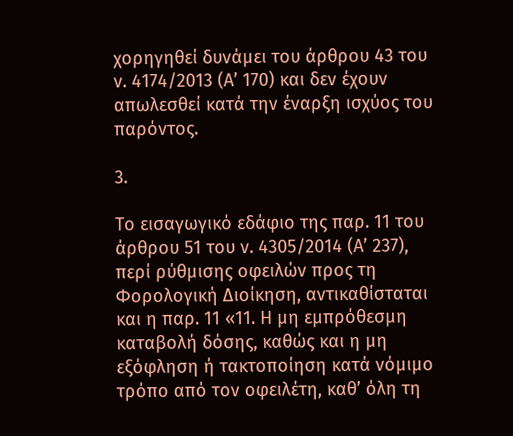χορηγηθεί δυνάμει του άρθρου 43 του ν. 4174/2013 (Α’ 170) και δεν έχουν απωλεσθεί κατά την έναρξη ισχύος του παρόντος.

3.

Το εισαγωγικό εδάφιο της παρ. 11 του άρθρου 51 του ν. 4305/2014 (Α’ 237), περί ρύθμισης οφειλών προς τη Φορολογική Διοίκηση, αντικαθίσταται και η παρ. 11 «11. Η μη εμπρόθεσμη καταβολή δόσης, καθώς και η μη εξόφληση ή τακτοποίηση κατά νόμιμο τρόπο από τον οφειλέτη, καθ’ όλη τη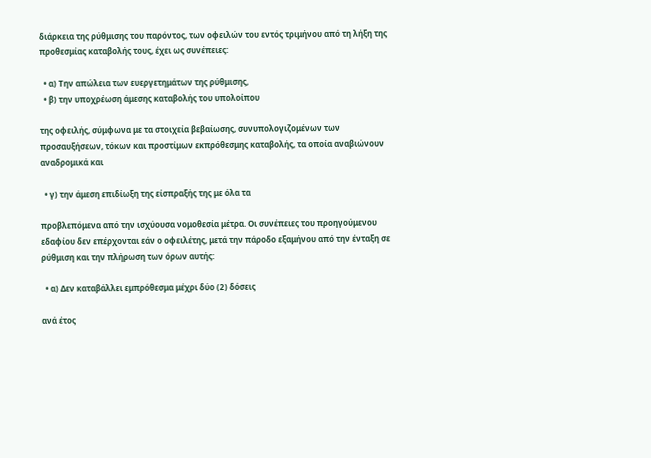διάρκεια της ρύθμισης του παρόντος, των οφειλών του εντός τριμήνου από τη λήξη της προθεσμίας καταβολής τους, έχει ως συνέπειες:

  • α) Την απώλεια των ευεργετημάτων της ρύθμισης,
  • β) την υποχρέωση άμεσης καταβολής του υπολοίπου

της οφειλής, σύμφωνα με τα στοιχεία βεβαίωσης, συνυπολογιζομένων των προσαυξήσεων, τόκων και προστίμων εκπρόθεσμης καταβολής, τα οποία αναβιώνουν αναδρομικά και

  • γ) την άμεση επιδίωξη της είσπραξής της με όλα τα

προβλεπόμενα από την ισχύουσα νομοθεσία μέτρα. Οι συνέπειες του προηγούμενου εδαφίου δεν επέρχονται εάν ο οφειλέτης, μετά την πάροδο εξαμήνου από την ένταξη σε ρύθμιση και την πλήρωση των όρων αυτής:

  • α) Δεν καταβάλλει εμπρόθεσμα μέχρι δύο (2) δόσεις

ανά έτος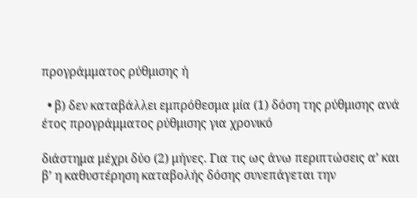προγράμματος ρύθμισης ή

  • β) δεν καταβάλλει εμπρόθεσμα μία (1) δόση της ρύθμισης ανά έτος προγράμματος ρύθμισης για χρονικό

διάστημα μέχρι δύο (2) μήνες. Για τις ως άνω περιπτώσεις α’ και β’ η καθυστέρηση καταβολής δόσης συνεπάγεται την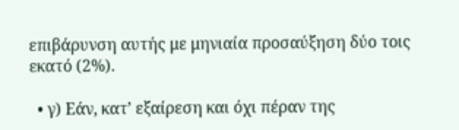επιβάρυνση αυτής με μηνιαία προσαύξηση δύο τοις εκατό (2%).

  • γ) Εάν, κατ’ εξαίρεση και όχι πέραν της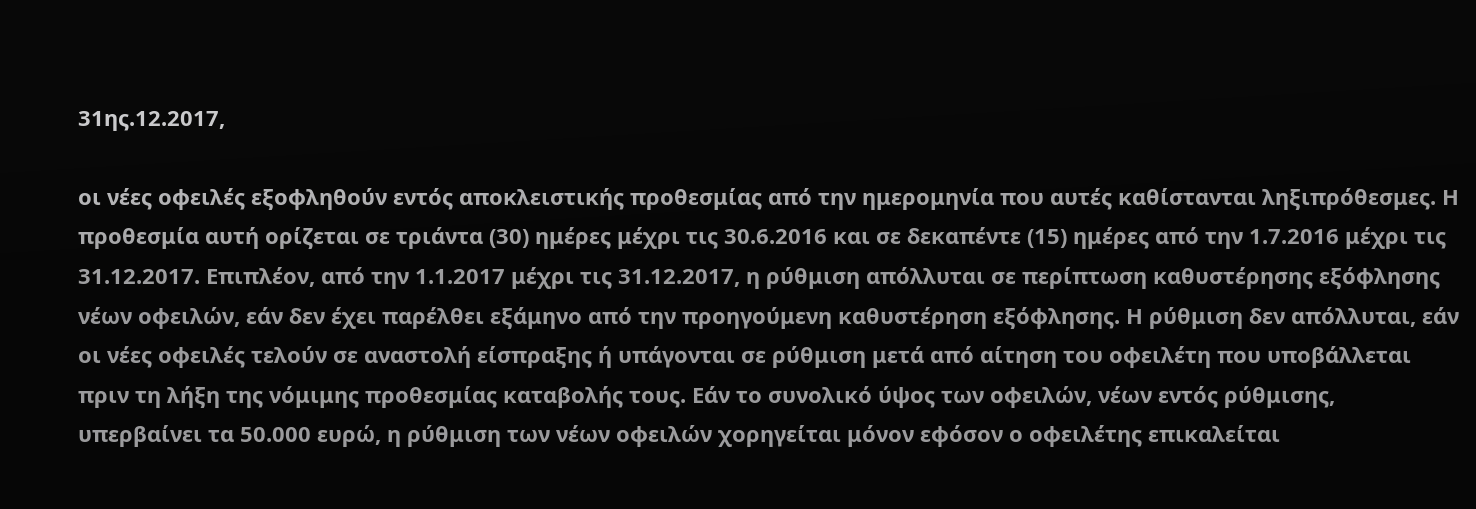31ης.12.2017,

οι νέες οφειλές εξοφληθούν εντός αποκλειστικής προθεσμίας από την ημερομηνία που αυτές καθίστανται ληξιπρόθεσμες. Η προθεσμία αυτή ορίζεται σε τριάντα (30) ημέρες μέχρι τις 30.6.2016 και σε δεκαπέντε (15) ημέρες από την 1.7.2016 μέχρι τις 31.12.2017. Επιπλέον, από την 1.1.2017 μέχρι τις 31.12.2017, η ρύθμιση απόλλυται σε περίπτωση καθυστέρησης εξόφλησης νέων οφειλών, εάν δεν έχει παρέλθει εξάμηνο από την προηγούμενη καθυστέρηση εξόφλησης. Η ρύθμιση δεν απόλλυται, εάν οι νέες οφειλές τελούν σε αναστολή είσπραξης ή υπάγονται σε ρύθμιση μετά από αίτηση του οφειλέτη που υποβάλλεται πριν τη λήξη της νόμιμης προθεσμίας καταβολής τους. Εάν το συνολικό ύψος των οφειλών, νέων εντός ρύθμισης, υπερβαίνει τα 50.000 ευρώ, η ρύθμιση των νέων οφειλών χορηγείται μόνον εφόσον ο οφειλέτης επικαλείται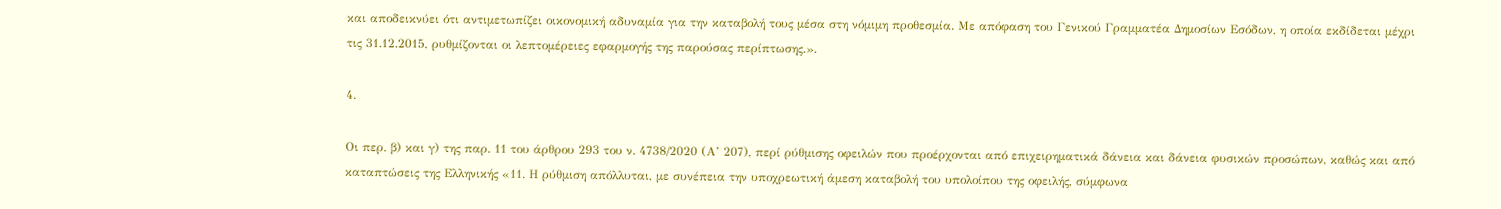και αποδεικνύει ότι αντιμετωπίζει οικονομική αδυναμία για την καταβολή τους μέσα στη νόμιμη προθεσμία. Με απόφαση του Γενικού Γραμματέα Δημοσίων Εσόδων, η οποία εκδίδεται μέχρι τις 31.12.2015, ρυθμίζονται οι λεπτομέρειες εφαρμογής της παρούσας περίπτωσης.».

4.

Οι περ. β) και γ) της παρ. 11 του άρθρου 293 του ν. 4738/2020 (Α’ 207), περί ρύθμισης οφειλών που προέρχονται από επιχειρηματικά δάνεια και δάνεια φυσικών προσώπων, καθώς και από καταπτώσεις της Ελληνικής «11. Η ρύθμιση απόλλυται, με συνέπεια την υποχρεωτική άμεση καταβολή του υπολοίπου της οφειλής, σύμφωνα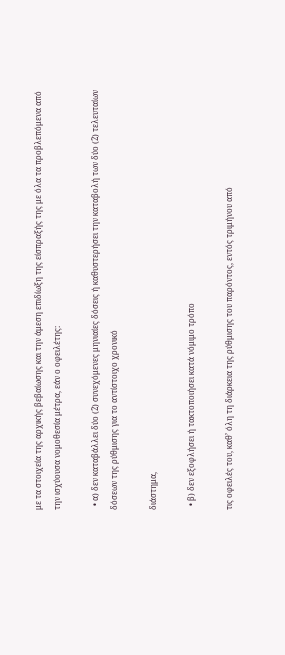με τα στοιχεία της αρχικής βεβαίωσης και την άμεση επιδίωξη της είσπραξής της με όλα τα προβλεπόμενα από την ισχύουσα νομοθεσία μέτρα, εάν ο οφειλέτης:

  • α) δεν καταβάλλει δύο (2) συνεχόμενες μηνιαίες δόσεις ή καθυστερήσει την καταβολή των δύο (2) τελευταίων δόσεων της ρύθμισης για το αντίστοιχο χρονικό

διάστημα,

  • β) δεν εξοφλήσει ή τακτοποιήσει κατά νόμιμο τρόπο

τις οφειλές του, καθ’ όλη τη διάρκεια της ρύθμισης του παρόντος, εντός τριμήνου από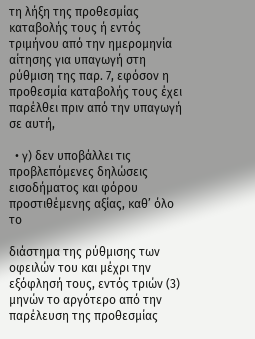τη λήξη της προθεσμίας καταβολής τους ή εντός τριμήνου από την ημερομηνία αίτησης για υπαγωγή στη ρύθμιση της παρ. 7, εφόσον η προθεσμία καταβολής τους έχει παρέλθει πριν από την υπαγωγή σε αυτή,

  • γ) δεν υποβάλλει τις προβλεπόμενες δηλώσεις εισοδήματος και φόρου προστιθέμενης αξίας, καθ’ όλο το

διάστημα της ρύθμισης των οφειλών του και μέχρι την εξόφλησή τους, εντός τριών (3) μηνών το αργότερο από την παρέλευση της προθεσμίας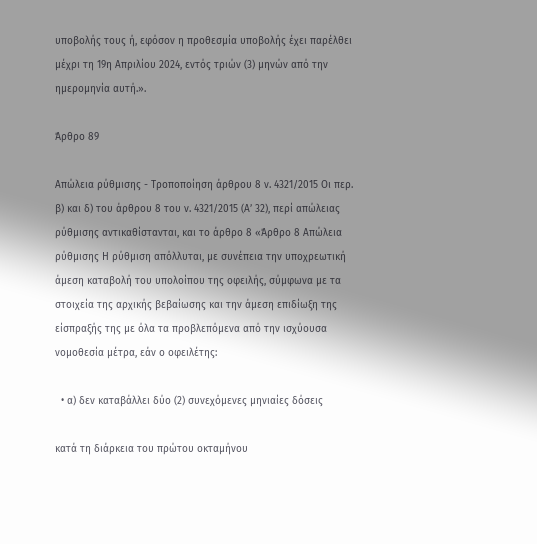υποβολής τους ή, εφόσον η προθεσμία υποβολής έχει παρέλθει μέχρι τη 19η Απριλίου 2024, εντός τριών (3) μηνών από την ημερομηνία αυτή.».

Άρθρο 89

Απώλεια ρύθμισης - Τροποποίηση άρθρου 8 ν. 4321/2015 Οι περ. β) και δ) του άρθρου 8 του ν. 4321/2015 (Α’ 32), περί απώλειας ρύθμισης αντικαθίστανται, και το άρθρο 8 «Άρθρο 8 Απώλεια ρύθμισης Η ρύθμιση απόλλυται, με συνέπεια την υποχρεωτική άμεση καταβολή του υπολοίπου της οφειλής, σύμφωνα με τα στοιχεία της αρχικής βεβαίωσης και την άμεση επιδίωξη της είσπραξής της με όλα τα προβλεπόμενα από την ισχύουσα νομοθεσία μέτρα, εάν ο οφειλέτης:

  • α) δεν καταβάλλει δύο (2) συνεχόμενες μηνιαίες δόσεις

κατά τη διάρκεια του πρώτου οκταμήνου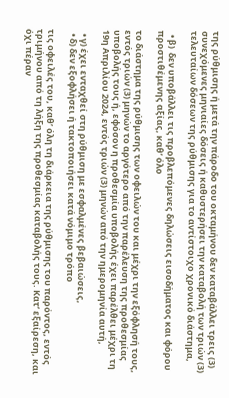της ρύθμισης ή μετά την πάροδο του οκταμήνου δεν καταβάλλει τρεις (3) συνεχόμενες μηνιαίες δόσεις ή καθυστερήσει την καταβολή των τριών (3) τελευταίων δόσεων της ρύθμισης για το αντίστοιχο χρονικό διάστημα,

  • β)  δεν υποβάλλει τις προβλεπόμενες δηλώσεις εισοδήματος και φόρου προστιθέμενης αξίας, καθ’ όλο

το διάστημα της ρύθμισης των οφειλών του και μέχρι την εξόφλησή τους, εντός τριών (3) μηνών το αργότερο από την παρέλευση της προθεσμίας υποβολής τους ή, εφόσον η προθεσμία υποβολής έχει παρέλθει μέχρι τη 19η Απριλίου 2024, εντός τριών (3) μηνών από την ημερομηνία αυτή,

  • γ) έχει ενταχθεί στη ρύθμιση με εσφαλμένες βεβαιώσεις,
  • δ) δεν εξοφλήσει ή τακτοποιήσει κατά νόμιμο τρόπο

τις οφειλές του, καθ’ όλη τη διάρκεια της ρύθμισης του παρόντος, εντός τριμήνου από τη λήξη της προθεσμίας καταβολής τους. Κατ’ εξαίρεση, και όχι πέραν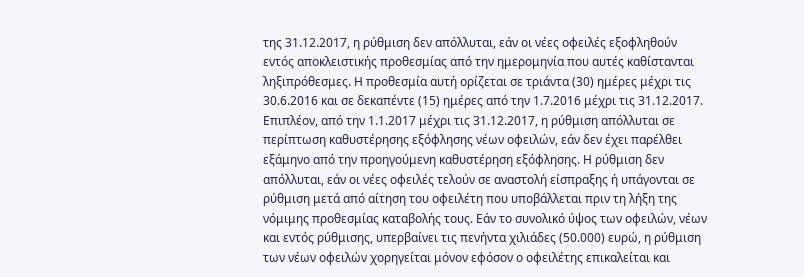της 31.12.2017, η ρύθμιση δεν απόλλυται, εάν οι νέες οφειλές εξοφληθούν εντός αποκλειστικής προθεσμίας από την ημερομηνία που αυτές καθίστανται ληξιπρόθεσμες. Η προθεσμία αυτή ορίζεται σε τριάντα (30) ημέρες μέχρι τις 30.6.2016 και σε δεκαπέντε (15) ημέρες από την 1.7.2016 μέχρι τις 31.12.2017. Επιπλέον, από την 1.1.2017 μέχρι τις 31.12.2017, η ρύθμιση απόλλυται σε περίπτωση καθυστέρησης εξόφλησης νέων οφειλών, εάν δεν έχει παρέλθει εξάμηνο από την προηγούμενη καθυστέρηση εξόφλησης. Η ρύθμιση δεν απόλλυται, εάν οι νέες οφειλές τελούν σε αναστολή είσπραξης ή υπάγονται σε ρύθμιση μετά από αίτηση του οφειλέτη που υποβάλλεται πριν τη λήξη της νόμιμης προθεσμίας καταβολής τους. Εάν το συνολικό ύψος των οφειλών, νέων και εντός ρύθμισης, υπερβαίνει τις πενήντα χιλιάδες (50.000) ευρώ, η ρύθμιση των νέων οφειλών χορηγείται μόνον εφόσον ο οφειλέτης επικαλείται και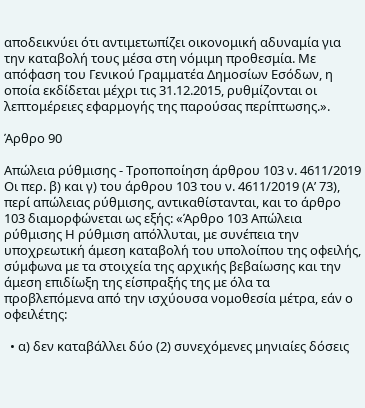αποδεικνύει ότι αντιμετωπίζει οικονομική αδυναμία για την καταβολή τους μέσα στη νόμιμη προθεσμία. Με απόφαση του Γενικού Γραμματέα Δημοσίων Εσόδων, η οποία εκδίδεται μέχρι τις 31.12.2015, ρυθμίζονται οι λεπτομέρειες εφαρμογής της παρούσας περίπτωσης.».

Άρθρο 90

Απώλεια ρύθμισης - Τροποποίηση άρθρου 103 ν. 4611/2019 Οι περ. β) και γ) του άρθρου 103 του ν. 4611/2019 (Α’ 73), περί απώλειας ρύθμισης, αντικαθίστανται, και το άρθρο 103 διαμορφώνεται ως εξής: «Άρθρο 103 Απώλεια ρύθμισης Η ρύθμιση απόλλυται, με συνέπεια την υποχρεωτική άμεση καταβολή του υπολοίπου της οφειλής, σύμφωνα με τα στοιχεία της αρχικής βεβαίωσης και την άμεση επιδίωξη της είσπραξής της με όλα τα προβλεπόμενα από την ισχύουσα νομοθεσία μέτρα, εάν ο οφειλέτης:

  • α) δεν καταβάλλει δύο (2) συνεχόμενες μηνιαίες δόσεις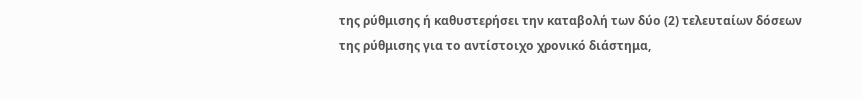της ρύθμισης ή καθυστερήσει την καταβολή των δύο (2) τελευταίων δόσεων της ρύθμισης για το αντίστοιχο χρονικό διάστημα,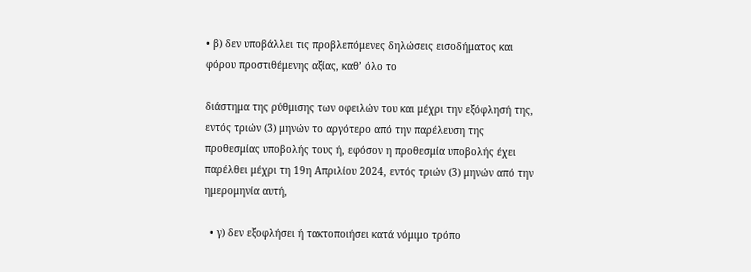• β) δεν υποβάλλει τις προβλεπόμενες δηλώσεις εισοδήματος και φόρου προστιθέμενης αξίας, καθ’ όλο το

διάστημα της ρύθμισης των οφειλών του και μέχρι την εξόφλησή της, εντός τριών (3) μηνών το αργότερο από την παρέλευση της προθεσμίας υποβολής τους ή, εφόσον η προθεσμία υποβολής έχει παρέλθει μέχρι τη 19η Απριλίου 2024, εντός τριών (3) μηνών από την ημερομηνία αυτή,

  • γ) δεν εξοφλήσει ή τακτοποιήσει κατά νόμιμο τρόπο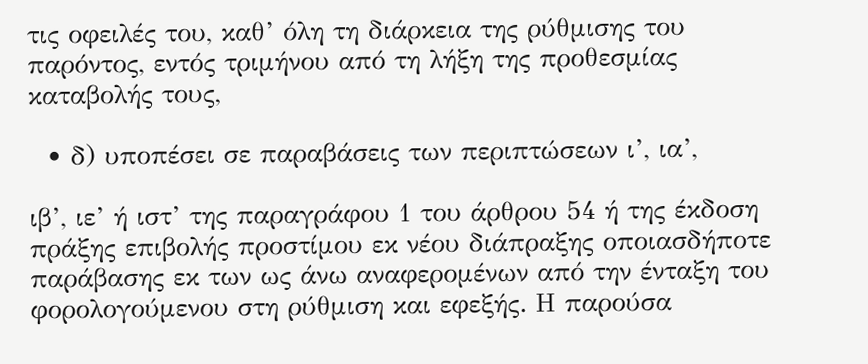τις οφειλές του, καθ’ όλη τη διάρκεια της ρύθμισης του παρόντος, εντός τριμήνου από τη λήξη της προθεσμίας καταβολής τους,

  • δ) υποπέσει σε παραβάσεις των περιπτώσεων ι’, ια’,

ιβ’, ιε’ ή ιστ’ της παραγράφου 1 του άρθρου 54 ή της έκδοση πράξης επιβολής προστίμου εκ νέου διάπραξης οποιασδήποτε παράβασης εκ των ως άνω αναφερομένων από την ένταξη του φορολογούμενου στη ρύθμιση και εφεξής. Η παρούσα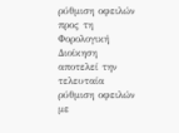ρύθμιση οφειλών προς τη Φορολογική Διοίκηση αποτελεί την τελευταία ρύθμιση οφειλών με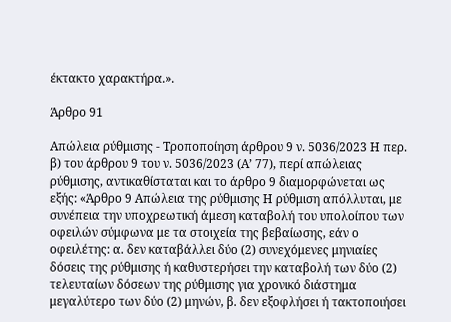έκτακτο χαρακτήρα.».

Άρθρο 91

Απώλεια ρύθμισης - Τροποποίηση άρθρου 9 ν. 5036/2023 Η περ. β) του άρθρου 9 του ν. 5036/2023 (Α’ 77), περί απώλειας ρύθμισης, αντικαθίσταται και το άρθρο 9 διαμορφώνεται ως εξής: «Άρθρο 9 Απώλεια της ρύθμισης Η ρύθμιση απόλλυται, με συνέπεια την υποχρεωτική άμεση καταβολή του υπολοίπου των οφειλών σύμφωνα με τα στοιχεία της βεβαίωσης, εάν ο οφειλέτης: α. δεν καταβάλλει δύο (2) συνεχόμενες μηνιαίες δόσεις της ρύθμισης ή καθυστερήσει την καταβολή των δύο (2) τελευταίων δόσεων της ρύθμισης για χρονικό διάστημα μεγαλύτερο των δύο (2) μηνών, β. δεν εξοφλήσει ή τακτοποιήσει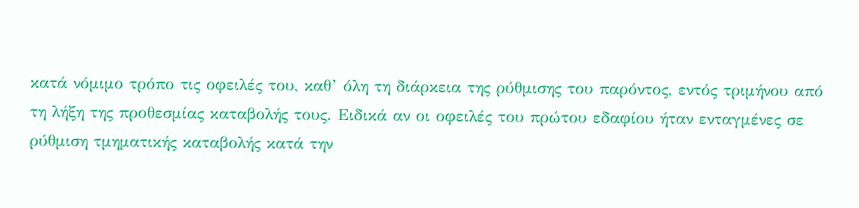κατά νόμιμο τρόπο τις οφειλές του, καθ’ όλη τη διάρκεια της ρύθμισης του παρόντος, εντός τριμήνου από τη λήξη της προθεσμίας καταβολής τους. Ειδικά αν οι οφειλές του πρώτου εδαφίου ήταν ενταγμένες σε ρύθμιση τμηματικής καταβολής κατά την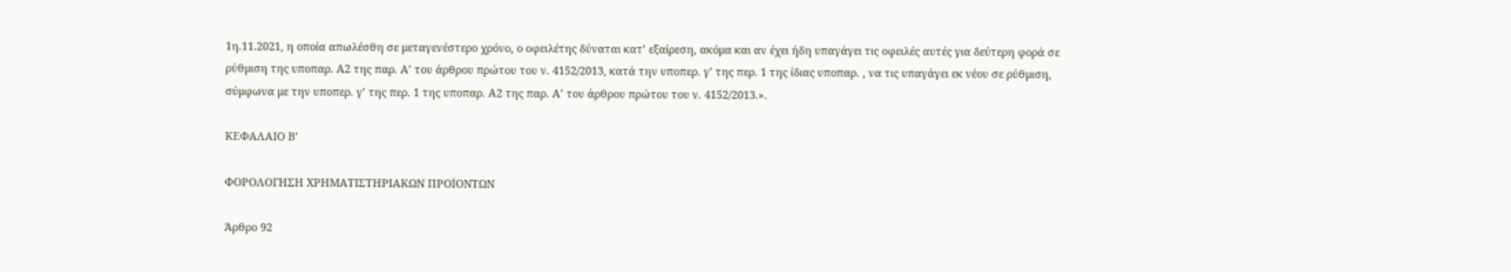1η.11.2021, η οποία απωλέσθη σε μεταγενέστερο χρόνο, ο οφειλέτης δύναται κατ’ εξαίρεση, ακόμα και αν έχει ήδη υπαγάγει τις οφειλές αυτές για δεύτερη φορά σε ρύθμιση της υποπαρ. Α2 της παρ. Α’ του άρθρου πρώτου του ν. 4152/2013, κατά την υποπερ. γ’ της περ. 1 της ίδιας υποπαρ. , να τις υπαγάγει εκ νέου σε ρύθμιση, σύμφωνα με την υποπερ. γ’ της περ. 1 της υποπαρ. Α2 της παρ. Α’ του άρθρου πρώτου του ν. 4152/2013.».

ΚΕΦΑΛΑΙΟ Β’

ΦΟΡΟΛΟΓΗΣΗ ΧΡΗΜΑΤΙΣΤΗΡΙΑΚΩΝ ΠΡΟΪΟΝΤΩΝ

Άρθρο 92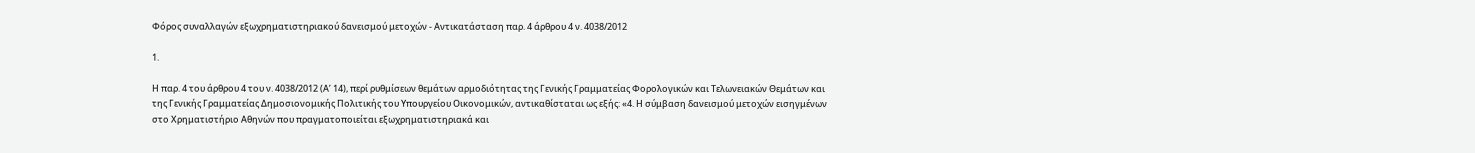Φόρος συναλλαγών εξωχρηματιστηριακού δανεισμού μετοχών - Αντικατάσταση παρ. 4 άρθρου 4 ν. 4038/2012

1.

Η παρ. 4 του άρθρου 4 του ν. 4038/2012 (Α’ 14), περί ρυθμίσεων θεμάτων αρμοδιότητας της Γενικής Γραμματείας Φορολογικών και Τελωνειακών Θεμάτων και της Γενικής Γραμματείας Δημοσιονομικής Πολιτικής του Υπουργείου Οικονομικών, αντικαθίσταται ως εξής: «4. Η σύμβαση δανεισμού μετοχών εισηγμένων στο Χρηματιστήριο Αθηνών που πραγματοποιείται εξωχρηματιστηριακά και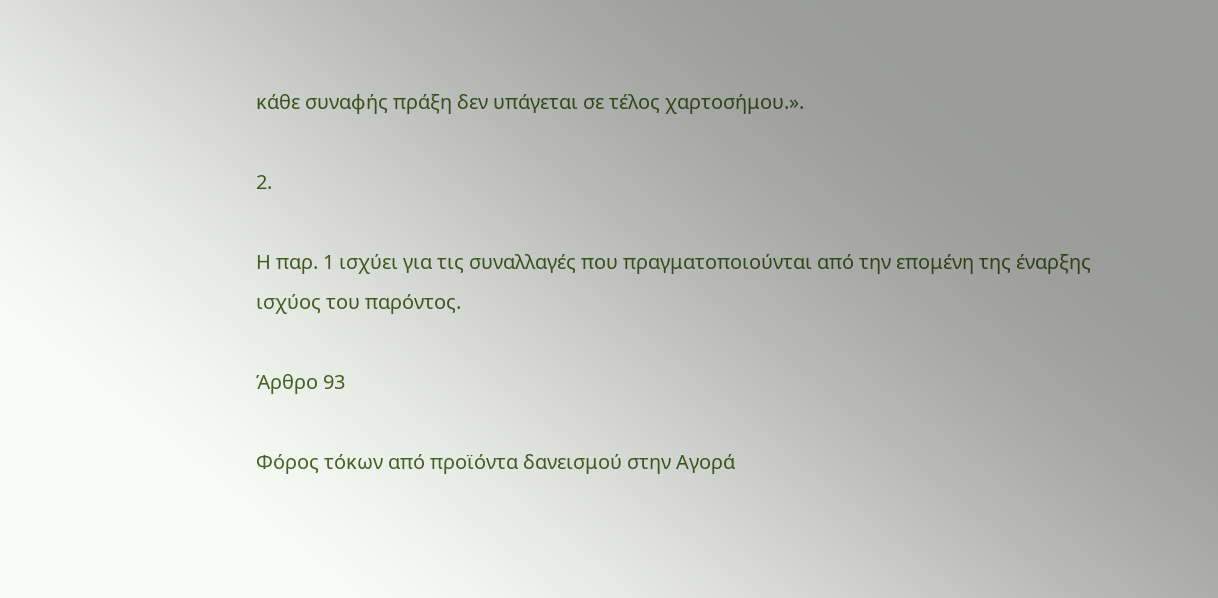κάθε συναφής πράξη δεν υπάγεται σε τέλος χαρτοσήμου.».

2.

Η παρ. 1 ισχύει για τις συναλλαγές που πραγματοποιούνται από την επομένη της έναρξης ισχύος του παρόντος.

Άρθρο 93

Φόρος τόκων από προϊόντα δανεισμού στην Αγορά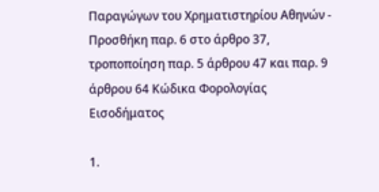Παραγώγων του Χρηματιστηρίου Αθηνών - Προσθήκη παρ. 6 στο άρθρο 37, τροποποίηση παρ. 5 άρθρου 47 και παρ. 9 άρθρου 64 Κώδικα Φορολογίας Εισοδήματος

1.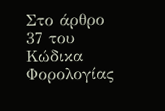Στο άρθρο 37 του Κώδικα Φορολογίας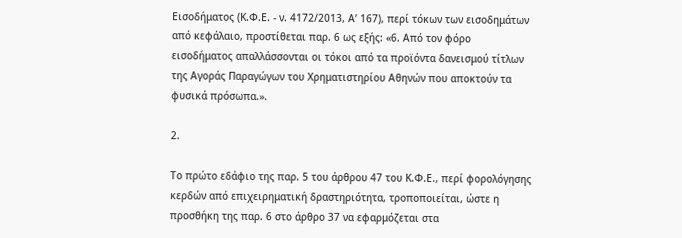Εισοδήματος (Κ.Φ.Ε. - ν. 4172/2013, Α’ 167), περί τόκων των εισοδημάτων από κεφάλαιο, προστίθεται παρ. 6 ως εξής: «6. Από τον φόρο εισοδήματος απαλλάσσονται οι τόκοι από τα προϊόντα δανεισμού τίτλων της Αγοράς Παραγώγων του Χρηματιστηρίου Αθηνών που αποκτούν τα φυσικά πρόσωπα.».

2.

Το πρώτο εδάφιο της παρ. 5 του άρθρου 47 του Κ.Φ.Ε., περί φορολόγησης κερδών από επιχειρηματική δραστηριότητα, τροποποιείται, ώστε η προσθήκη της παρ. 6 στο άρθρο 37 να εφαρμόζεται στα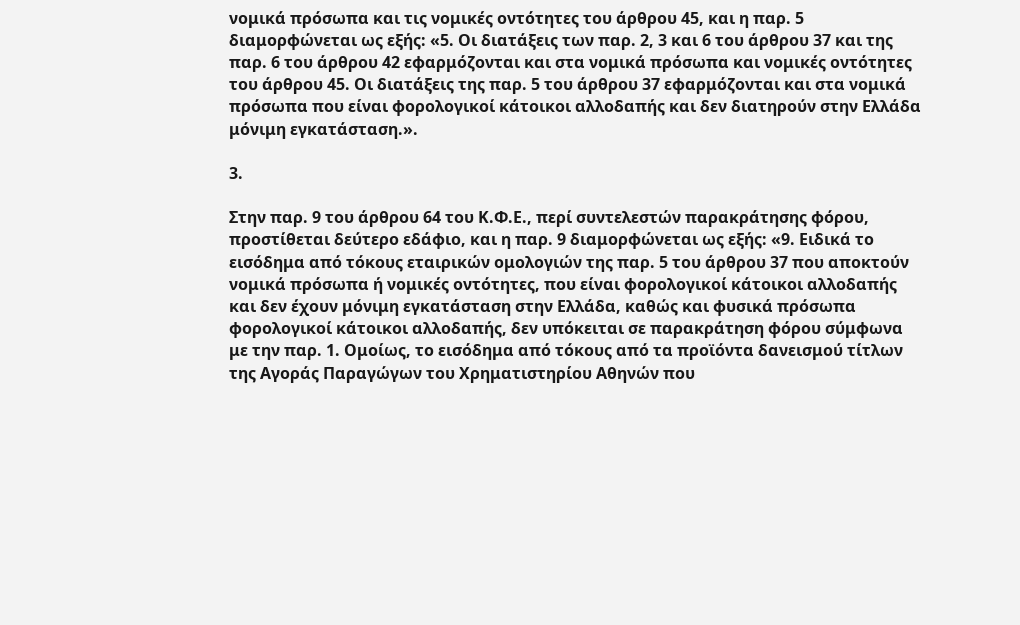νομικά πρόσωπα και τις νομικές οντότητες του άρθρου 45, και η παρ. 5 διαμορφώνεται ως εξής: «5. Οι διατάξεις των παρ. 2, 3 και 6 του άρθρου 37 και της παρ. 6 του άρθρου 42 εφαρμόζονται και στα νομικά πρόσωπα και νομικές οντότητες του άρθρου 45. Οι διατάξεις της παρ. 5 του άρθρου 37 εφαρμόζονται και στα νομικά πρόσωπα που είναι φορολογικοί κάτοικοι αλλοδαπής και δεν διατηρούν στην Ελλάδα μόνιμη εγκατάσταση.».

3.

Στην παρ. 9 του άρθρου 64 του Κ.Φ.Ε., περί συντελεστών παρακράτησης φόρου, προστίθεται δεύτερο εδάφιο, και η παρ. 9 διαμορφώνεται ως εξής: «9. Ειδικά το εισόδημα από τόκους εταιρικών ομολογιών της παρ. 5 του άρθρου 37 που αποκτούν νομικά πρόσωπα ή νομικές οντότητες, που είναι φορολογικοί κάτοικοι αλλοδαπής και δεν έχουν μόνιμη εγκατάσταση στην Ελλάδα, καθώς και φυσικά πρόσωπα φορολογικοί κάτοικοι αλλοδαπής, δεν υπόκειται σε παρακράτηση φόρου σύμφωνα με την παρ. 1. Ομοίως, το εισόδημα από τόκους από τα προϊόντα δανεισμού τίτλων της Αγοράς Παραγώγων του Χρηματιστηρίου Αθηνών που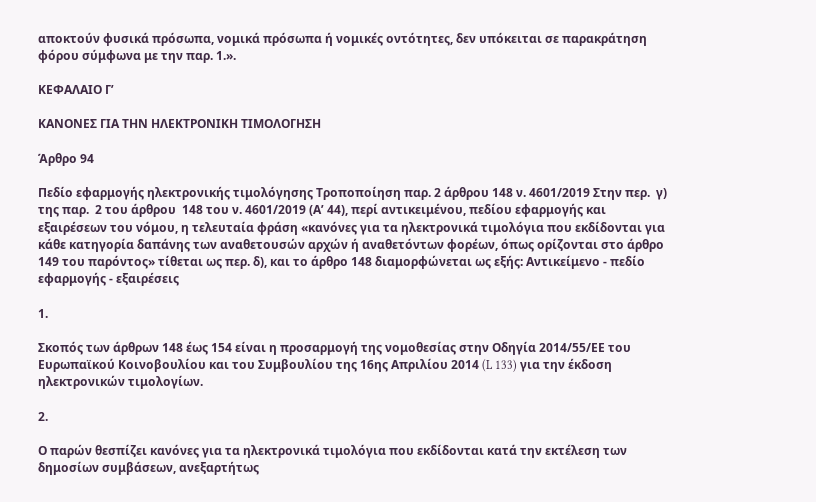αποκτούν φυσικά πρόσωπα, νομικά πρόσωπα ή νομικές οντότητες, δεν υπόκειται σε παρακράτηση φόρου σύμφωνα με την παρ. 1.».

ΚΕΦΑΛΑΙΟ Γ’

ΚΑΝΟΝΕΣ ΓΙΑ ΤΗΝ ΗΛΕΚΤΡΟΝΙΚΗ ΤΙΜΟΛΟΓΗΣΗ

Άρθρο 94

Πεδίο εφαρμογής ηλεκτρονικής τιμολόγησης Τροποποίηση παρ. 2 άρθρου 148 ν. 4601/2019 Στην περ.  γ)  της παρ.  2 του άρθρου  148 του ν. 4601/2019 (Α’ 44), περί αντικειμένου, πεδίου εφαρμογής και εξαιρέσεων του νόμου, η τελευταία φράση «κανόνες για τα ηλεκτρονικά τιμολόγια που εκδίδονται για κάθε κατηγορία δαπάνης των αναθετουσών αρχών ή αναθετόντων φορέων, όπως ορίζονται στο άρθρο 149 του παρόντος» τίθεται ως περ. δ), και το άρθρο 148 διαμορφώνεται ως εξής: Αντικείμενο - πεδίο εφαρμογής - εξαιρέσεις

1.

Σκοπός των άρθρων 148 έως 154 είναι η προσαρμογή της νομοθεσίας στην Οδηγία 2014/55/ΕΕ του Ευρωπαϊκού Κοινοβουλίου και του Συμβουλίου της 16ης Απριλίου 2014 (L 133) για την έκδοση ηλεκτρονικών τιμολογίων.

2.

Ο παρών θεσπίζει κανόνες για τα ηλεκτρονικά τιμολόγια που εκδίδονται κατά την εκτέλεση των δημοσίων συμβάσεων, ανεξαρτήτως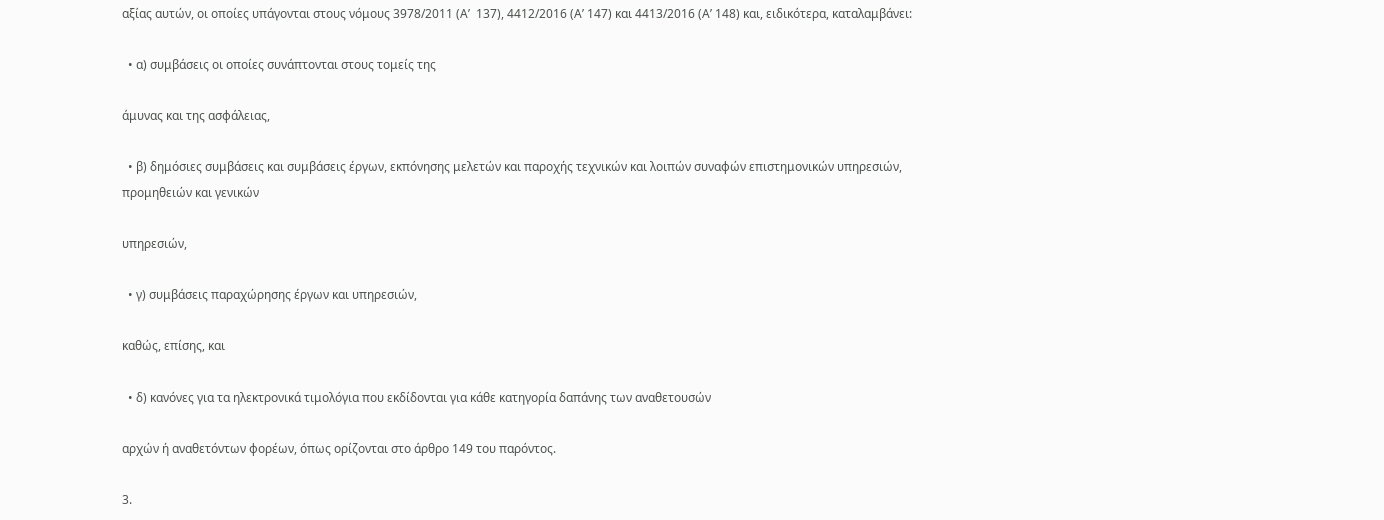αξίας αυτών, οι οποίες υπάγονται στους νόμους 3978/2011 (Α’  137), 4412/2016 (Α’ 147) και 4413/2016 (Α’ 148) και, ειδικότερα, καταλαμβάνει:

  • α) συμβάσεις οι οποίες συνάπτονται στους τομείς της

άμυνας και της ασφάλειας,

  • β) δημόσιες συμβάσεις και συμβάσεις έργων, εκπόνησης μελετών και παροχής τεχνικών και λοιπών συναφών επιστημονικών υπηρεσιών, προμηθειών και γενικών

υπηρεσιών,

  • γ) συμβάσεις παραχώρησης έργων και υπηρεσιών,

καθώς, επίσης, και

  • δ) κανόνες για τα ηλεκτρονικά τιμολόγια που εκδίδονται για κάθε κατηγορία δαπάνης των αναθετουσών

αρχών ή αναθετόντων φορέων, όπως ορίζονται στο άρθρο 149 του παρόντος.

3.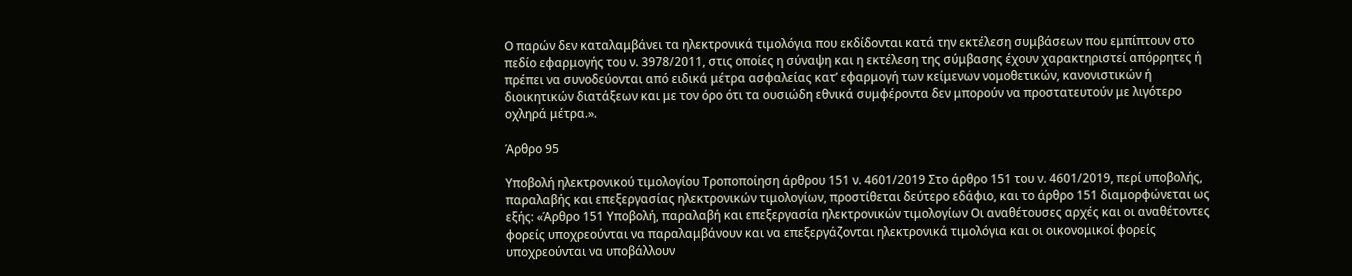Ο παρών δεν καταλαμβάνει τα ηλεκτρονικά τιμολόγια που εκδίδονται κατά την εκτέλεση συμβάσεων που εμπίπτουν στο πεδίο εφαρμογής του ν. 3978/2011, στις οποίες η σύναψη και η εκτέλεση της σύμβασης έχουν χαρακτηριστεί απόρρητες ή πρέπει να συνοδεύονται από ειδικά μέτρα ασφαλείας κατ’ εφαρμογή των κείμενων νομοθετικών, κανονιστικών ή διοικητικών διατάξεων και με τον όρο ότι τα ουσιώδη εθνικά συμφέροντα δεν μπορούν να προστατευτούν με λιγότερο οχληρά μέτρα.».

Άρθρο 95

Υποβολή ηλεκτρονικού τιμολογίου Τροποποίηση άρθρου 151 ν. 4601/2019 Στο άρθρο 151 του ν. 4601/2019, περί υποβολής, παραλαβής και επεξεργασίας ηλεκτρονικών τιμολογίων, προστίθεται δεύτερο εδάφιο, και το άρθρο 151 διαμορφώνεται ως εξής: «Άρθρο 151 Υποβολή, παραλαβή και επεξεργασία ηλεκτρονικών τιμολογίων Οι αναθέτουσες αρχές και οι αναθέτοντες φορείς υποχρεούνται να παραλαμβάνουν και να επεξεργάζονται ηλεκτρονικά τιμολόγια και οι οικονομικοί φορείς υποχρεούνται να υποβάλλουν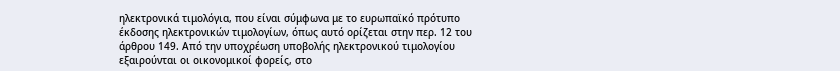ηλεκτρονικά τιμολόγια, που είναι σύμφωνα με το ευρωπαϊκό πρότυπο έκδοσης ηλεκτρονικών τιμολογίων, όπως αυτό ορίζεται στην περ. 12 του άρθρου 149. Από την υποχρέωση υποβολής ηλεκτρονικού τιμολογίου εξαιρούνται οι οικονομικοί φορείς, στο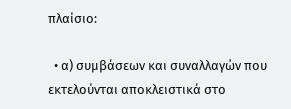πλαίσιο:

  • α) συμβάσεων και συναλλαγών που εκτελούνται αποκλειστικά στο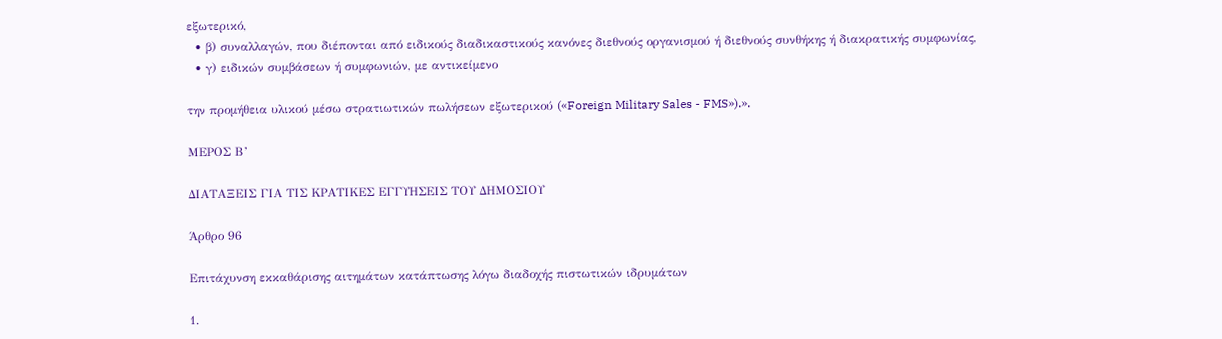εξωτερικό,
  • β) συναλλαγών, που διέπονται από ειδικούς διαδικαστικούς κανόνες διεθνούς οργανισμού ή διεθνούς συνθήκης ή διακρατικής συμφωνίας,
  • γ) ειδικών συμβάσεων ή συμφωνιών, με αντικείμενο

την προμήθεια υλικού μέσω στρατιωτικών πωλήσεων εξωτερικού («Foreign Military Sales - FMS»).».

ΜΕΡΟΣ Β’

ΔΙΑΤΑΞΕΙΣ ΓΙΑ ΤΙΣ ΚΡΑΤΙΚΕΣ ΕΓΓΥΗΣΕΙΣ ΤΟΥ ΔΗΜΟΣΙΟΥ

Άρθρο 96

Επιτάχυνση εκκαθάρισης αιτημάτων κατάπτωσης λόγω διαδοχής πιστωτικών ιδρυμάτων

1.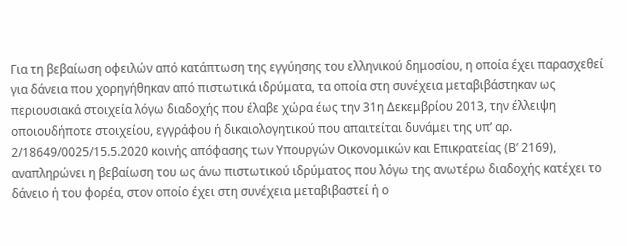Για τη βεβαίωση οφειλών από κατάπτωση της εγγύησης του ελληνικού δημοσίου, η οποία έχει παρασχεθεί για δάνεια που χορηγήθηκαν από πιστωτικά ιδρύματα, τα οποία στη συνέχεια μεταβιβάστηκαν ως περιουσιακά στοιχεία λόγω διαδοχής που έλαβε χώρα έως την 31η Δεκεμβρίου 2013, την έλλειψη οποιουδήποτε στοιχείου, εγγράφου ή δικαιολογητικού που απαιτείται δυνάμει της υπ’ αρ. 2/18649/0025/15.5.2020 κοινής απόφασης των Υπουργών Οικονομικών και Επικρατείας (Β’ 2169), αναπληρώνει η βεβαίωση του ως άνω πιστωτικού ιδρύματος που λόγω της ανωτέρω διαδοχής κατέχει το δάνειο ή του φορέα, στον οποίο έχει στη συνέχεια μεταβιβαστεί ή ο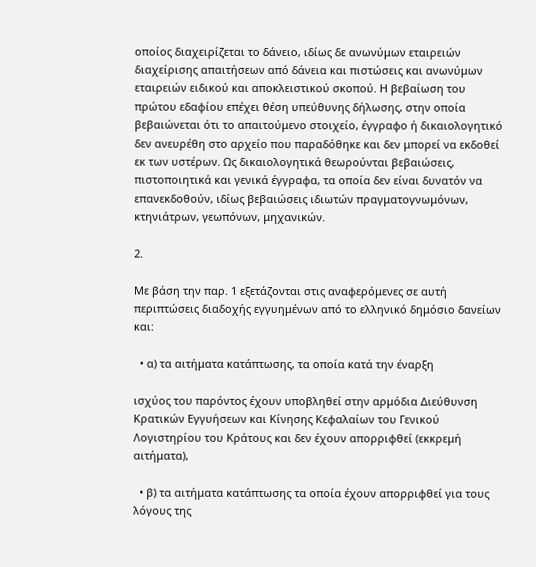οποίος διαχειρίζεται το δάνειο, ιδίως δε ανωνύμων εταιρειών διαχείρισης απαιτήσεων από δάνεια και πιστώσεις και ανωνύμων εταιρειών ειδικού και αποκλειστικού σκοπού. Η βεβαίωση του πρώτου εδαφίου επέχει θέση υπεύθυνης δήλωσης, στην οποία βεβαιώνεται ότι το απαιτούμενο στοιχείο, έγγραφο ή δικαιολογητικό δεν ανευρέθη στο αρχείο που παραδόθηκε και δεν μπορεί να εκδοθεί εκ των υστέρων. Ως δικαιολογητικά θεωρούνται βεβαιώσεις, πιστοποιητικά και γενικά έγγραφα, τα οποία δεν είναι δυνατόν να επανεκδοθούν, ιδίως βεβαιώσεις ιδιωτών πραγματογνωμόνων, κτηνιάτρων, γεωπόνων, μηχανικών.

2.

Με βάση την παρ. 1 εξετάζονται στις αναφερόμενες σε αυτή περιπτώσεις διαδοχής εγγυημένων από το ελληνικό δημόσιο δανείων και:

  • α) τα αιτήματα κατάπτωσης, τα οποία κατά την έναρξη

ισχύος του παρόντος έχουν υποβληθεί στην αρμόδια Διεύθυνση Κρατικών Εγγυήσεων και Κίνησης Κεφαλαίων του Γενικού Λογιστηρίου του Κράτους και δεν έχουν απορριφθεί (εκκρεμή αιτήματα),

  • β) τα αιτήματα κατάπτωσης τα οποία έχουν απορριφθεί για τους λόγους της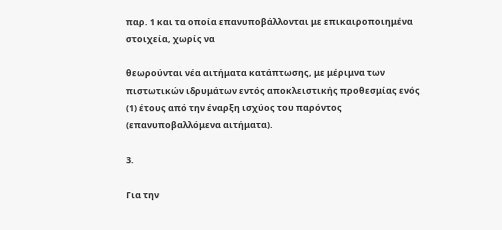παρ. 1 και τα οποία επανυποβάλλονται με επικαιροποιημένα στοιχεία, χωρίς να

θεωρούνται νέα αιτήματα κατάπτωσης, με μέριμνα των πιστωτικών ιδρυμάτων εντός αποκλειστικής προθεσμίας ενός (1) έτους από την έναρξη ισχύος του παρόντος (επανυποβαλλόμενα αιτήματα).

3.

Για την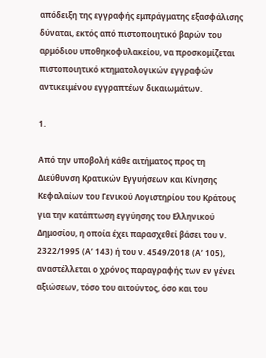απόδειξη της εγγραφής εμπράγματης εξασφάλισης δύναται, εκτός από πιστοποιητικό βαρών του αρμόδιου υποθηκοφυλακείου, να προσκομίζεται πιστοποιητικό κτηματολογικών εγγραφών αντικειμένου εγγραπτέων δικαιωμάτων.

1.

Από την υποβολή κάθε αιτήματος προς τη Διεύθυνση Κρατικών Εγγυήσεων και Κίνησης Κεφαλαίων του Γενικού Λογιστηρίου του Κράτους για την κατάπτωση εγγύησης του Ελληνικού Δημοσίου, η οποία έχει παρασχεθεί βάσει του ν. 2322/1995 (Α’ 143) ή του ν. 4549/2018 (Α’ 105), αναστέλλεται ο χρόνος παραγραφής των εν γένει αξιώσεων, τόσο του αιτούντος, όσο και του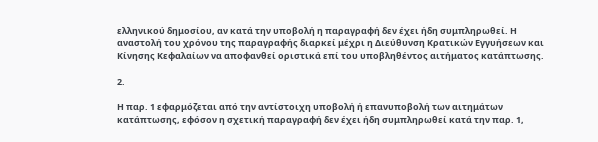ελληνικού δημοσίου, αν κατά την υποβολή η παραγραφή δεν έχει ήδη συμπληρωθεί. Η αναστολή του χρόνου της παραγραφής διαρκεί μέχρι η Διεύθυνση Κρατικών Εγγυήσεων και Κίνησης Κεφαλαίων να αποφανθεί οριστικά επί του υποβληθέντος αιτήματος κατάπτωσης.

2.

Η παρ. 1 εφαρμόζεται από την αντίστοιχη υποβολή ή επανυποβολή των αιτημάτων κατάπτωσης, εφόσον η σχετική παραγραφή δεν έχει ήδη συμπληρωθεί κατά την παρ. 1,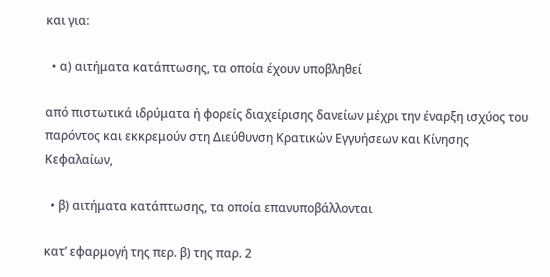και για:

  • α) αιτήματα κατάπτωσης, τα οποία έχουν υποβληθεί

από πιστωτικά ιδρύματα ή φορείς διαχείρισης δανείων μέχρι την έναρξη ισχύος του παρόντος και εκκρεμούν στη Διεύθυνση Κρατικών Εγγυήσεων και Κίνησης Κεφαλαίων,

  • β) αιτήματα κατάπτωσης, τα οποία επανυποβάλλονται

κατ’ εφαρμογή της περ. β) της παρ. 2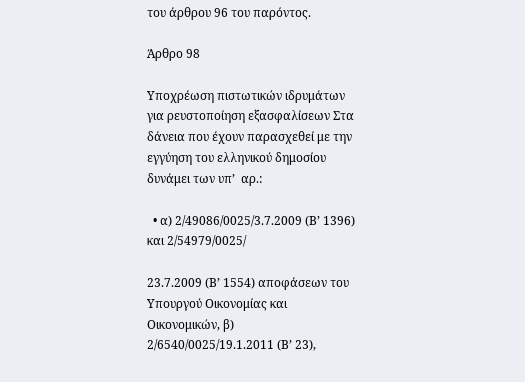του άρθρου 96 του παρόντος.

Άρθρο 98

Υποχρέωση πιστωτικών ιδρυμάτων για ρευστοποίηση εξασφαλίσεων Στα δάνεια που έχουν παρασχεθεί με την εγγύηση του ελληνικού δημοσίου δυνάμει των υπ’  αρ.:

  • α) 2/49086/0025/3.7.2009 (Β’ 1396) και 2/54979/0025/

23.7.2009 (Β’ 1554) αποφάσεων του Υπουργού Οικονομίας και Οικονομικών, β) 2/6540/0025/19.1.2011 (Β’ 23),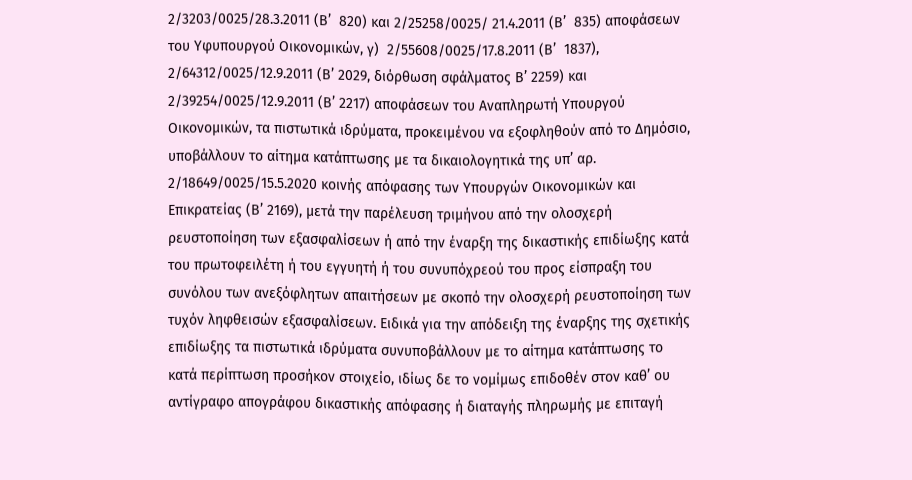2/3203/0025/28.3.2011 (Β’  820) και 2/25258/0025/ 21.4.2011 (Β’  835) αποφάσεων του Υφυπουργού Οικονομικών, γ)  2/55608/0025/17.8.2011 (Β’  1837), 2/64312/0025/12.9.2011 (Β’ 2029, διόρθωση σφάλματος Β’ 2259) και 2/39254/0025/12.9.2011 (Β’ 2217) αποφάσεων του Αναπληρωτή Υπουργού Οικονομικών, τα πιστωτικά ιδρύματα, προκειμένου να εξοφληθούν από το Δημόσιο, υποβάλλουν το αίτημα κατάπτωσης με τα δικαιολογητικά της υπ’ αρ. 2/18649/0025/15.5.2020 κοινής απόφασης των Υπουργών Οικονομικών και Επικρατείας (Β’ 2169), μετά την παρέλευση τριμήνου από την ολοσχερή ρευστοποίηση των εξασφαλίσεων ή από την έναρξη της δικαστικής επιδίωξης κατά του πρωτοφειλέτη ή του εγγυητή ή του συνυπόχρεού του προς είσπραξη του συνόλου των ανεξόφλητων απαιτήσεων με σκοπό την ολοσχερή ρευστοποίηση των τυχόν ληφθεισών εξασφαλίσεων. Ειδικά για την απόδειξη της έναρξης της σχετικής επιδίωξης τα πιστωτικά ιδρύματα συνυποβάλλουν με το αίτημα κατάπτωσης το κατά περίπτωση προσήκον στοιχείο, ιδίως δε το νομίμως επιδοθέν στον καθ’ ου αντίγραφο απογράφου δικαστικής απόφασης ή διαταγής πληρωμής με επιταγή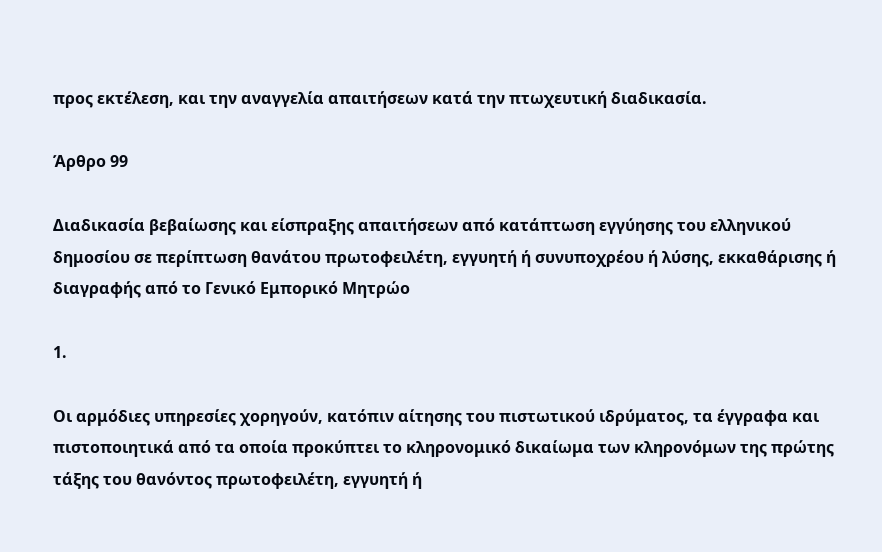προς εκτέλεση, και την αναγγελία απαιτήσεων κατά την πτωχευτική διαδικασία.

Άρθρο 99

Διαδικασία βεβαίωσης και είσπραξης απαιτήσεων από κατάπτωση εγγύησης του ελληνικού δημοσίου σε περίπτωση θανάτου πρωτοφειλέτη, εγγυητή ή συνυποχρέου ή λύσης, εκκαθάρισης ή διαγραφής από το Γενικό Εμπορικό Μητρώο

1.

Οι αρμόδιες υπηρεσίες χορηγούν, κατόπιν αίτησης του πιστωτικού ιδρύματος, τα έγγραφα και πιστοποιητικά από τα οποία προκύπτει το κληρονομικό δικαίωμα των κληρονόμων της πρώτης τάξης του θανόντος πρωτοφειλέτη, εγγυητή ή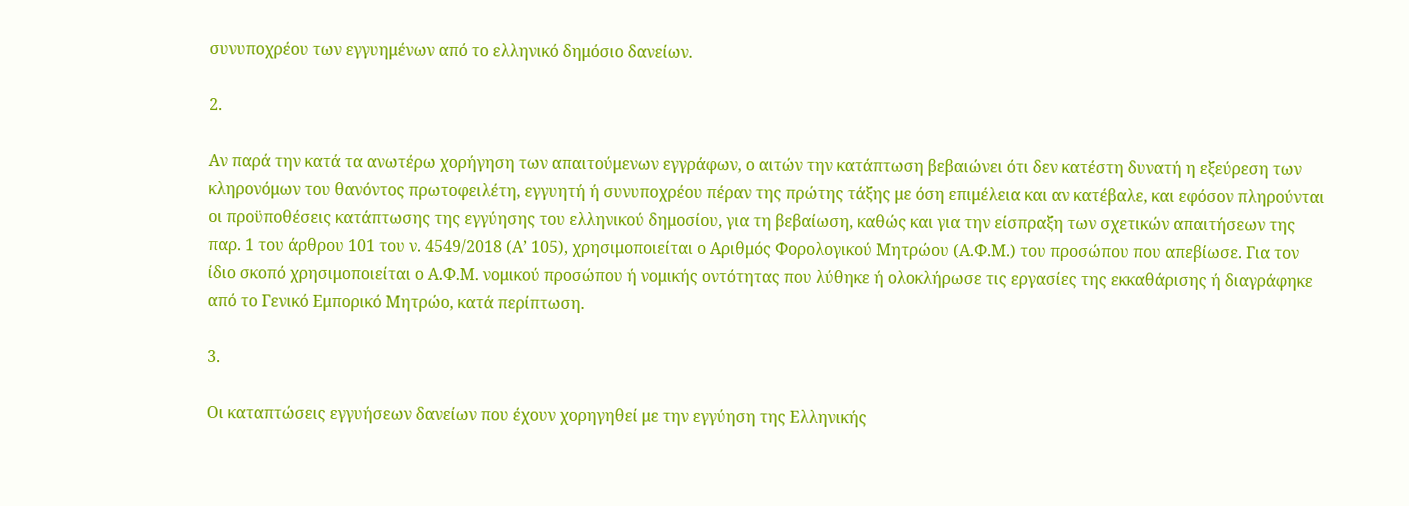συνυποχρέου των εγγυημένων από το ελληνικό δημόσιο δανείων.

2.

Αν παρά την κατά τα ανωτέρω χορήγηση των απαιτούμενων εγγράφων, ο αιτών την κατάπτωση βεβαιώνει ότι δεν κατέστη δυνατή η εξεύρεση των κληρονόμων του θανόντος πρωτοφειλέτη, εγγυητή ή συνυποχρέου πέραν της πρώτης τάξης με όση επιμέλεια και αν κατέβαλε, και εφόσον πληρούνται οι προϋποθέσεις κατάπτωσης της εγγύησης του ελληνικού δημοσίου, για τη βεβαίωση, καθώς και για την είσπραξη των σχετικών απαιτήσεων της παρ. 1 του άρθρου 101 του ν. 4549/2018 (Α’ 105), χρησιμοποιείται ο Αριθμός Φορολογικού Μητρώου (Α.Φ.Μ.) του προσώπου που απεβίωσε. Για τον ίδιο σκοπό χρησιμοποιείται ο Α.Φ.Μ. νομικού προσώπου ή νομικής οντότητας που λύθηκε ή ολοκλήρωσε τις εργασίες της εκκαθάρισης ή διαγράφηκε από το Γενικό Εμπορικό Μητρώο, κατά περίπτωση.

3.

Οι καταπτώσεις εγγυήσεων δανείων που έχουν χορηγηθεί με την εγγύηση της Ελληνικής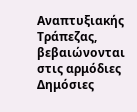Αναπτυξιακής Τράπεζας, βεβαιώνονται στις αρμόδιες Δημόσιες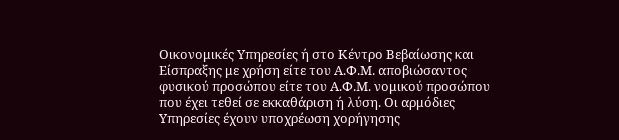Οικονομικές Υπηρεσίες ή στο Κέντρο Βεβαίωσης και Είσπραξης με χρήση είτε του Α.Φ.Μ. αποβιώσαντος φυσικού προσώπου είτε του Α.Φ.Μ. νομικού προσώπου που έχει τεθεί σε εκκαθάριση ή λύση. Οι αρμόδιες Υπηρεσίες έχουν υποχρέωση χορήγησης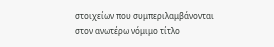στοιχείων που συμπεριλαμβάνονται στον ανωτέρω νόμιμο τίτλο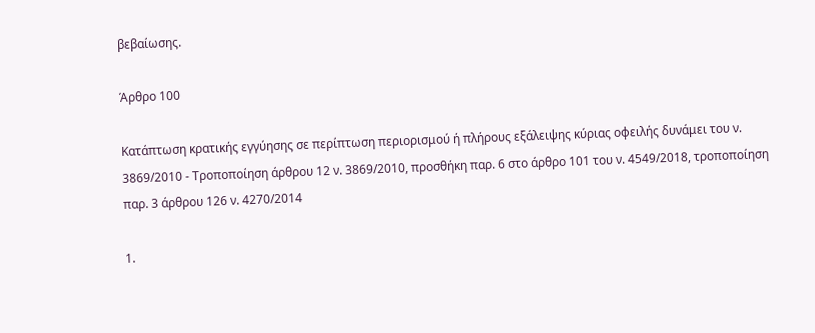βεβαίωσης.

Άρθρο 100

Κατάπτωση κρατικής εγγύησης σε περίπτωση περιορισμού ή πλήρους εξάλειψης κύριας οφειλής δυνάμει του ν. 3869/2010 - Τροποποίηση άρθρου 12 ν. 3869/2010, προσθήκη παρ. 6 στο άρθρο 101 του ν. 4549/2018, τροποποίηση παρ. 3 άρθρου 126 ν. 4270/2014

1.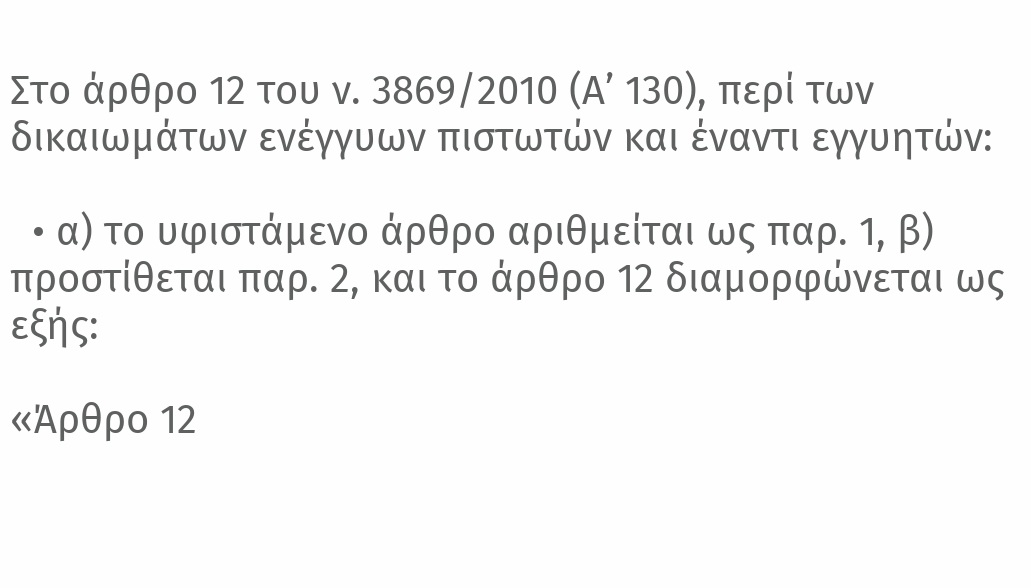Στο άρθρο 12 του ν. 3869/2010 (Α’ 130), περί των δικαιωμάτων ενέγγυων πιστωτών και έναντι εγγυητών:

  • α) το υφιστάμενο άρθρο αριθμείται ως παρ. 1, β) προστίθεται παρ. 2, και το άρθρο 12 διαμορφώνεται ως εξής:

«Άρθρο 12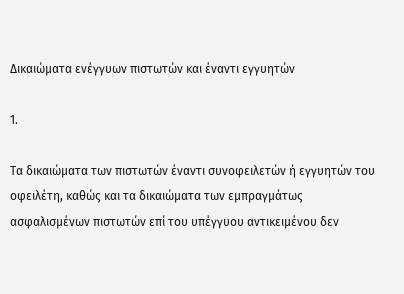Δικαιώματα ενέγγυων πιστωτών και έναντι εγγυητών

1.

Τα δικαιώματα των πιστωτών έναντι συνοφειλετών ή εγγυητών του οφειλέτη, καθώς και τα δικαιώματα των εμπραγμάτως ασφαλισμένων πιστωτών επί του υπέγγυου αντικειμένου δεν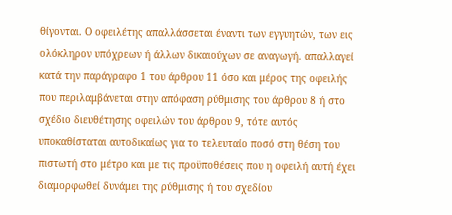θίγονται. Ο οφειλέτης απαλλάσσεται έναντι των εγγυητών, των εις ολόκληρον υπόχρεων ή άλλων δικαιούχων σε αναγωγή. απαλλαγεί κατά την παράγραφο 1 του άρθρου 11 όσο και μέρος της οφειλής που περιλαμβάνεται στην απόφαση ρύθμισης του άρθρου 8 ή στο σχέδιο διευθέτησης οφειλών του άρθρου 9, τότε αυτός υποκαθίσταται αυτοδικαίως για το τελευταίο ποσό στη θέση του πιστωτή στο μέτρο και με τις προϋποθέσεις που η οφειλή αυτή έχει διαμορφωθεί δυνάμει της ρύθμισης ή του σχεδίου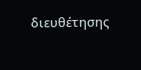διευθέτησης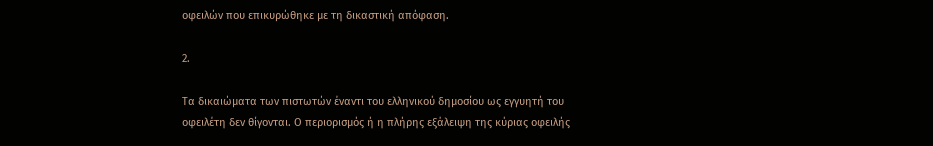οφειλών που επικυρώθηκε με τη δικαστική απόφαση.

2.

Τα δικαιώματα των πιστωτών έναντι του ελληνικού δημοσίου ως εγγυητή του οφειλέτη δεν θίγονται. Ο περιορισμός ή η πλήρης εξάλειψη της κύριας οφειλής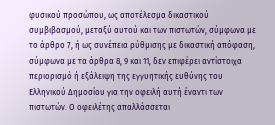φυσικού προσώπου, ως αποτέλεσμα δικαστικού συμβιβασμού, μεταξύ αυτού και των πιστωτών, σύμφωνα με το άρθρο 7, ή ως συνέπεια ρύθμισης με δικαστική απόφαση, σύμφωνα με τα άρθρα 8, 9 και 11, δεν επιφέρει αντίστοιχα περιορισμό ή εξάλειψη της εγγυητικής ευθύνης του Ελληνικού Δημοσίου για την οφειλή αυτή έναντι των πιστωτών. Ο οφειλέτης απαλλάσσεται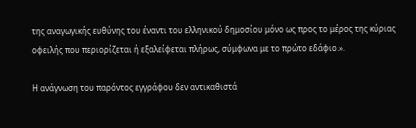της αναγωγικής ευθύνης του έναντι του ελληνικού δημοσίου μόνο ως προς το μέρος της κύριας οφειλής που περιορίζεται ή εξαλείφεται πλήρως, σύμφωνα με το πρώτο εδάφιο.».

Η ανάγνωση του παρόντος εγγράφου δεν αντικαθιστά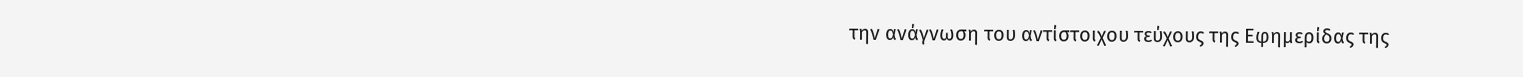την ανάγνωση του αντίστοιχου τεύχους της Εφημερίδας της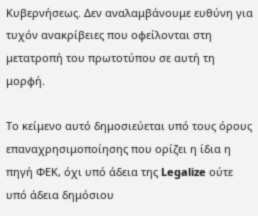Κυβερνήσεως. Δεν αναλαμβάνουμε ευθύνη για τυχόν ανακρίβειες που οφείλονται στη μετατροπή του πρωτοτύπου σε αυτή τη μορφή.

Το κείμενο αυτό δημοσιεύεται υπό τους όρους επαναχρησιμοποίησης που ορίζει η ίδια η πηγή ΦΕΚ, όχι υπό άδεια της Legalize ούτε υπό άδεια δημόσιου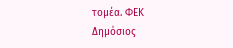τομέα. ΦΕΚ
Δημόσιος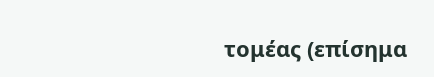τομέας (επίσημα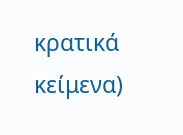κρατικά κείμενα)